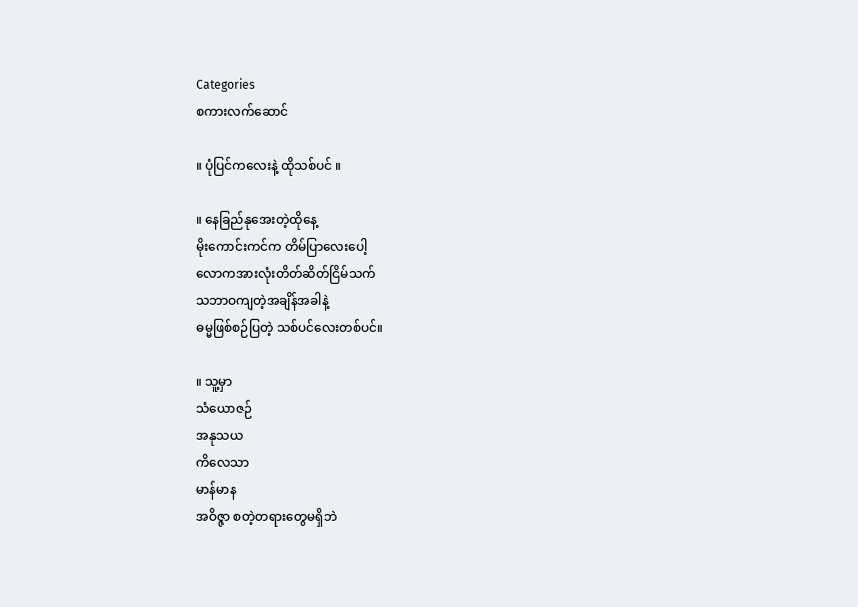Categories
စကားလက်ဆောင်

။ ပုံပြင်ကလေးနဲ့ ထိုသစ်ပင် ။

။ နေခြည်နုအေးတဲ့ထိုနေ့
မိုးကောင်းကင်က တိမ်ပြာလေးပေါ့
လောကအားလုံးတိတ်ဆိတ်ငြိမ်သက်
သဘာဝကျတဲ့အချိန်အခါနဲ့
ဓမ္မဖြစ်စဉ်ပြတဲ့ သစ်ပင်လေးတစ်ပင်။

။ သူ့မှာ
သံယောဇဉ်
အနုသယ
ကိလေသာ
မာန်မာန
အဝိဇ္ဇာ စတဲ့တရားတွေမရှိဘဲ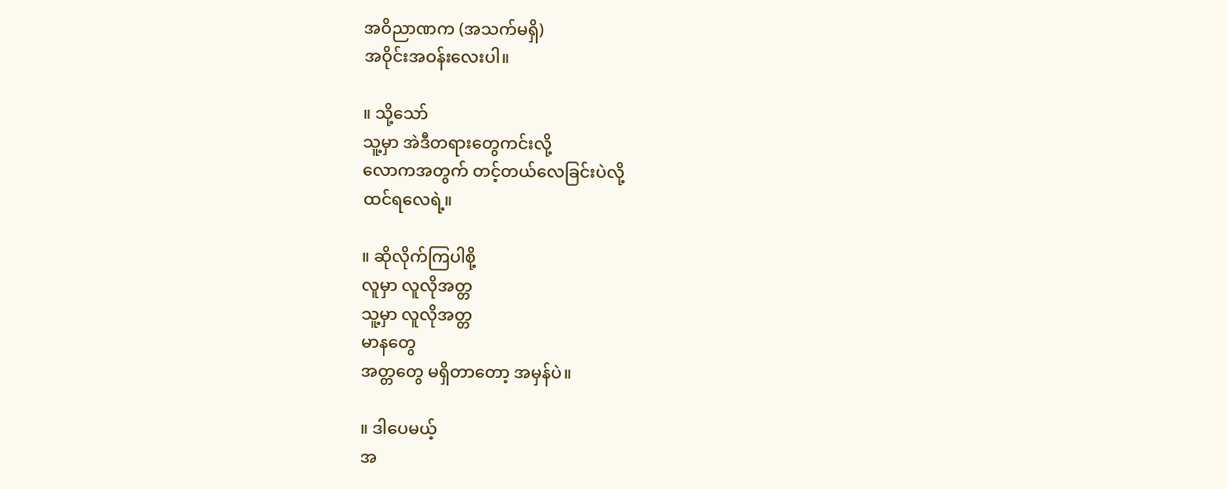အဝိညာဏက (အသက်မရှိ)
အဝိုင်းအဝန်းလေးပါ။

။ သို့သော်
သူ့မှာ အဲဒီတရားတွေကင်းလို့
လောကအတွက် တင့်တယ်လေခြင်းပဲလို့
ထင်ရလေရဲ့။

။ ဆိုလိုက်ကြပါစို့
လူမှာ လူလိုအတ္တ
သူ့မှာ လူလိုအတ္တ
မာနတွေ
အတ္တတွေ မရှိတာတော့ အမှန်ပဲ။

။ ဒါပေမယ့်
အ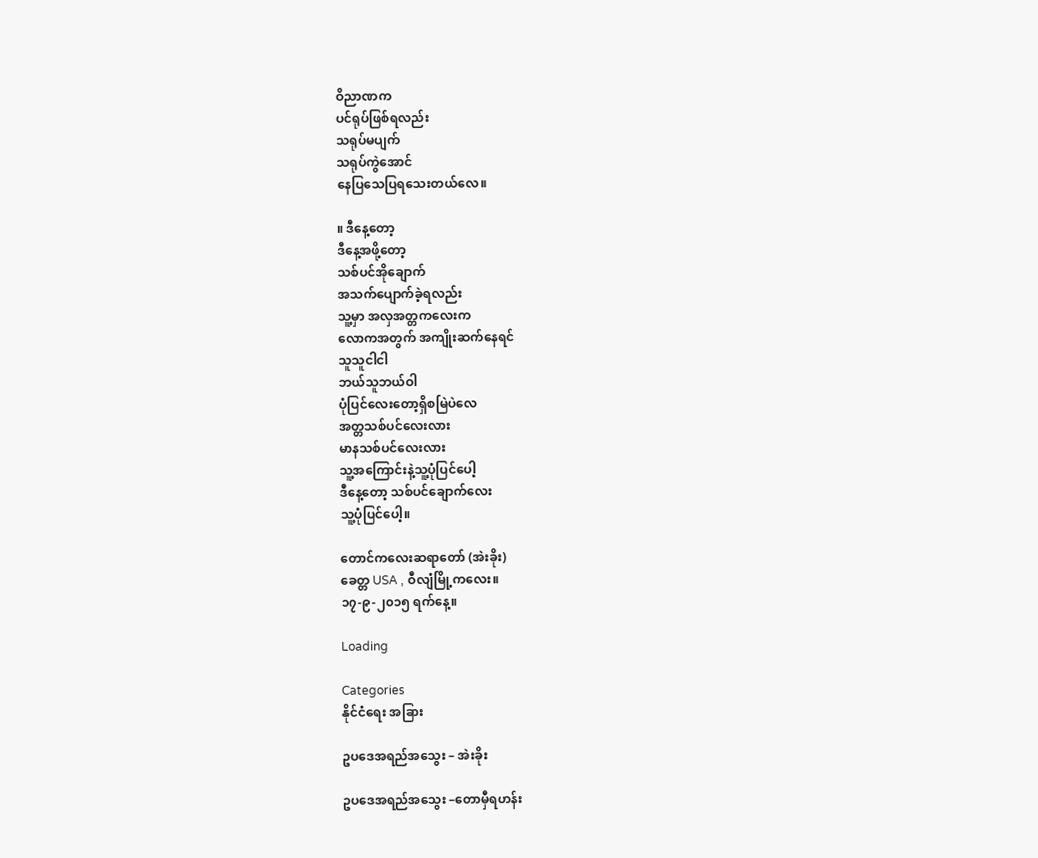ဝိညာဏက
ပင်ရုပ်ဖြစ်ရလည်း
သရုပ်မပျက်
သရုပ်ကွဲအောင်
နေပြသေပြရသေးတယ်လေ။

။ ဒီနေ့တော့
ဒီနေ့အဖို့တော့
သစ်ပင်အိုချောက်
အသက်ပျောက်ခဲ့ရလည်း
သူ့မှာ အလှအတ္တကလေးက
လောကအတွက် အကျိုးဆက်နေရင်
သူသူငါငါ
ဘယ်သူဘယ်ဝါ
ပုံပြင်လေးတော့ရှိစမြဲပဲလေ
အတ္တသစ်ပင်လေးလား
မာနသစ်ပင်လေးလား
သူ့အကြောင်းနဲ့သူ့ပုံပြင်ပေါ့
ဒီနေ့တော့ သစ်ပင်ချောက်လေး
သူ့ပုံပြင်ပေါ့။

တောင်ကလေးဆရာတော် (အဲးခိုး)
ခေတ္တ USA , ဝီလျံမြို့ကလေး။
၁၇-၉-၂၀၁၅ ရက်နေ့။

Loading

Categories
နိုင်ငံရေး အခြား

ဥပဒေအရည်အသွေး – အဲးခိုး

ဥပဒေအရည်အသွေး –တောမှီရဟန်း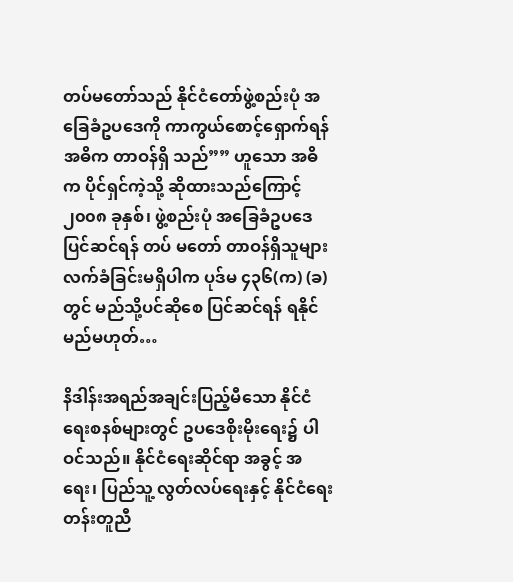တပ်မတော်သည် နိုင်ငံတော်ဖွဲ့စည်းပုံ အခြေခံဥပဒေကို ကာကွယ်စောင့်ရှောက်ရန် အဓိက တာဝန်ရှိ သည်”” ဟူသော အဓိက ပိုင်ရှင်ကဲ့သို့ ဆိုထားသည်ကြောင့် ၂၀၀၈ ခုနှစ်၊ ဖွဲ့စည်းပုံ အခြေခံဥပဒေပြင်ဆင်ရန် တပ် မတော် တာဝန်ရှိသူများ လက်ခံခြင်းမရှိပါက ပုဒ်မ ၄၃၆(က) (ခ) တွင် မည်သို့ပင်ဆိုစေ ပြင်ဆင်ရန် ရနိုင်မည်မဟုတ်…

နိဒါန်းအရည်အချင်းပြည့်မီသော နိုင်ငံရေးစနစ်များတွင် ဥပဒေစိုးမိုးရေး၌ ပါဝင်သည်။ နိုင်ငံရေးဆိုင်ရာ အခွင့် အရေး၊ ပြည်သူ့ လွတ်လပ်ရေးနှင့် နိုင်ငံရေး တန်းတူညီ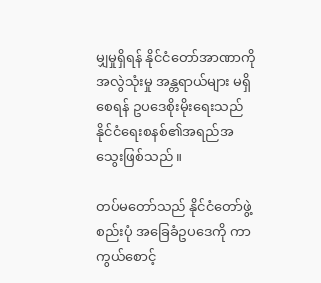မျှမှုရှိရန် နိုင်ငံတော်အာဏာကို အလွဲသုံးမှု အန္တရာယ်များ မရှိ စေရန် ဥပဒေစိုးမိုးရေးသည် နိုင်ငံရေးစနစ်၏အရည်အသွေးဖြစ်သည်။

တပ်မတော်သည် နိုင်ငံတော်ဖွဲ့စည်းပုံ အခြေခံဥပဒေကို ကာကွယ်စောင့်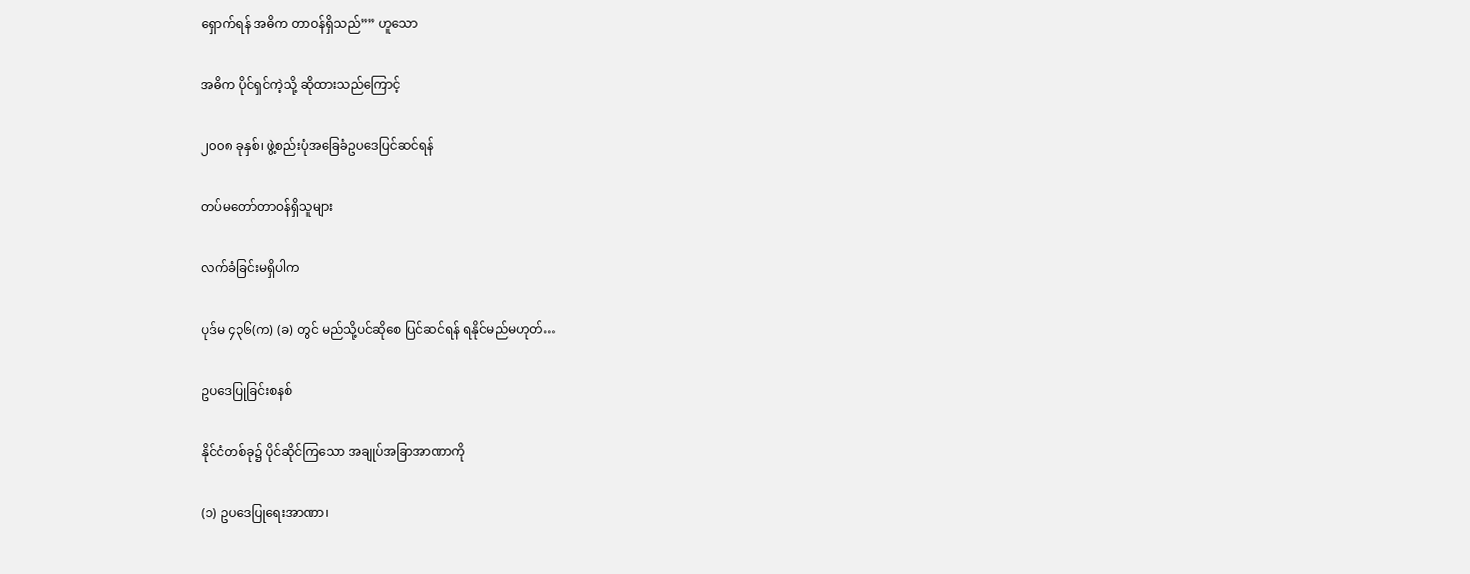ရှောက်ရန် အဓိက တာဝန်ရှိသည်”” ဟူသော

အဓိက ပိုင်ရှင်ကဲ့သို့ ဆိုထားသည်ကြောင့်

၂၀၀၈ ခုနှစ်၊ ဖွဲ့စည်းပုံအခြေခံဥပဒေပြင်ဆင်ရန်

တပ်မတော်တာဝန်ရှိသူများ

လက်ခံခြင်းမရှိပါက

ပုဒ်မ ၄၃၆(က) (ခ) တွင် မည်သို့ပင်ဆိုစေ ပြင်ဆင်ရန် ရနိုင်မည်မဟုတ်…

ဥပဒေပြုခြင်းစနစ်

နိုင်ငံတစ်ခု၌ ပိုင်ဆိုင်ကြသော အချုပ်အခြာအာဏာကို

(၁) ဥပဒေပြုရေးအာဏာ၊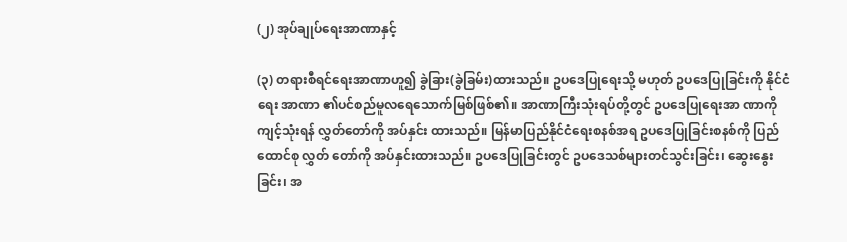(၂) အုပ်ချုပ်ရေးအာဏာနှင့်

(၃) တရားစီရင်ရေးအာဏာဟူ၍ ခွဲခြား(ခွဲခြမ်း)ထားသည်။ ဥပဒေပြုရေးသို့ မဟုတ် ဥပဒေပြုခြင်းကို နိုင်ငံရေး အာဏာ ၏ပင်စည်မူလရေသောက်မြစ်ဖြစ်၏။ အာဏာကြီးသုံးရပ်တို့တွင် ဥပဒေပြုရေးအာ ဏာကိုကျင့်သုံးရန် လွှတ်တော်ကို အပ်နှင်း ထားသည်။ မြန်မာပြည်နိုင်ငံရေးစနစ်အရ ဥပဒေပြုခြင်းစနစ်ကို ပြည်ထောင်စု လွှတ် တော်ကို အပ်နှင်းထားသည်။ ဥပဒေပြုခြင်းတွင် ဥပဒေသစ်များတင်သွင်းခြင်း၊ ဆွေးနွေးခြင်း၊ အ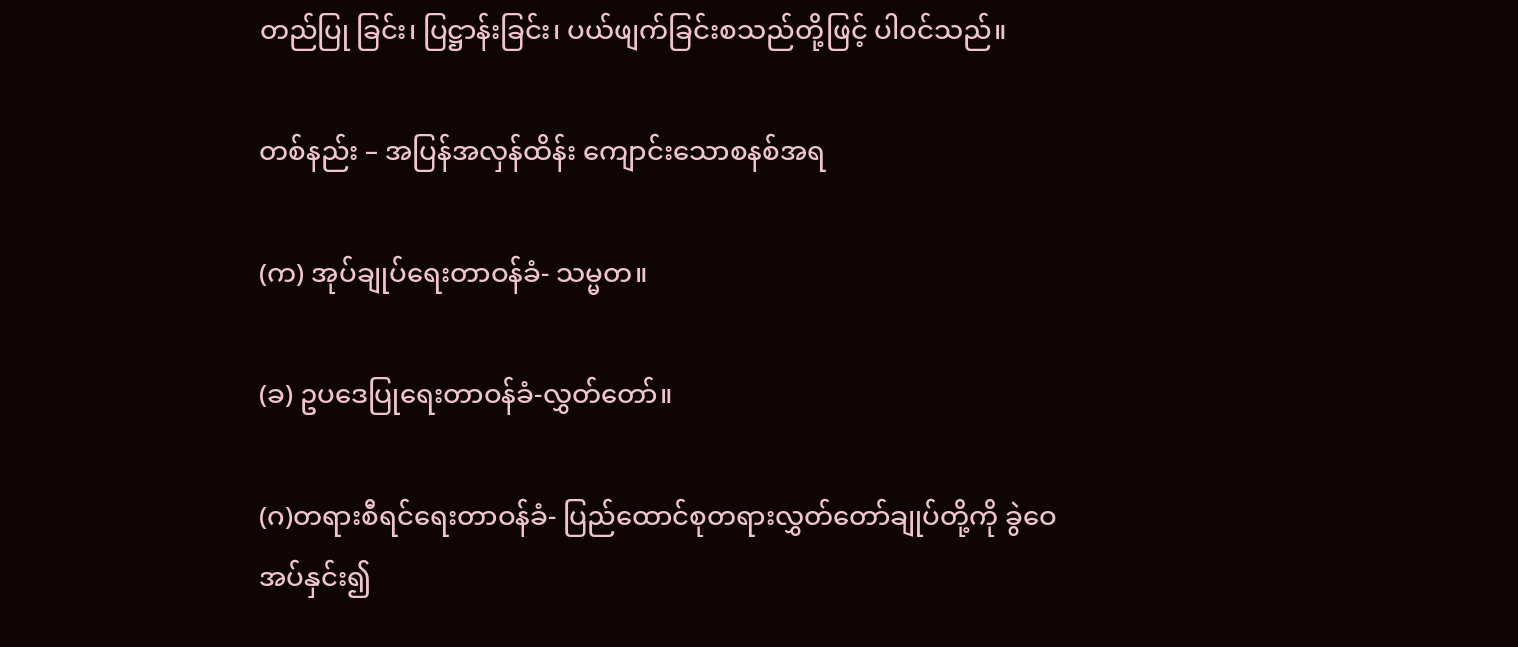တည်ပြု ခြင်း၊ ပြဋ္ဌာန်းခြင်း၊ ပယ်ဖျက်ခြင်းစသည်တို့ဖြင့် ပါဝင်သည်။

တစ်နည်း – အပြန်အလှန်ထိန်း ကျောင်းသောစနစ်အရ

(က) အုပ်ချုပ်ရေးတာဝန်ခံ- သမ္မတ။

(ခ) ဥပဒေပြုရေးတာဝန်ခံ-လွှတ်တော်။

(ဂ)တရားစီရင်ရေးတာဝန်ခံ- ပြည်ထောင်စုတရားလွှတ်တော်ချုပ်တို့ကို ခွဲဝေအပ်နှင်း၍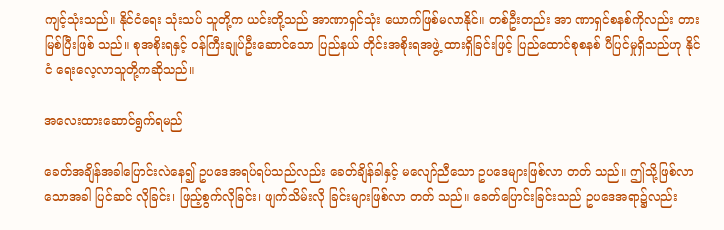ကျင့်သုံးသည်။ နိုင်ငံရေး သုံးသပ် သူတို့က ယင်းတို့သည် အာဏာရှင်သုံး ယောက်ဖြစ်မလာနိုင်။ တစ်ဦးတည်း အာ ဏာရှင်စနစ်ကိုလည်း တားမြစ်ပြီးဖြစ် သည်။ စုအစိုးရနှင့် ဝန်ကြီးချုပ်ဦးဆောင်သော ပြည်နယ် တိုင်းအစိုးရအဖွဲ့ ထားရှိခြင်းဖြင့် ပြည်ထောင်စုစနစ် ပီပြင်မှုရှိသည်ဟု နိုင်ငံ ရေးလေ့လာသူတို့ကဆိုသည်။

အလေးထားဆောင်ရွက်ရမည်

ခေတ်အချိန်အခါပြောင်းလဲနေ၍ ဥပဒေအရပ်ရပ်သည်လည်း ခေတ်ချိန်ခါနှင့် မလျော်ညီသော ဥပဒေများဖြစ်လာ တတ် သည်။ ဤသို့ဖြစ်လာသောအခါ ပြင်ဆင် လိုခြင်း၊ ဖြည့်စွက်လိုခြင်း၊ ဖျက်သိမ်းလို ခြင်းများဖြစ်လာ တတ် သည်။ ခေတ်ပြောင်းခြင်းသည် ဥပဒေအရာ၌လည်း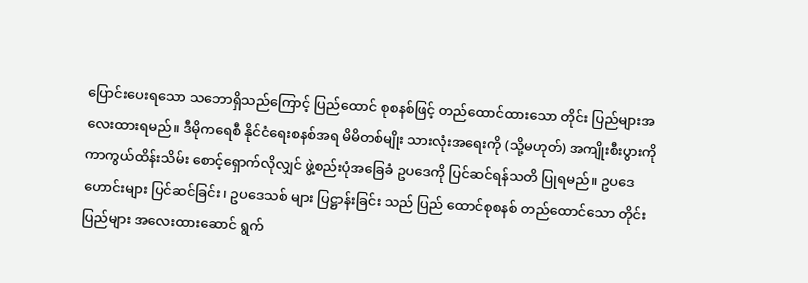ပြောင်းပေးရသော သဘောရှိသည်ကြောင့် ပြည်ထောင် စုစနစ်ဖြင့် တည်ထောင်ထားသော တိုင်း ပြည်များအလေးထားရမည်။ ဒီမိုကရေစီ နိုင်ငံရေးစနစ်အရ မိမိတစ်မျိုး သားလုံးအရေးကို (သို့မဟုတ်) အကျိုးစီးပွားကို ကာကွယ်ထိန်းသိမ်း စောင့်ရှောက်လိုလျှင် ဖွဲ့စည်းပုံအခြေခံ ဥပဒေကို ပြင်ဆင်ရန်သတိ ပြုရမည်။ ဥပဒေဟောင်းများ ပြင်ဆင်ခြင်း၊ ဥပဒေသစ် များ ပြဋ္ဌာန်းခြင်း သည် ပြည် ထောင်စုစနစ် တည်ထောင်သော တိုင်းပြည်များ အလေးထားဆောင် ရွက်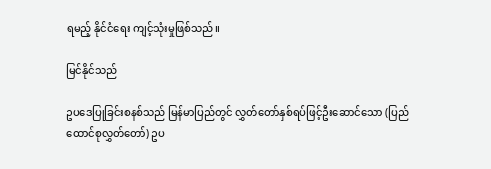ရမည့် နိုင်ငံရေး ကျင့်သုံးမှုဖြစ်သည်။

မြင်နိုင်သည်

ဥပဒေပြုခြင်းစနစ်သည် မြန်မာပြည်တွင် လွှတ်တော်နှစ်ရပ်ဖြင့်ဦးဆောင်သော (ပြည်ထောင်စုလွှတ်တော်) ဥပ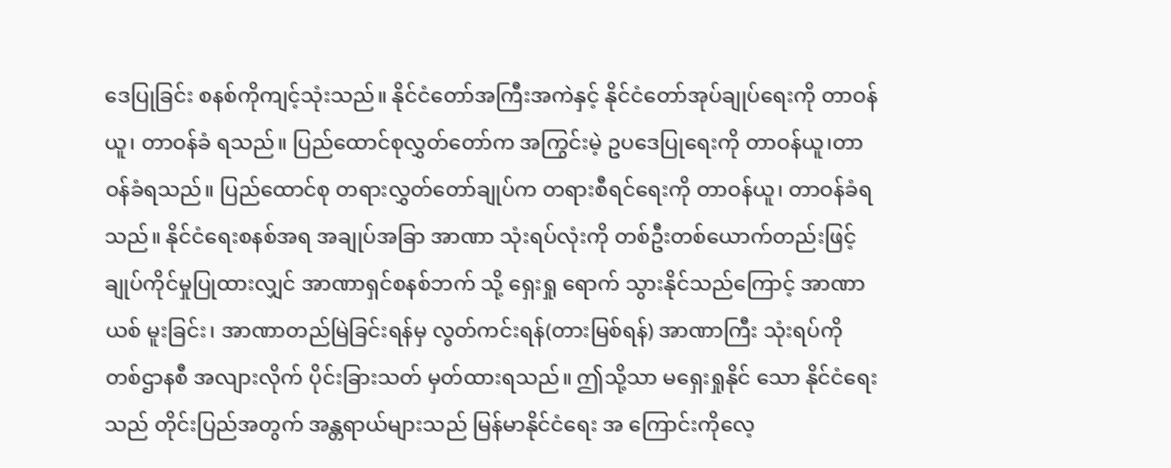ဒေပြုခြင်း စနစ်ကိုကျင့်သုံးသည်။ နိုင်ငံတော်အကြီးအကဲနှင့် နိုင်ငံတော်အုပ်ချုပ်ရေးကို တာဝန်ယူ၊ တာဝန်ခံ ရသည်။ ပြည်ထောင်စုလွှတ်တော်က အကြွင်းမဲ့ ဥပဒေပြုရေးကို တာဝန်ယူ၊တာဝန်ခံရသည်။ ပြည်ထောင်စု တရားလွှတ်တော်ချုပ်က တရားစီရင်ရေးကို တာဝန်ယူ၊ တာဝန်ခံရသည်။ နိုင်ငံရေးစနစ်အရ အချုပ်အခြာ အာဏာ သုံးရပ်လုံးကို တစ်ဦးတစ်ယောက်တည်းဖြင့် ချုပ်ကိုင်မှုပြုထားလျှင် အာဏာရှင်စနစ်ဘက် သို့ ရှေးရှု ရောက် သွားနိုင်သည်ကြောင့် အာဏာယစ် မူးခြင်း၊ အာဏာတည်မြဲခြင်းရန်မှ လွတ်ကင်းရန်(တားမြစ်ရန်) အာဏာကြီး သုံးရပ်ကို တစ်ဌာနစီ အလျားလိုက် ပိုင်းခြားသတ် မှတ်ထားရသည်။ ဤသို့သာ မရှေးရှုနိုင် သော နိုင်ငံရေးသည် တိုင်းပြည်အတွက် အန္တရာယ်များသည် မြန်မာနိုင်ငံရေး အ ကြောင်းကိုလေ့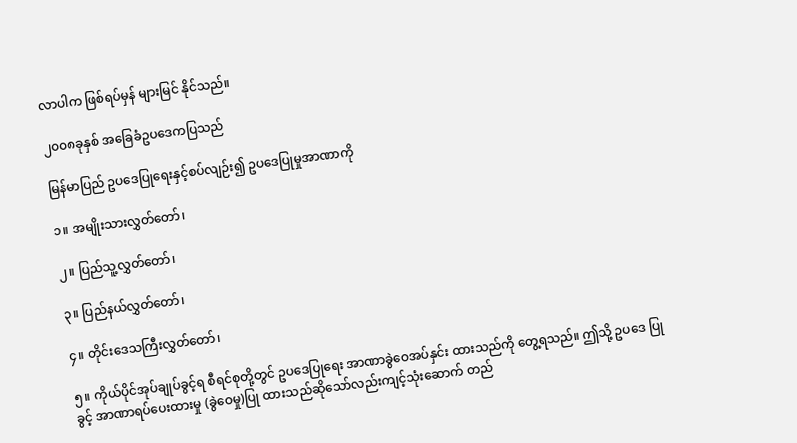လာပါက ဖြစ်ရပ်မှန် များမြင် နိုင်သည်။

၂၀၀၈ခုနှစ် အခြေခံဥပဒေကပြသည်

မြန်မာပြည် ဥပဒေပြုရေးနှင့်စပ်လျဉ်း၍ ဥပဒေပြုမှုအာဏာကို

၁။ အမျိုးသားလွှတ်တော်၊

၂။ ပြည်သူ့လွှတ်တော်၊

၃။ ပြည်နယ်လွှတ်တော်၊

၄။ တိုင်းဒေသကြီးလွှတ်တော်၊

၅။ ကိုယ်ပိုင်အုပ်ချုပ်ခွင့်ရ စီရင်စုတို့တွင် ဥပဒေပြုရေး အာဏာခွဲဝေအပ်နှင်း ထားသည်ကို တွေ့ရသည်။ ဤသို့ ဥပဒေ ပြုခွင့် အာဏာရပ်ပေးထားမှု (ခွဲဝေမှု)ပြု ထားသည်ဆိုသော်လည်းကျင့်သုံးဆောက် တည်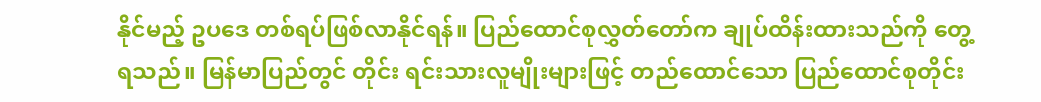နိုင်မည့် ဥပဒေ တစ်ရပ်ဖြစ်လာနိုင်ရန်။ ပြည်ထောင်စုလွှတ်တော်က ချုပ်ထိန်းထားသည်ကို တွေ့ရသည်။ မြန်မာပြည်တွင် တိုင်း ရင်းသားလူမျိုးများဖြင့် တည်ထောင်သော ပြည်ထောင်စုတိုင်း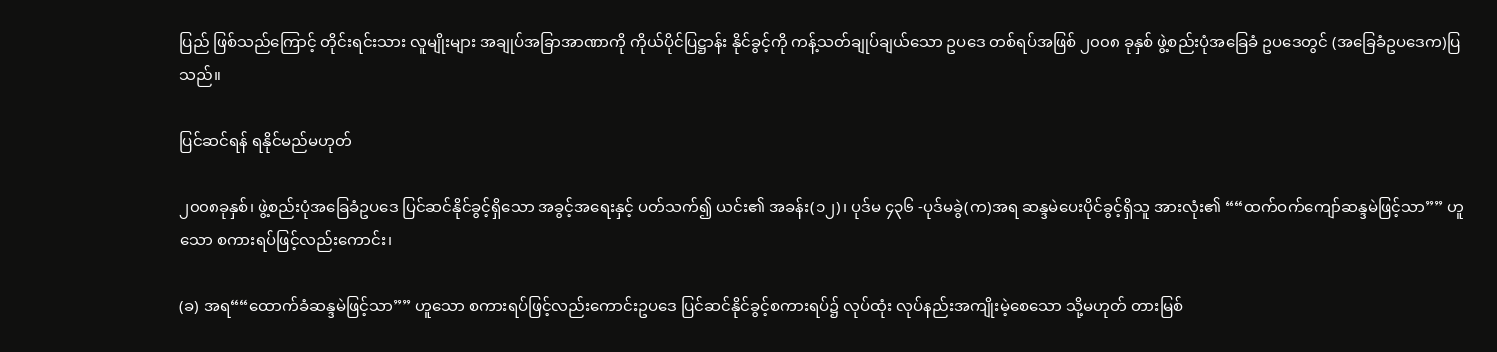ပြည် ဖြစ်သည်ကြောင့် တိုင်းရင်းသား လူမျိုးများ အချုပ်အခြာအာဏာကို ကိုယ်ပိုင်ပြဋ္ဌာန်း နိုင်ခွင့်ကို ကန့်သတ်ချုပ်ချယ်သော ဥပဒေ တစ်ရပ်အဖြစ် ၂၀၀၈ ခုနှစ် ဖွဲ့စည်းပုံအခြေခံ ဥပဒေတွင် (အခြေခံဥပဒေက)ပြသည်။

ပြင်ဆင်ရန် ရနိုင်မည်မဟုတ်

၂၀၀၈ခုနှစ်၊ ဖွဲ့စည်းပုံအခြေခံဥပဒေ ပြင်ဆင်နိုင်ခွင့်ရှိသော အခွင့်အရေးနှင့် ပတ်သက်၍ ယင်း၏ အခန်း(၁၂)၊ ပုဒ်မ ၄၃၆ -ပုဒ်မခွဲ(က)အရ ဆန္ဒမဲပေးပိုင်ခွင့်ရှိသူ အားလုံး၏ ““ထက်ဝက်ကျော်ဆန္ဒမဲဖြင့်သာ”” ဟူသော စကားရပ်ဖြင့်လည်းကောင်း၊

(ခ) အရ““ထောက်ခံဆန္ဒမဲဖြင့်သာ”” ဟူသော စကားရပ်ဖြင့်လည်းကောင်းဥပဒေ ပြင်ဆင်နိုင်ခွင့်စကားရပ်၌ လုပ်ထုံး လုပ်နည်းအကျိုးမဲ့စေသော သို့မဟုတ် တားမြစ်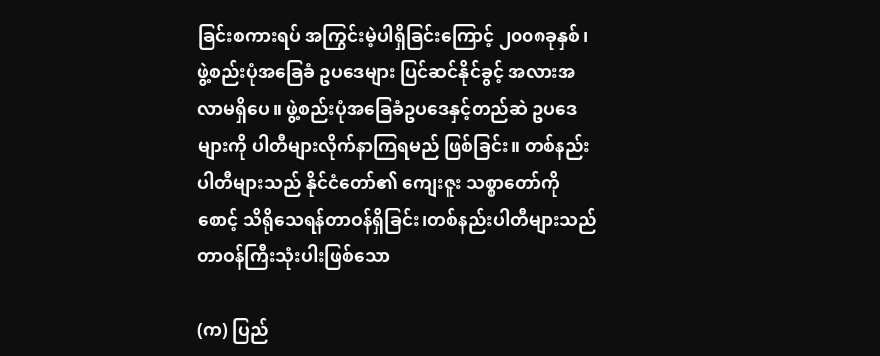ခြင်းစကားရပ် အကြွင်းမဲ့ပါရှိခြင်းကြောင့် ၂၀၀၈ခုနှစ်၊ ဖွဲ့စည်းပုံအခြေခံ ဥပဒေများ ပြင်ဆင်နိုင်ခွင့် အလားအလာမရှိပေ။ ဖွဲ့စည်းပုံအခြေခံဥပဒေနှင့်တည်ဆဲ ဥပဒေ များကို ပါတီများလိုက်နာကြရမည် ဖြစ်ခြင်း။ တစ်နည်းပါတီများသည် နိုင်ငံတော်၏ ကျေးဇူး သစ္စာတော်ကို စောင့် သိရိုသေရန်တာဝန်ရှိခြင်း၊တစ်နည်းပါတီများသည် တာဝန်ကြီးသုံးပါးဖြစ်သော

(က) ပြည်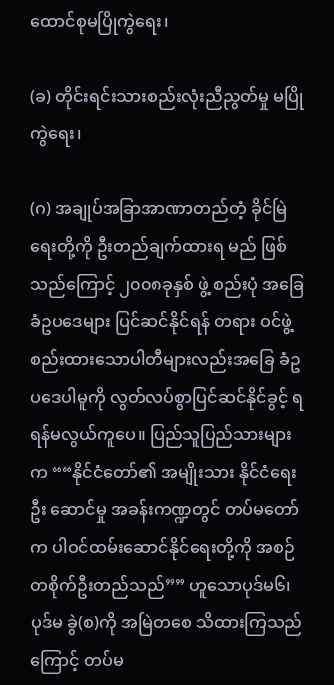ထောင်စုမပြိုကွဲရေး၊

(ခ) တိုင်းရင်းသားစည်းလုံးညီညွတ်မှု မပြိုကွဲရေး၊

(ဂ) အချုပ်အခြာအာဏာတည်တံ့ ခိုင်မြဲရေးတို့ကို ဦးတည်ချက်ထားရ မည် ဖြစ်သည်ကြောင့် ၂၀၀၈ခုနှစ် ဖွဲ့ စည်းပုံ အခြေခံဥပဒေများ ပြင်ဆင်နိုင်ရန် တရား ဝင်ဖွဲ့စည်းထားသောပါတီများလည်းအခြေ ခံဥပဒေပါမူကို လွတ်လပ်စွာပြင်ဆင်နိုင်ခွင့် ရရန်မလွယ်ကူပေ။ ပြည်သူပြည်သားများက ““နိုင်ငံတော်၏ အမျိုးသား နိုင်ငံရေး ဦး ဆောင်မှု အခန်းကဏ္ဍတွင် တပ်မတော်က ပါဝင်ထမ်းဆောင်နိုင်ရေးတို့ကို အစဉ်တစိုက်ဦးတည်သည်”” ဟူသောပုဒ်မ၆၊ ပုဒ်မ ခွဲ(စ)ကို အမြဲတစေ သိထားကြသည်ကြောင့် တပ်မ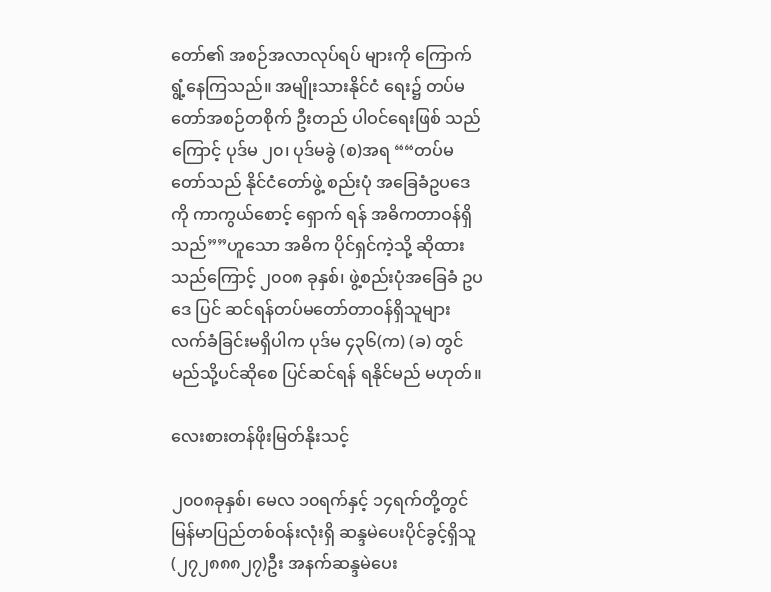တော်၏ အစဉ်အလာလုပ်ရပ် များကို ကြောက်ရွံ့နေကြသည်။ အမျိုးသားနိုင်ငံ ရေး၌ တပ်မတော်အစဉ်တစိုက် ဦးတည် ပါဝင်ရေးဖြစ် သည် ကြောင့် ပုဒ်မ ၂၀၊ ပုဒ်မခွဲ (စ)အရ ““တပ်မတော်သည် နိုင်ငံတော်ဖွဲ့ စည်းပုံ အခြေခံဥပဒေကို ကာကွယ်စောင့် ရှောက် ရန် အဓိကတာဝန်ရှိသည်””ဟူသော အဓိက ပိုင်ရှင်ကဲ့သို့ ဆိုထားသည်ကြောင့် ၂၀၀၈ ခုနှစ်၊ ဖွဲ့စည်းပုံအခြေခံ ဥပဒေ ပြင် ဆင်ရန်တပ်မတော်တာဝန်ရှိသူများ လက်ခံခြင်းမရှိပါက ပုဒ်မ ၄၃၆(က) (ခ) တွင် မည်သို့ပင်ဆိုစေ ပြင်ဆင်ရန် ရနိုင်မည် မဟုတ်။

လေးစားတန်ဖိုးမြတ်နိုးသင့်

၂၀၀၈ခုနှစ်၊ မေလ ၁၀ရက်နှင့် ၁၄ရက်တို့တွင် မြန်မာပြည်တစ်ဝန်းလုံးရှိ ဆန္ဒမဲပေးပိုင်ခွင့်ရှိသူ (၂၇၂၈၈၈၂၇)ဦး အနက်ဆန္ဒမဲပေး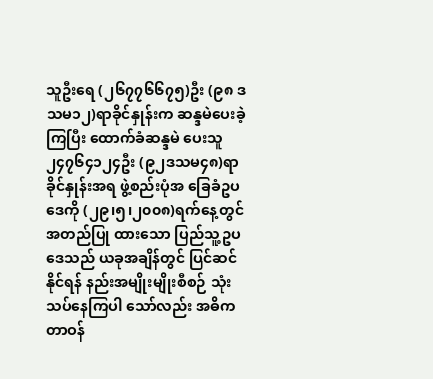သူဦးရေ (၂၆၇၇၆၆၇၅)ဦး (၉၈ ဒသမ၁၂)ရာခိုင်နှုန်းက ဆန္ဒမဲပေးခဲ့ကြပြီး ထောက်ခံဆန္ဒမဲ ပေးသူ ၂၄၇၆၄၁၂၄ဦး (၉၂ဒသမ၄၈)ရာခိုင်နှုန်းအရ ဖွဲ့စည်းပုံအ ခြေခံဥပဒေကို (၂၉၊၅၊၂၀၀၈)ရက်နေ့တွင် အတည်ပြု ထားသော ပြည်သူ့ဥပဒေသည် ယခုအချိန်တွင် ပြင်ဆင်နိုင်ရန် နည်းအမျိုးမျိုးစီစဉ် သုံးသပ်နေကြပါ သော်လည်း အဓိက တာဝန်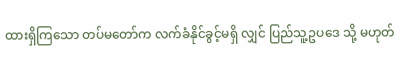ထားရှိကြသော တပ်မတော်က လက်ခံနိုင်ခွင့်မရှိ လျှင် ပြည်သူ့ဥပဒေ သို့ မဟုတ်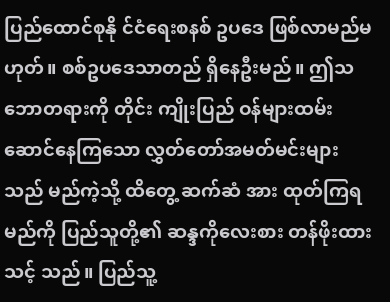ပြည်ထောင်စုနို င်ငံရေးစနစ် ဥပဒေ ဖြစ်လာမည်မဟုတ်။ စစ်ဥပဒေသာတည် ရှိနေဦးမည်။ ဤသဘောတရားကို တိုင်း ကျိုးပြည် ဝန်များထမ်းဆောင်နေကြသော လွှတ်တော်အမတ်မင်းများသည် မည်ကဲ့သို့ ထိတွေ့ ဆက်ဆံ အား ထုတ်ကြရမည်ကို ပြည်သူတို့၏ ဆန္ဒကိုလေးစား တန်ဖိုးထားသင့် သည်။ ပြည်သူ့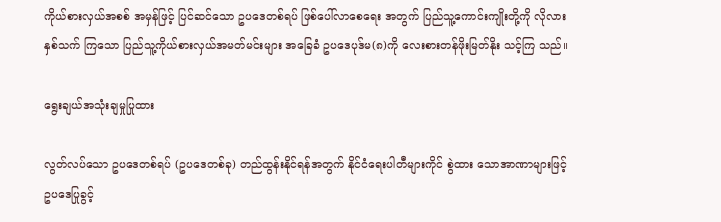ကိုယ်စားလှယ်အစစ် အမှန်ဖြင့် ပြင်ဆင်သော ဥပဒေတစ်ရပ် ဖြစ်ပေါ်လာစေရေး အတွက် ပြည်သူ့ကောင်းကျိုးတို့ကို လိုလား နှစ်သက် ကြသော ပြည်သူ့ကိုယ်စားလှယ်အမတ်မင်းများ အခြေခံ ဥပဒေပုဒ်မ(၈)ကို လေးစားတန်ဖိုးမြတ်နိုး သင့်ကြ သည်။

ရွေးချယ်အသုံးချမှုပြုထား

လွတ်လပ်သော ဥပဒေတစ်ရပ် (ဥပဒေတစ်ခု) တည်ထွန်းနိုင်ရန်အတွက် နိုင်ငံရေးပါတီများကိုင် စွဲထား သောအာဏာများဖြင့် ဥပဒေပြုခွင့်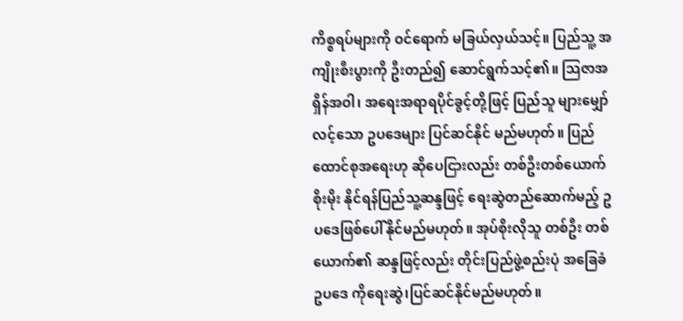ကိစ္စရပ်များကို ဝင်ရောက် မခြယ်လှယ်သင့်။ ပြည်သူ့ အကျိုးစီးပွားကို ဦးတည်၍ ဆောင်ရွက်သင့်၏။ သြဇာအရှိန်အဝါ၊ အရေးအရာရပိုင်ခွင့်တို့ဖြင့် ပြည်သူ များမျှော်လင့်သော ဥပဒေများ ပြင်ဆင်နိုင် မည်မဟုတ်။ ပြည်ထောင်စုအရေးဟု ဆိုပေငြားလည်း တစ်ဦးတစ်ယောက် စိုးမိုး နိုင်ရန်ပြည်သူ့ဆန္ဒဖြင့် ရေးဆွဲတည်ဆောက်မည့် ဥပဒေဖြစ်ပေါ်နိုင်မည်မဟုတ်။ အုပ်စိုးလိုသူ တစ်ဦး တစ်ယောက်၏ ဆန္ဒဖြင့်လည်း တိုင်းပြည်ဖွဲ့စည်းပုံ အခြေခံဥပဒေ ကိုရေးဆွဲ၊ပြင်ဆင်နိုင်မည်မဟုတ်။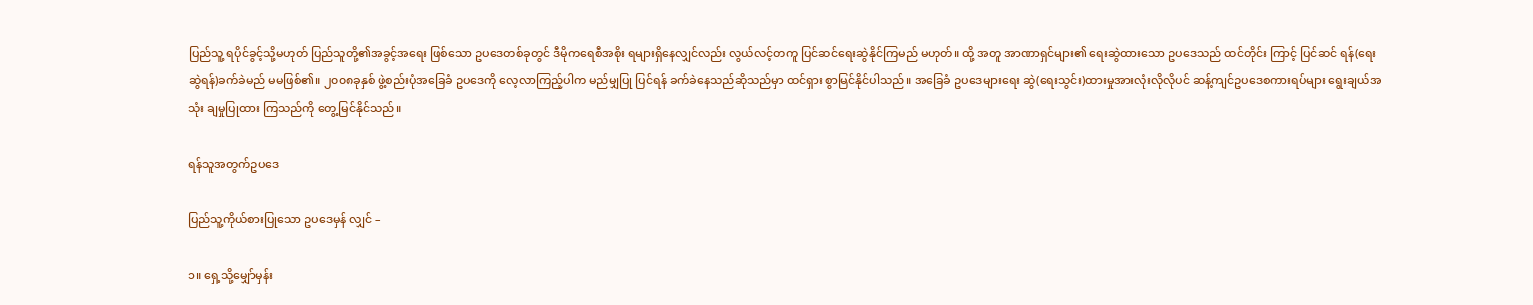ပြည်သူ့ ရပိုင်ခွင့်သို့မဟုတ် ပြည်သူတို့၏အခွင့်အရေး ဖြစ်သော ဥပဒေတစ်ခုတွင် ဒီမိုကရေစီအစိုး ရများရှိနေလျှင်လည်း လွယ်လင့်တကူ ပြင်ဆင်ရေးဆွဲနိုင်ကြမည် မဟုတ်။ ထို့ အတူ အာဏာရှင်များ၏ ရေးဆွဲထားသော ဥပဒေသည် ထင်တိုင်း ကြာင့် ပြင်ဆင် ရန်(ရေးဆွဲရန်)ခက်ခဲမည် မမဖြစ်၏။ ၂၀၀၈ခုနှစ် ဖွဲ့စည်းပုံအခြေခံ ဥပဒေကို လေ့လာကြည့်ပါက မည်မျှပြု ပြင်ရန် ခက်ခဲနေသည်ဆိုသည်မှာ ထင်ရှား စွာမြင်နိုင်ပါသည်။ အခြေခံ ဥပဒေများရေး ဆွဲ(ရေးသွင်း)ထားမှုအားလုံးလိုလိုပင် ဆန့်ကျင်ဥပဒေစကားရပ်များ ရွေးချယ်အသုံး ချမှုပြုထား ကြသည်ကို တွေ့မြင်နိုင်သည်။

ရန်သူအတွက်ဥပဒေ

ပြည်သူ့ကိုယ်စားပြုသော ဥပဒေမှန် လျှင် –

၁။ ရှေ့သို့မျှော်မှန်း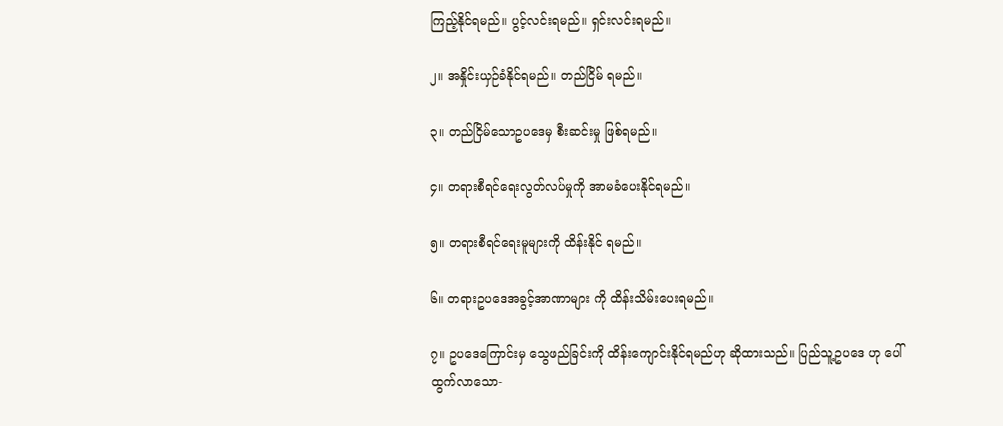ကြည့်နိုင်ရမည်။ ပွင့်လင်းရမည်။ ရှင်းလင်းရမည်။

၂။ အနှိုင်းယှဉ်ခံနိုင်ရမည်။ တည်ငြိမ် ရမည်။

၃။ တည်ငြိမ်သောဥပဒေမှ စီးဆင်းမှု ဖြစ်ရမည်။

၄။ တရားစီရင်ရေးလွတ်လပ်မှုကို အာမခံပေးနိုင်ရမည်။

၅။ တရားစီရင်ရေးမူများကို ထိန်းနိုင် ရမည်။

၆။ တရားဥပဒေအခွင့်အာဏာများ ကို ထိန်းသိမ်းပေးရမည်။

၇။ ဥပဒေကြောင်းမှ သွေဖည်ခြင်းကို ထိန်းကျောင်းနိုင်ရမည်ဟု ဆိုထားသည်။ ပြည်သူ့ဥပဒေ ဟု ပေါ်ထွက်လာသော-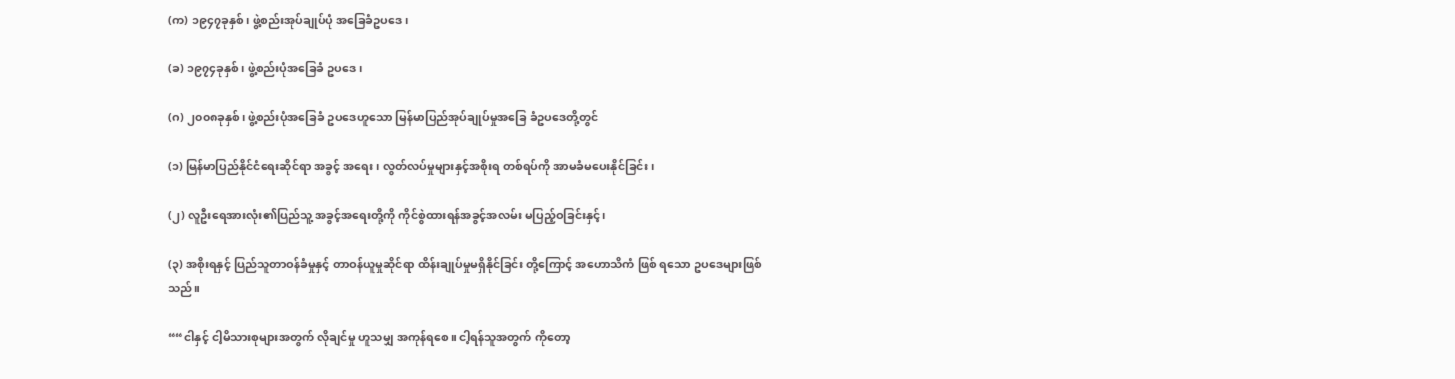(က) ၁၉၄၇ခုနှစ်၊ ဖွဲ့စည်းအုပ်ချုပ်ပုံ အခြေခံဥပဒေ၊

(ခ) ၁၉၇၄ခုနှစ်၊ ဖွဲ့စည်းပုံအခြေခံ ဥပဒေ၊

(ဂ) ၂၀၀၈ခုနှစ်၊ ဖွဲ့စည်းပုံအခြေခံ ဥပဒေဟူသော မြန်မာပြည်အုပ်ချုပ်မှုအခြေ ခံဥပဒေတို့တွင်

(၁) မြန်မာပြည်နိုင်ငံရေးဆိုင်ရာ အခွင့် အရေး၊ လွတ်လပ်မှုများနှင့်အစိုးရ တစ်ရပ်ကို အာမခံမပေးနိုင်ခြင်း၊

(၂) လူဦးရေအားလုံး၏ပြည်သူ့ အခွင့်အရေးတို့ကို ကိုင်စွဲထားရန်အခွင့်အလမ်း မပြည့်ဝခြင်းနှင့်၊

(၃) အစိုးရနှင့် ပြည်သူတာဝန်ခံမှုနှင့် တာဝန်ယူမှုဆိုင်ရာ ထိန်းချုပ်မှုမရှိနိုင်ခြင်း တို့ကြောင့် အဟောသိကံ ဖြစ် ရသော ဥပဒေများဖြစ်သည်။

““ငါနှင့် ငါ့မိသားစုများအတွက် လိုချင်မှု ဟူသမျှ အကုန်ရစေ။ ငါ့ရန်သူအတွက် ကိုတော့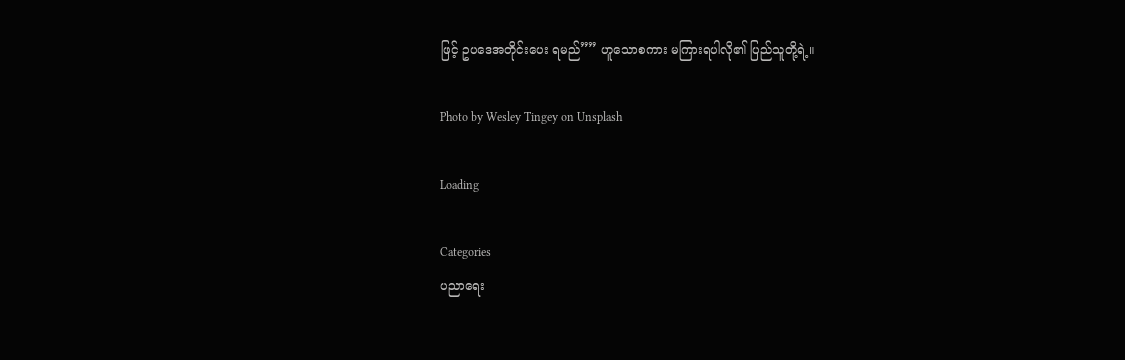ဖြင့် ဥပဒေအတိုင်းပေး ရမည်”” ဟူသောစကား မကြားရပါလို၏ ပြည်သူတို့ရဲ့။

Photo by Wesley Tingey on Unsplash

Loading

Categories
ပညာရေး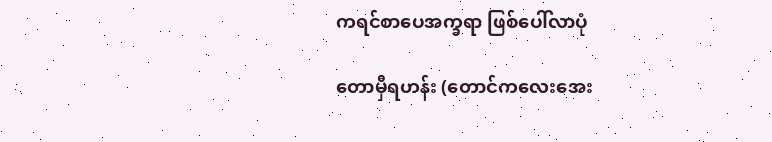ကရင်စာပေအက္ခရာ ဖြစ်ပေါ်လာပုံ

တောမှီရဟန်း (တောင်ကလေးအေး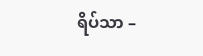ရိပ်သာ –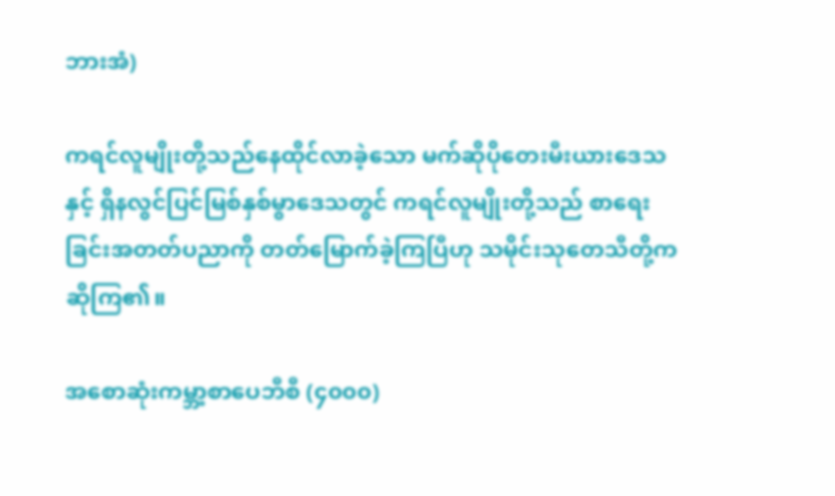ဘားအံ)

ကရင်လူမျိုးတို့သည်နေထိုင်လာခဲ့သော မက်ဆိုပိုတေးမီးယားဒေသနှင့် ရှိနလွင်ပြင်မြစ်နှစ်မွာဒေသတွင် ကရင်လူမျိုးတို့သည် စာရေးခြင်းအတတ်ပညာကို တတ်မြောက်ခဲ့ကြပြီဟု သမိုင်းသုတေသီတို့က ဆိုကြ၏။

အစောဆုံးကမ္ဘာ့စာပေဘီစီ (၄၀၀၀)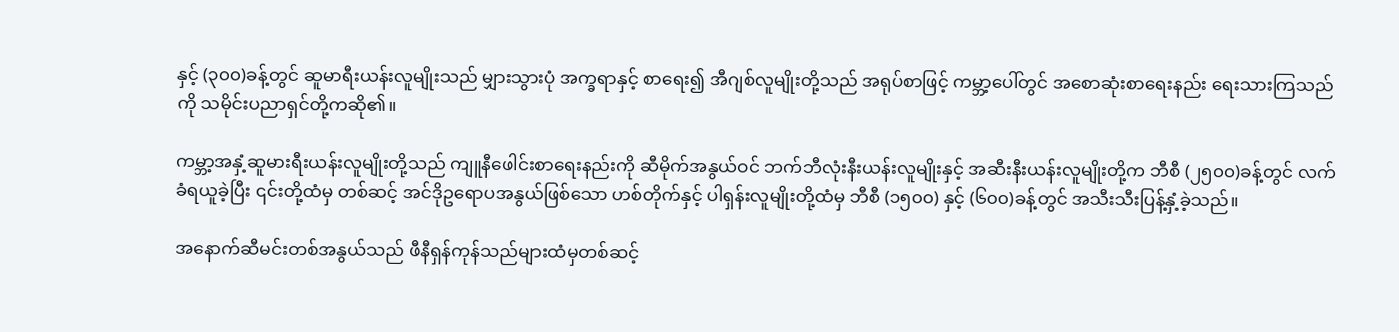နှင့် (၃၀၀)ခန့်တွင် ဆူမာရီးယန်းလူမျိုးသည် မျှားသွားပုံ အက္ခရာနှင့် စာရေး၍ အီဂျစ်လူမျိုးတို့သည် အရုပ်စာဖြင့် ကမ္ဘာ့ပေါ်တွင် အစောဆုံးစာရေးနည်း ရေးသားကြသည်ကို သမိုင်းပညာရှင်တို့ကဆို၏။

ကမ္ဘာ့အနှံ့ဆူမားရီးယန်းလူမျိုးတို့သည် ကျူနီဖေါင်းစာရေးနည်းကို ဆီမိုက်အနွယ်ဝင် ဘက်ဘီလုံးနီးယန်းလူမျိုးနှင့် အဆီးနီးယန်းလူမျိုးတို့က ဘီစီ (၂၅၀၀)ခန့်တွင် လက်ခံရယူခဲ့ပြီး ၎င်းတို့ထံမှ တစ်ဆင့် အင်ဒိုဥရောပအနွယ်ဖြစ်သော ဟစ်တိုက်နှင့် ပါရှန်းလူမျိုးတို့ထံမှ ဘီစီ (၁၅၀၀) နှင့် (၆၀၀)ခန့်တွင် အသီးသီးပြန့်နှံ့ခဲ့သည်။

အနောက်ဆီမင်းတစ်အနွယ်သည် ဖီနီရှန်ကုန်သည်များထံမှတစ်ဆင့်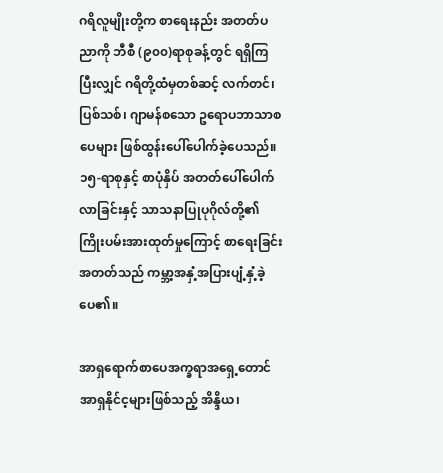ဂရိလူမျိုးတို့က စာရေးနည်း အတတ်ပညာကို ဘီစီ (၉၀၀)ရာစုခန့်တွင် ရရှိကြပြီးလျှင် ဂရိတို့ထံမှတစ်ဆင့် လက်တင်၊ ပြစ်သစ်၊ ဂျာမန်စသော ဥရောပဘာသာစပေများ ဖြစ်ထွန်းပေါ်ပေါက်ခဲ့ပေသည်။ ၁၅-ရာစုနှင့် စာပုံနှိပ် အတတ်ပေါ်ပေါက်လာခြင်းနှင့် သာသနာပြုပုဂိုလ်တို့၏ ကြိုးပမ်းအားထုတ်မှုကြောင့် စာရေးခြင်းအတတ်သည် ကမ္ဘာ့အနှံ့အပြားပျံ့နှံ့ခဲ့ပေ၏။

အာရှရောက်စာပေအက္ခရာအရှေ့တောင်အာရှနိုင်င့များဖြစ်သည့် အိန္ဒိယ၊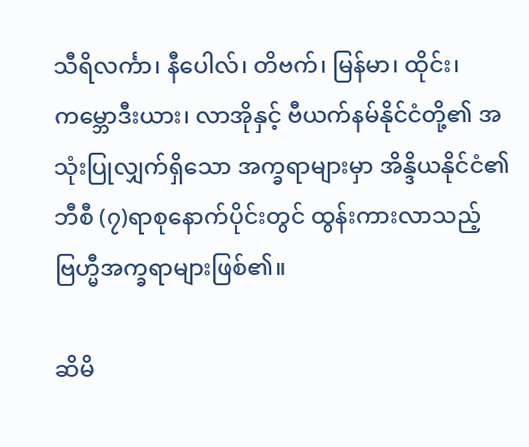သီရိလင်္ကာ၊ နီပေါလ်၊ တိဗက်၊ မြန်မာ၊ ထိုင်း၊ ကမ္ဘောဒီးယား၊ လာအိုနှင့် ဗီယက်နမ်နိုင်ငံတို့၏ အသုံးပြုလျှက်ရှိသော အက္ခရာများမှာ အိန္ဒိယနိုင်ငံ၏ ဘီစီ (၇)ရာစုနောက်ပိုင်းတွင် ထွန်းကားလာသည့် ဗြဟ္မီအက္ခရာများဖြစ်၏။

ဆိမိ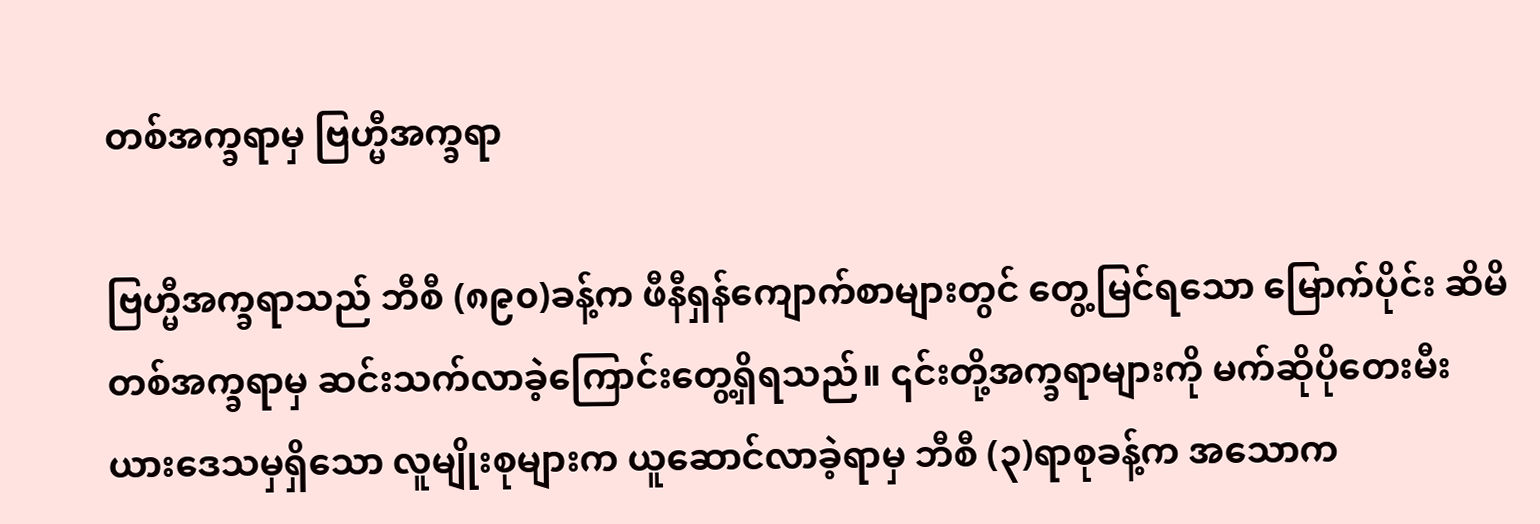တစ်အက္ခရာမှ ဗြဟ္မီအက္ခရာ

ဗြဟ္မီအက္ခရာသည် ဘီစီ (၈၉၀)ခန့်က ဖီနီရှန်ကျောက်စာများတွင် တွေ့မြင်ရသော မြောက်ပိုင်း ဆိမိတစ်အက္ခရာမှ ဆင်းသက်လာခဲ့ကြောင်းတွေ့ရှိရသည်။ ၎င်းတို့အက္ခရာများကို မက်ဆိုပိုတေးမီးယားဒေသမှရှိသော လူမျိုးစုများက ယူဆောင်လာခဲ့ရာမှ ဘီစီ (၃)ရာစုခန့်က အသောက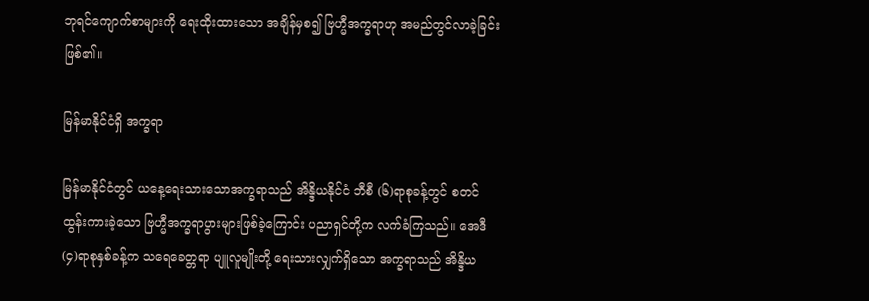ဘုရင်ကျောက်စာများကို ရေးထိုးထားသော အချိန်မှစ၍ ဗြဟ္မီအက္ခရာဟု အမည်တွင်လာခဲ့ခြင်းဖြစ်၏။

မြန်မာနိုင်ငံရှိ အက္ခရာ

မြန်မာနိုင်ငံတွင် ယနေ့ရေးသားသောအက္ခရာသည် အိန္ဒိယနိုင်ငံ ဘီစီ (၆)ရာစုခန့်တွင် စတင်ထွန်းကားခဲ့သော ဗြဟ္မီအက္ခရာပွားများဖြစ်ခဲ့ကြောင်း ပညာရှင်တို့က လက်ခံကြသည်။ အေဒီ (၄)ရာစုနှစ်ခန့်က သရေခေတ္တရာ ပျူလူမျိုးတို့ ရေးသားလျှက်ရှိသော အက္ခရာသည် အိန္ဒိယ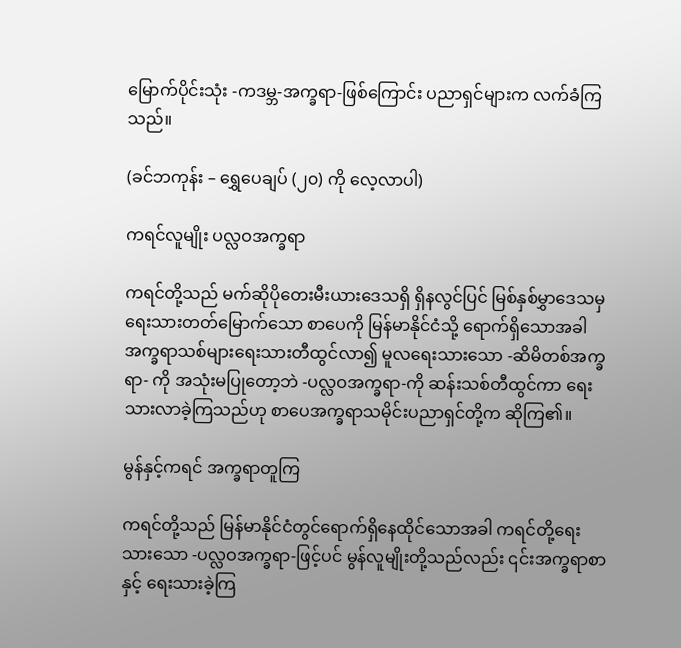မြောက်ပိုင်းသုံး -ကဒမ္ဘ-အက္ခရာ-ဖြစ်ကြောင်း ပညာရှင်များက လက်ခံကြသည်။

(ခင်ဘကုန်း – ရွှေပေချပ် (၂၀) ကို လေ့လာပါ)

ကရင်လူမျိုး ပလ္လဝအက္ခရာ

ကရင်တို့သည် မက်ဆိုပိုတေးမီးယားဒေသရှိ ရှိနလွင်ပြင် မြစ်နှစ်မွှာဒေသမှ ရေးသားတတ်မြောက်သော စာပေကို မြန်မာနိုင်ငံသို့ ရောက်ရှိသောအခါ အက္ခရာသစ်များရေးသားတီထွင်လာ၍ မူလရေးသားသော -ဆိမိတစ်အက္ခရာ- ကို အသုံးမပြုတော့ဘဲ -ပလ္လဝအက္ခရာ-ကို ဆန်းသစ်တီထွင်ကာ ရေးသားလာခဲ့ကြသည်ဟု စာပေအက္ခရာသမိုင်းပညာရှင်တို့က ဆိုကြ၏။

မွန်နှင့်ကရင် အက္ခရာတူကြ

ကရင်တို့သည် မြန်မာနိုင်ငံတွင်ရောက်ရှိနေထိုင်သောအခါ ကရင်တို့ရေးသားသော -ပလ္လဝအက္ခရာ-ဖြင့်ပင် မွန်လူမျိုးတို့သည်လည်း ၎င်းအက္ခရာစာနှင့် ရေးသားခဲ့ကြ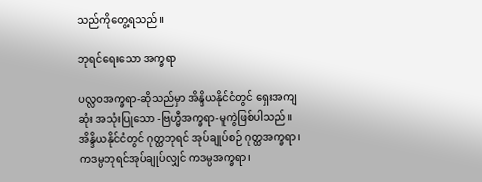သည်ကိုတွေ့ရသည်။

ဘုရင်ရေးသော အက္ခရာ

ပလ္လဝအက္ခရာ-ဆိုသည်မှာ အိန္ဒိယနိုင်ငံတွင် ရှေးအကျဆုံး အသုံးပြုသော -ဗြဟ္မီအက္ခရာ-မူကွဲဖြစ်ပါသည်။ အိန္ဒိယနိုင်ငံတွင် ဂုတ္ထဘုရင် အုပ်ချုပ်စဉ် ဂုတ္ထအက္ခရာ၊ ကဒမ္ပဘုရင်အုပ်ချုပ်လျှင် ကဒမ္ပအက္ခရာ၊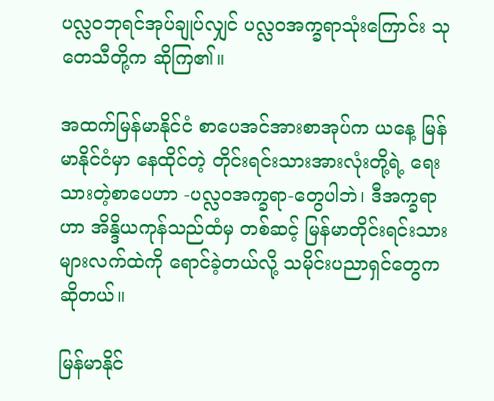ပလ္လဝဘုရင်အုပ်ချုပ်လျှင် ပလ္လဝအက္ခရာသုံးကြောင်း သုတေသီတို့က ဆိုကြ၏။

အထက်မြန်မာနိုင်ငံ စာပေအင်အားစာအုပ်က ယနေ့ မြန်မာနိုင်ငံမှာ နေထိုင်တဲ့ တိုင်းရင်းသားအားလုံးတို့ရဲ့ ရေးသားတဲ့စာပေဟာ -ပလ္လဝအက္ခရာ-တွေပါဘဲ၊ ဒီအက္ခရာဟာ အိန္ဒိယကုန်သည်ထံမှ တစ်ဆင့် မြန်မာတိုင်းရင်းသားများလက်ထဲကို ရောင်ခဲ့တယ်လို့ သမိုင်းပညာရှင်တွေကဆိုတယ်။

မြန်မာနိုင်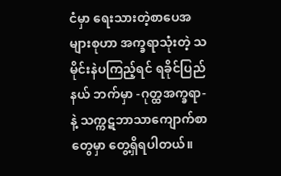ငံမှာ ရေးသားတဲ့စာပေအများစုဟာ အက္ခရာသုံးတဲ့ သမိုင်းနဲပကြည့်ရင် ရခိုင်ပြည်နယ် ဘက်မှာ -ဂုတ္ထအက္ခရာ-နဲ့ သက္ကဋဘာသာကျောက်စာတွေမှာ တွေ့ရှိရပါတယ်။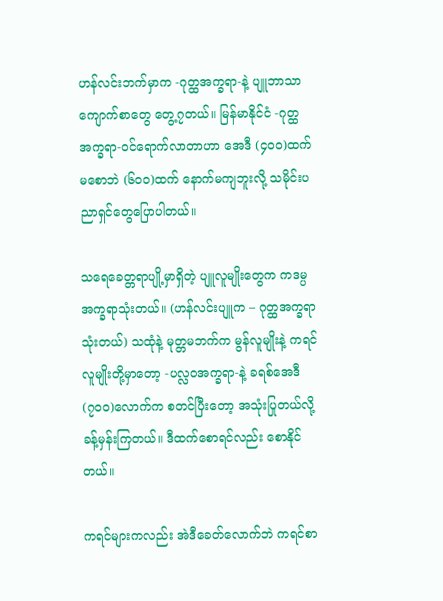ဟန်လင်းဘက်မှာက -ဂုတ္ထအက္ခရာ-နဲ့ ပျူဘာသာကျောက်စာတွေ တွေ့၇တယ်။ မြန်မာနိုင်ငံ -ဂုတ္ထအက္ခရာ-ဝင်ရောက်လာတာဟာ အေဒီ (၄၀၀)ထက်မစောဘဲ (၆၀၀)ထက် နောက်မကျဘူးလို့ သမိုင်းပညာရှင်တွေပြောပါတယ်။

သရေခေတ္တရာပျို့မှာရှိတဲ့ ပျူလူမျိုးတွေက ကဒမ္ပအက္ခရာသုံးတယ်။ (ဟန်လင်းပျူက – ဂုတ္ထအက္ခရာသုံးတယ်) သထုံနဲ့ မုတ္တမဘက်က မွန်လူမျိုးနဲ့ ကရင်လူမျိုးတို့မှာတော့ -ပလ္လဝအက္ခရာ-နဲ့ ခရစ်အေဒီ (၇၀၀)လောက်က စတင်ပြီးတော့ အသုံးပြုတယ်လို့ ခန့်မှန်းကြတယ်။ ဒီထက်စောရင်လည်း စောနိုင်တယ်။

ကရင်များကလည်း အဲဒီခေတ်လောက်ဘဲ ကရင်စာ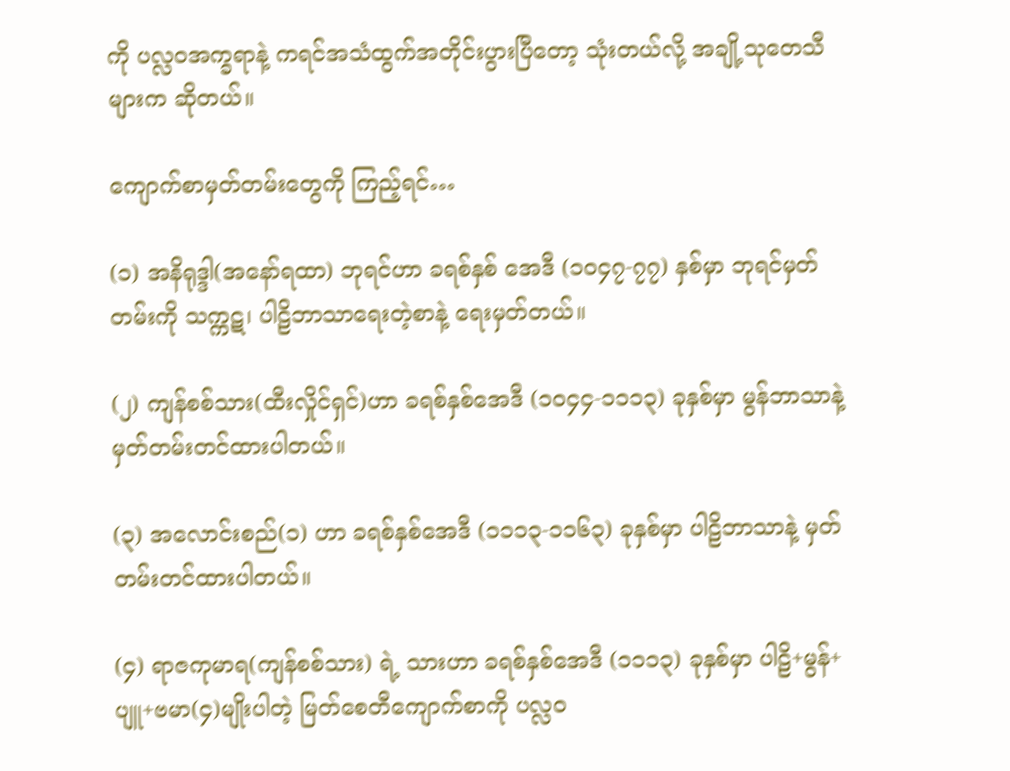ကို ပလ္လဝအက္ခရာနဲ့ ကရင်အသံထွက်အတိုင်းပွားပြီတော့ သုံးတယ်လို့ အချို့သုတေသီများက ဆိုတယ်။

ကျောက်စာမှတ်တမ်းတွေကို ကြည့်ရင်…

(၁) အနိရုဒ္ဒါ(အနော်ရထာ) ဘုရင်ဟာ ခရစ်နှစ် အေဒီ (၁၀၄၇-၇၇) နှစ်မှာ ဘုရင်မှတ်တမ်းကို သက္ကဋ၊ ပါဠိဘာသာရေးတဲ့စာနဲ့ ရေးမှတ်တယ်။

(၂) ကျန်စစ်သား(ထီးလှိုင်ရှင်)ဟာ ခရစ်နှစ်အေဒီ (၁၀၄၄-၁၁၁၃) ခုနှစ်မှာ မွန်ဘာသာနဲ့ မှတ်တမ်းတင်ထားပါတယ်။

(၃) အလောင်းစည်(၁) ဟာ ခရစ်နှစ်အေဒီ (၁၁၁၃-၁၁၆၃) ခုနှစ်မှာ ပါဠိဘာသာနဲ့ မှတ်တမ်းတင်ထားပါတယ်။

(၄) ရာဇကုမာရ(ကျန်စစ်သား) ရဲ့ သားဟာ ခရစ်နှစ်အေဒီ (၁၁၁၃) ခုနှစ်မှာ ပါဠိ+မွန်+ပျူ+ဗမာ(၄)မျိုးပါတဲ့ မြတ်စေတီကျောက်စာကို ပလ္လဝ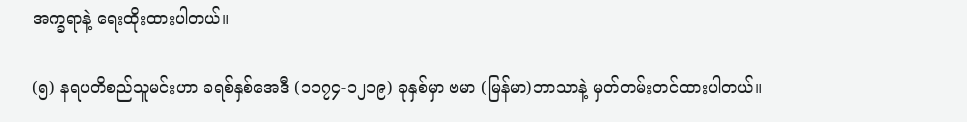အက္ခရာနဲ့ ရေးထိုးထားပါတယ်။

(၅) နရပတိစည်သူမင်းဟာ ခရစ်နှစ်အေဒီ (၁၁၇၄-၁၂၁၉) ခုနှစ်မှာ ဗမာ (မြန်မာ)ဘာသာနဲ့ မှတ်တမ်းတင်ထားပါတယ်။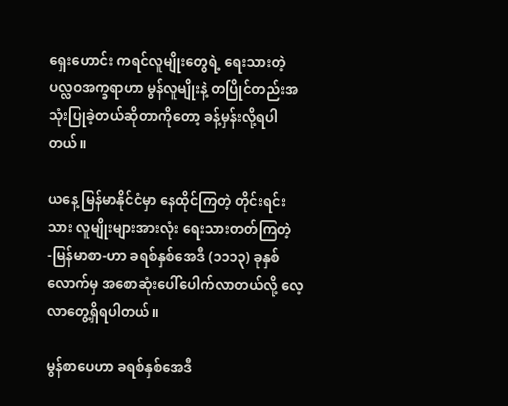ရှေးဟောင်း ကရင်လူမျိုးတွေရဲ့ ရေးသားတဲ့ ပလ္လဝအက္ခရာဟာ မွန်လူမျိုးနဲ့ တပြိုင်တည်းအသုံးပြုခဲ့တယ်ဆိုတာကိုတော့ ခန့်မှန်းလို့ရပါတယ်။

ယနေ့ မြန်မာနိုင်ငံမှာ နေထိုင်ကြတဲ့ တိုင်းရင်းသား လူမျိုးများအားလုံး ရေးသားတတ်ကြတဲ့ -မြန်မာစာ-ဟာ ခရစ်နှစ်အေဒီ (၁၁၁၃) ခုနှစ်လောက်မှ အစောဆုံးပေါ်ပေါက်လာတယ်လို့ လေ့လာတွေ့ရှိရပါတယ်။

မွန်စာပေဟာ ခရစ်နှစ်အေဒီ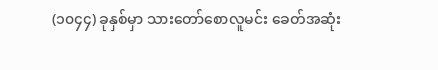(၁၀၄၄) ခုနှစ်မှာ သားတော်စောလူမင်း ခေတ်အဆုံး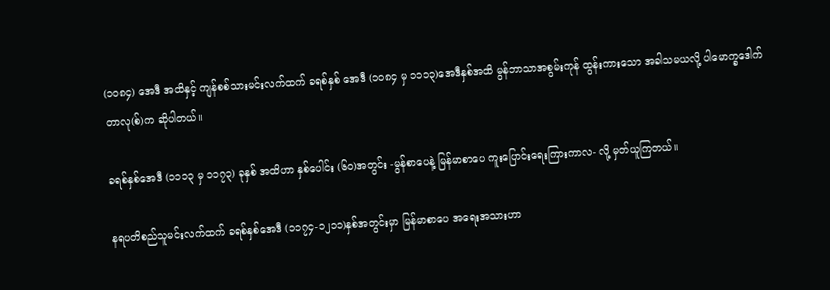(၁၀၈၄) အေဒီ အထိနှင့် ကျန်စစ်သားမင်းလက်ထက် ခရစ်နှစ် အေဒီ (၁၀၈၄ မှ ၁၁၁၃)အေဒီနှစ်အထိ မွန်ဘာသာအစွမ်းကုန် ထွန်းကားသော အခါသမယလို့ ပါမောက္ခဒေါက်တာလု(စ်)က ဆိုပါတယ်။

ခရစ်နှစ်အေဒီ (၁၁၁၃ မှ ၁၁၇၃) ခုနှစ် အထိဟာ နှစ်ပေါင်း (၆၀)အတွင်း -မွန်စာပေနဲ့ မြန်မာစာပေ ကူးပြောင်းရေးကြားကာလ- လို့ မှတ်ယူကြတယ်။

နရပတိစည်သူမင်းလက်ထက် ခရစ်နှစ်အေဒီ (၁၁၇၄-၁၂၁၁)နှစ်အတွင်းမှာ မြန်မာစာပေ အရေးအသားဟာ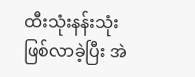ထီးသုံးနန်းသုံးဖြစ်လာခဲ့ပြီး အဲ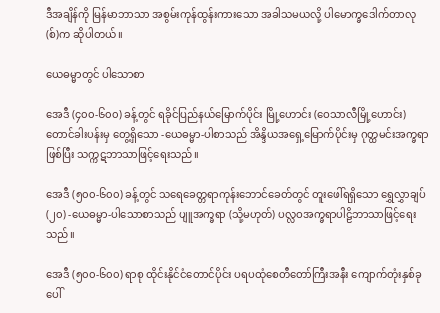ဒီအချိန်ကို မြန်မာဘာသာ အစွမ်းကုန်ထွန်းကားသော အခါသမယလို့ ပါမောက္ခဒေါက်တာလု(စ်)က ဆိုပါတယ်။

ယေဓမ္မာတွင် ပါသောစာ

အေဒီ (၄၀၀-၆၀၀) ခန့်တွင် ရခိုင်ပြည်နယ်မြောက်ပိုင်း မြို့ဟောင်း (ဝေသာလီမြို့ဟောင်း) တောင်ခါးပန်းမှ တွေ့ရှိသော -ယေဓမ္မာ-ပါစာသည် အိန္ဒိယအရှေ့မြောက်ပိုင်းမှ ဂုတ္ထမင်းအက္ခရာဖြစ်ပြီး သက္ကဋဘာသာဖြင့်ရေးသည်။

အေဒီ (၅၀၀-၆၀၀) ခန့်တွင် သရေခေတ္တရာကုန်းဘောင်ခေတ်တွင် တူးဖေါ်ရရှိသော ရွှေလွှာချပ် (၂၀) -ယေဓမ္မာ-ပါသောစာသည် ပျူအက္ခရာ (သို့မဟုတ်) ပလ္လဝအက္ခရာပါဠိဘာသာဖြင့်ရေးသည်။

အေဒီ (၅၀၀-၆၀၀) ရာစု ထိုင်းနိုင်ငံတောင်ပိုင်း ပရပထုံစေတီတော်ကြီးအနီး ကျောက်တုံးနှစ်ခုပေါ်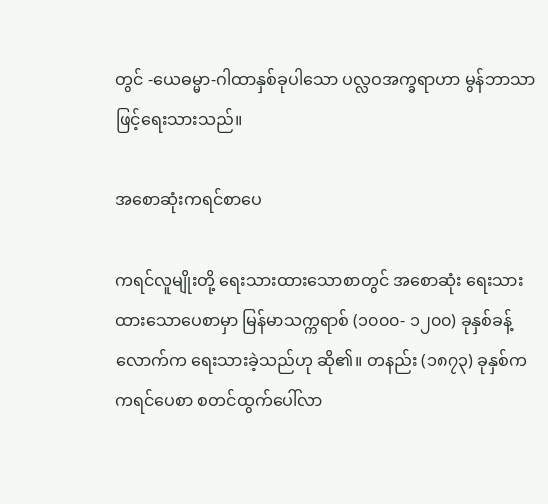တွင် -ယေဓမ္မာ-ဂါထာနှစ်ခုပါသော ပလ္လဝအက္ခရာဟာ မွန်ဘာသာဖြင့်ရေးသားသည်။

အစောဆုံးကရင်စာပေ

ကရင်လူမျိုးတို့ ရေးသားထားသောစာတွင် အစောဆုံး ရေးသားထားသောပေစာမှာ မြန်မာသက္ကရာစ် (၁၀၀၀- ၁၂၀၀) ခုနှစ်ခန့်လောက်က ရေးသားခဲ့သည်ဟု ဆို၏။ တနည်း (၁၈၇၃) ခုနှစ်က ကရင်ပေစာ စတင်ထွက်ပေါ်လာ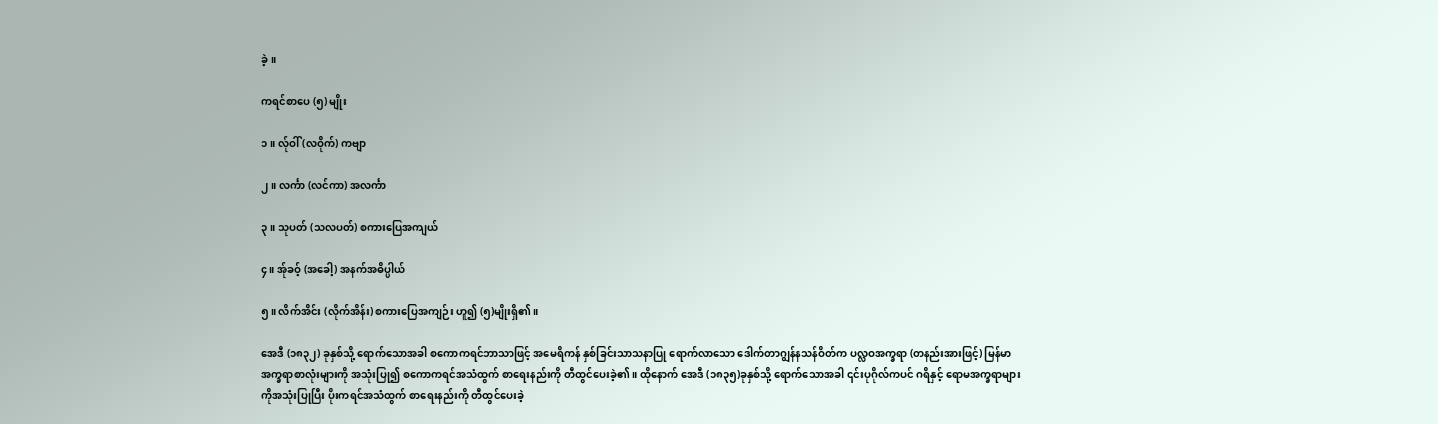ခဲ့။

ကရင်စာပေ (၅) မျိုး

၁။ လ်ုဝါ် (လဝိုက်) ကဗျာ

၂။ လင်္ကာ (လင်ကာ) အလင်္ကာ

၃။ သုပတ် (သလပတ်) စကားပြေအကျယ်

၄။ အ်ုခဝ့် (အခေါ့) အနက်အဓိပ္ပါယ်

၅။ လိက်အိင်း (လိုက်အိန်း) စကားပြေအကျဉ်း ဟူ၍ (၅)မျိုးရှိ၏။

အေဒီ (၁၈၃၂) ခုနှစ်သို့ ရောက်သောအခါ စကောကရင်ဘာသာဖြင့် အမေရိကန် နှစ်ခြင်းသာသနာပြု ရောက်လာသော ဒေါက်တာဂျွန်နသန်ဝိတ်က ပလ္လဝအက္ခရာ (တနည်းအားဖြင့်) မြန်မာအက္ခရာစာလုံးများကို အသုံးပြု၍ စကောကရင်အသံထွက် စာရေးနည်းကို တီထွင်ပေးခဲ့၏။ ထိုနောက် အေဒီ (၁၈၃၅)ခုနှစ်သို့ ရောက်သောအခါ ၎င်းပုဂိုလ်ကပင် ဂရိနှင့် ရောမအက္ခရာများကိုအသုံးပြုပြီး ပိုးကရင်အသံထွက် စာရေးနည်းကို တီထွင်ပေးခဲ့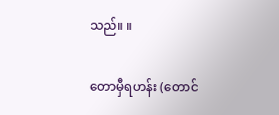သည်။ ။

တောမှီရဟန်း (တောင်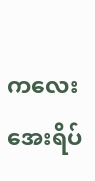ကလေးအေးရိပ်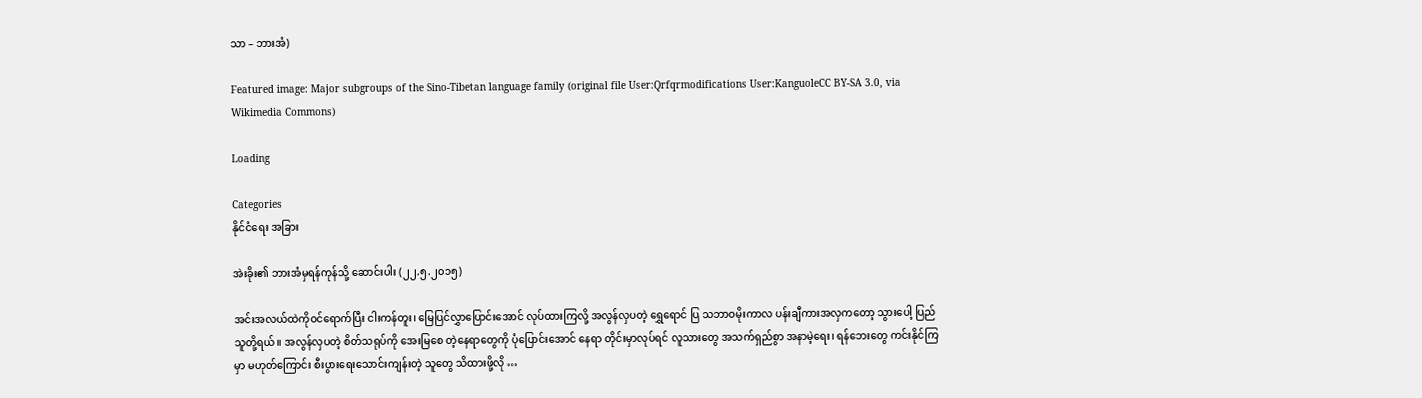သာ – ဘားအံ)

Featured image: Major subgroups of the Sino-Tibetan language family (original file User:Qrfqrmodifications User:KanguoleCC BY-SA 3.0, via Wikimedia Commons)

Loading

Categories
နိုင်ငံရေး အခြား

အဲးခိုး၏ ဘားအံမှရန်ကုန်သို့ ဆောင်းပါး (၂၂.၅.၂၀၁၅)

အင်းအလယ်ထဲကိုဝင်ရောက်ပြီး ငါးကန်တူး၊ မြေပြင်လွှာပြောင်းအောင် လုပ်ထားကြလို့ အလွန်လှပတဲ့ ရွှေရောင် ပြ သဘာဝမိုးကာလ ပန်းချီကားအလှကတော့ သွားပေါ့ ပြည်သူတို့ရယ်။ အလွန်လှပတဲ့ စိတ်သရုပ်ကို အေးမြစေ တဲ့နေရာတွေကို ပုံပြောင်းအောင် နေရာ တိုင်းမှာလုပ်ရင် လူသားတွေ အသက်ရှည်စွာ အနာမဲ့ရေး၊ ရန်ဘေးတွေ ကင်းနိုင်ကြမှာ မဟုတ်ကြောင်း စီးပွားရေးသောင်းကျန်းတဲ့ သူတွေ သိထားဖို့လို …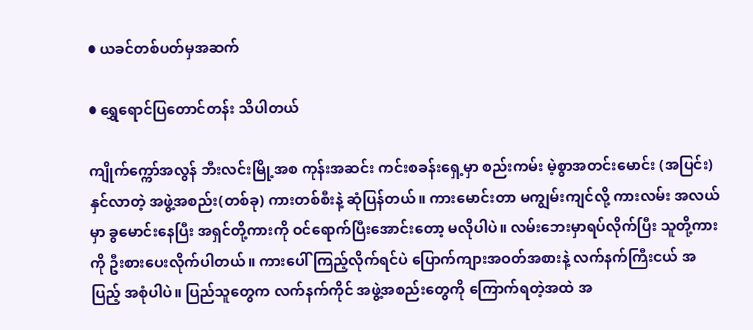● ယခင်တစ်ပတ်မှအဆက်

● ရွှေရောင်ပြတောင်တန်း သိပါတယ်

ကျိုက်က္ကော်အလွန် ဘီးလင်းမြို့အစ ကုန်းအဆင်း ကင်းစခန်းရှေ့မှာ စည်းကမ်း မဲ့စွာအတင်းမောင်း (အပြင်း) နှင်လာတဲ့ အဖွဲ့အစည်း(တစ်ခု) ကားတစ်စီးနဲ့ ဆုံပြန်တယ်။ ကားမောင်းတာ မကျွမ်းကျင်လို့ ကားလမ်း အလယ် မှာ ခွမောင်းနေပြီး အရှင်တို့ကားကို ဝင်ရောက်ပြီးအောင်းတော့ မလိုပါပဲ။ လမ်းဘေးမှာရပ်လိုက်ပြီး သူတို့ကား ကို ဦးစားပေးလိုက်ပါတယ်။ ကားပေါ် ကြည့်လိုက်ရင်ပဲ ပြောက်ကျားအဝတ်အစားနဲ့ လက်နက်ကြီးငယ် အပြည့် အစုံပါပဲ။ ပြည်သူတွေက လက်နက်ကိုင် အဖွဲ့အစည်းတွေကို ကြောက်ရတဲ့အထဲ အ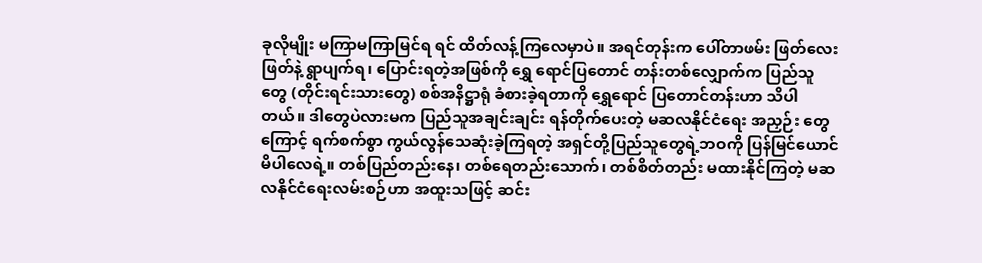ခုလိုမျိုး မကြာမကြာမြင်ရ ရင် ထိတ်လန့်ကြလေမှာပဲ။ အရင်တုန်းက ပေါ်တာဖမ်း ဖြတ်လေးဖြတ်နဲ့ ရွာပျက်ရ၊ ပြောင်းရတဲ့အဖြစ်ကို ရွှေ ရောင်ပြတောင် တန်းတစ်လျှောက်က ပြည်သူတွေ (တိုင်းရင်းသားတွေ) စစ်အနိဋ္ဌာရုံ ခံစားခဲ့ရတာကို ရွှေရောင် ပြတောင်တန်းဟာ သိပါတယ်။ ဒါတွေပဲလားမက ပြည်သူအချင်းချင်း ရန်တိုက်ပေးတဲ့ မဆလနိုင်ငံရေး အညှဉ်း တွေကြောင့် ရက်စက်စွာ ကွယ်လွန်သေဆုံးခဲ့ကြရတဲ့ အရှင်တို့ပြည်သူတွေရဲ့ဘဝကို ပြန်မြင်ယောင်မိပါလေရဲ့။ တစ်ပြည်တည်းနေ၊ တစ်ရေတည်းသောက်၊ တစ်စိတ်တည်း မထားနိုင်ကြတဲ့ မဆလနိုင်ငံရေးလမ်းစဉ်ဟာ အထူးသဖြင့် ဆင်း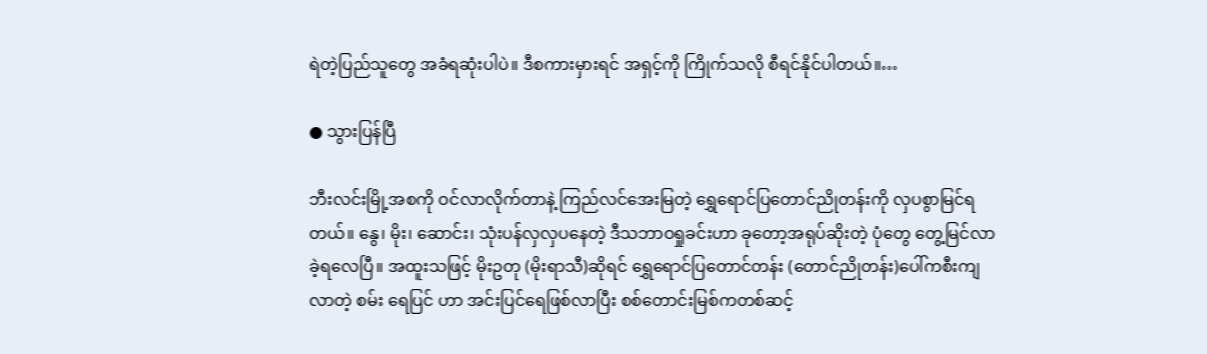ရဲတဲ့ပြည်သူတွေ အခံရဆုံးပါပဲ။ ဒီစကားမှားရင် အရှင့်ကို ကြိုက်သလို စီရင်နိုင်ပါတယ်။…

● သွားပြန်ပြီ

ဘီးလင်းမြို့အစကို ဝင်လာလိုက်တာနဲ့ ကြည်လင်အေးမြတဲ့ ရွှေရောင်ပြတောင်ညိုတန်းကို လှပစွာမြင်ရတယ်။ နွေ၊ မိုး၊ ဆောင်း၊ သုံးပန်လှလှပနေတဲ့ ဒီသဘာဝရှုခင်းဟာ ခုတော့အရုပ်ဆိုးတဲ့ ပုံတွေ တွေ့မြင်လာခဲ့ရလေပြီ။ အထူးသဖြင့် မိုးဥတု (မိုးရာသီ)ဆိုရင် ရွှေရောင်ပြတောင်တန်း (တောင်ညိုတန်း)ပေါ်ကစီးကျလာတဲ့ စမ်း ရေပြင် ဟာ အင်းပြင်ရေဖြစ်လာပြီး စစ်တောင်းမြစ်ကတစ်ဆင့်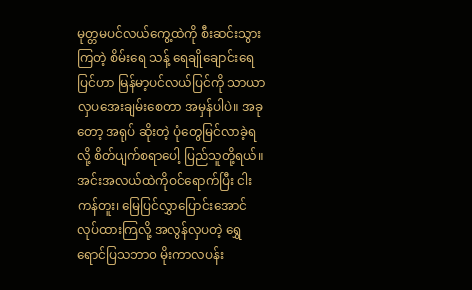မုတ္တမပင်လယ်ကွေ့ထဲကို စီးဆင်းသွားကြတဲ့ စိမ်းရေ သန့် ရေချိုချောင်းရေပြင်ဟာ မြန်မာ့ပင်လယ်ပြင်ကို သာယာလှပအေးချမ်းစေတာ အမှန်ပါပဲ။ အခုတော့ အရုပ် ဆိုးတဲ့ ပုံတွေမြင်လာခဲ့ရလို့ စိတ်ပျက်စရာပေါ့ ပြည်သူတို့ရယ်။ အင်းအလယ်ထဲကိုဝင်ရောက်ပြီး ငါးကန်တူး၊ မြေပြင်လွှာပြောင်းအောင် လုပ်ထားကြလို့ အလွန်လှပတဲ့ ရွှေရောင်ပြသဘာ၀ မိုးကာလပန်း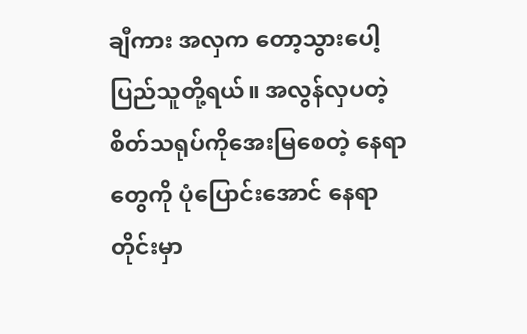ချီကား အလှက တော့သွားပေါ့ ပြည်သူတို့ရယ်။ အလွန်လှပတဲ့ စိတ်သရုပ်ကိုအေးမြစေတဲ့ နေရာတွေကို ပုံပြောင်းအောင် နေရာ တိုင်းမှာ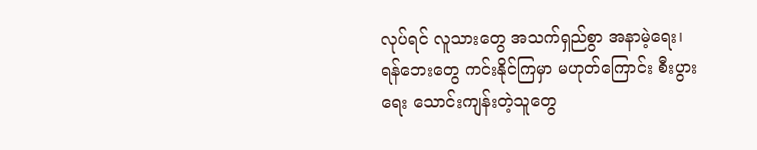လုပ်ရင် လူသားတွေ အသက်ရှည်စွာ အနာမဲ့ရေး၊ ရန်ဘေးတွေ ကင်းနိုင်ကြမှာ မဟုတ်ကြောင်း စီးပွား ရေး သောင်းကျန်းတဲ့သူတွေ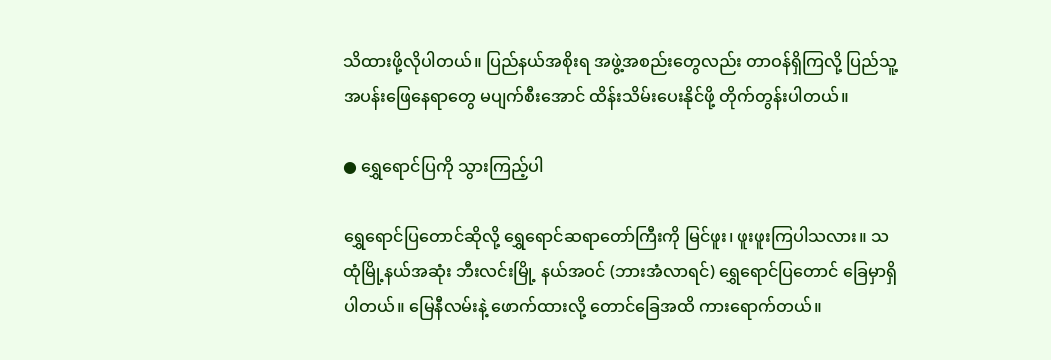သိထားဖို့လိုပါတယ်။ ပြည်နယ်အစိုးရ အဖွဲ့အစည်းတွေလည်း တာဝန်ရှိကြလို့ ပြည်သူ့အပန်းဖြေနေရာတွေ မပျက်စီးအောင် ထိန်းသိမ်းပေးနိုင်ဖို့ တိုက်တွန်းပါတယ်။

● ရွှေရောင်ပြကို သွားကြည့်ပါ

ရွှေရောင်ပြတောင်ဆိုလို့ ရွှေရောင်ဆရာတော်ကြီးကို မြင်ဖူး၊ ဖူးဖူးကြပါသလား။ သထုံမြို့နယ်အဆုံး ဘီးလင်းမြို့ နယ်အဝင် (ဘားအံလာရင်) ရွှေရောင်ပြတောင် ခြေမှာရှိပါတယ်။ မြေနီလမ်းနဲ့ ဖောက်ထားလို့ တောင်ခြေအထိ ကားရောက်တယ်။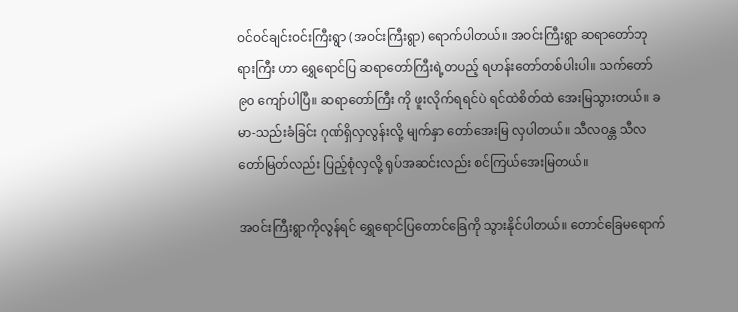ဝင်ဝင်ချင်းဝင်းကြီးရွာ (အဝင်းကြီးရွာ) ရောက်ပါတယ်။ အဝင်းကြီးရွာ ဆရာတော်ဘုရားကြီး ဟာ ရွှေရောင်ပြ ဆရာတော်ကြီးရဲ့တပည့် ရဟန်းတော်တစ်ပါးပါ။ သက်တော် ၉၀ ကျော်ပါပြီ။ ဆရာတော်ကြီး ကို ဖူးလိုက်ရရင်ပဲ ရင်ထဲစိတ်ထဲ အေးမြသွားတယ်။ ခမာ-သည်းခံခြင်း ဂုဏ်ရှိလှလွန်းလို့ မျက်နှာ တော်အေးမြ လှပါတယ်။ သီလဝန္တ သီလတော်မြတ်လည်း ပြည့်စုံလှလို့ ရုပ်အဆင်းလည်း စင်ကြယ်အေးမြတယ်။

အဝင်းကြီးရွာကိုလွန်ရင် ရွှေရောင်ပြတောင်ခြေကို သွားနိုင်ပါတယ်။ တောင်ခြေမရောက်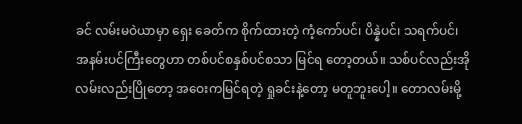ခင် လမ်းမဝဲယာမှာ ရှေး ခေတ်က စိုက်ထားတဲ့ ကံ့ကော်ပင်၊ ပိန္နဲပင်၊ သရက်ပင်၊ အနမ်းပင်ကြီးတွေဟာ တစ်ပင်စနှစ်ပင်စသာ မြင်ရ တော့တယ်။ သစ်ပင်လည်းအို လမ်းလည်းပြိုတော့ အဝေးကမြင်ရတဲ့ ရှုခင်းနဲ့တော့ မတူဘူးပေါ့။ တောလမ်းမို့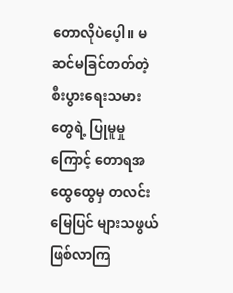တောလိုပဲပေ့ါ။ မဆင်မခြင်တတ်တဲ့ စီးပွားရေးသမားတွေရဲ့ ပြုမူမှုကြောင့် တောရအထွေထွေမှ တလင်းမြေပြင် များသဖွယ် ဖြစ်လာကြ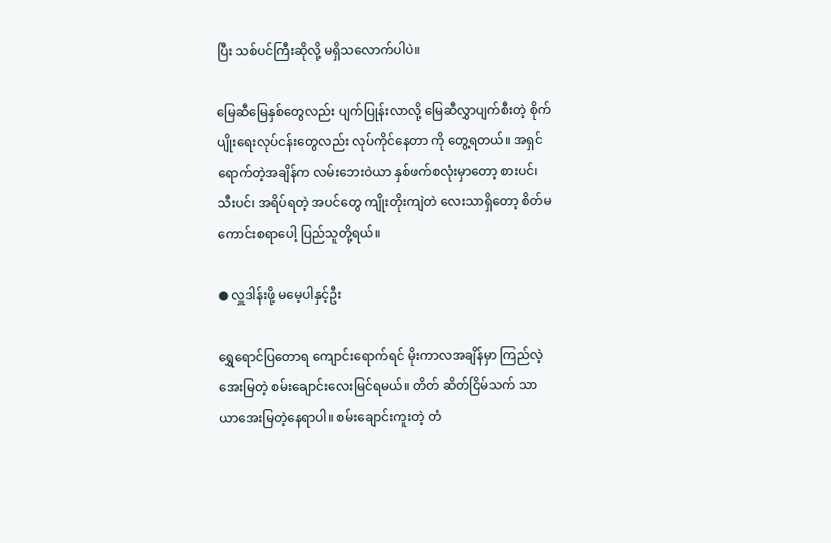ပြီး သစ်ပင်ကြီးဆိုလို့ မရှိသလောက်ပါပဲ။

မြေဆီမြေနှစ်တွေလည်း ပျက်ပြုန်းလာလို့ မြေဆီလွှာပျက်စီးတဲ့ စိုက်ပျိုးရေးလုပ်ငန်းတွေလည်း လုပ်ကိုင်နေတာ ကို တွေ့ရတယ်။ အရှင်ရောက်တဲ့အချိန်က လမ်းဘေးဝဲယာ နှစ်ဖက်စလုံးမှာတော့ စားပင်၊ သီးပင်၊ အရိပ်ရတဲ့ အပင်တွေ ကျိုးတိုးကျဲတဲ လေးသာရှိတော့ စိတ်မကောင်းစရာပေါ့ ပြည်သူတို့ရယ်။

● လှူဒါန်းဖို့ မမေ့ပါနှင့်ဦး

ရွှေရောင်ပြတောရ ကျောင်းရောက်ရင် မိုးကာလအချိန်မှာ ကြည်လဲ့အေးမြတဲ့ စမ်းချောင်းလေးမြင်ရမယ်။ တိတ် ဆိတ်ငြိမ်သက် သာယာအေးမြတဲ့နေရာပါ။ စမ်းချောင်းကူးတဲ့ တံ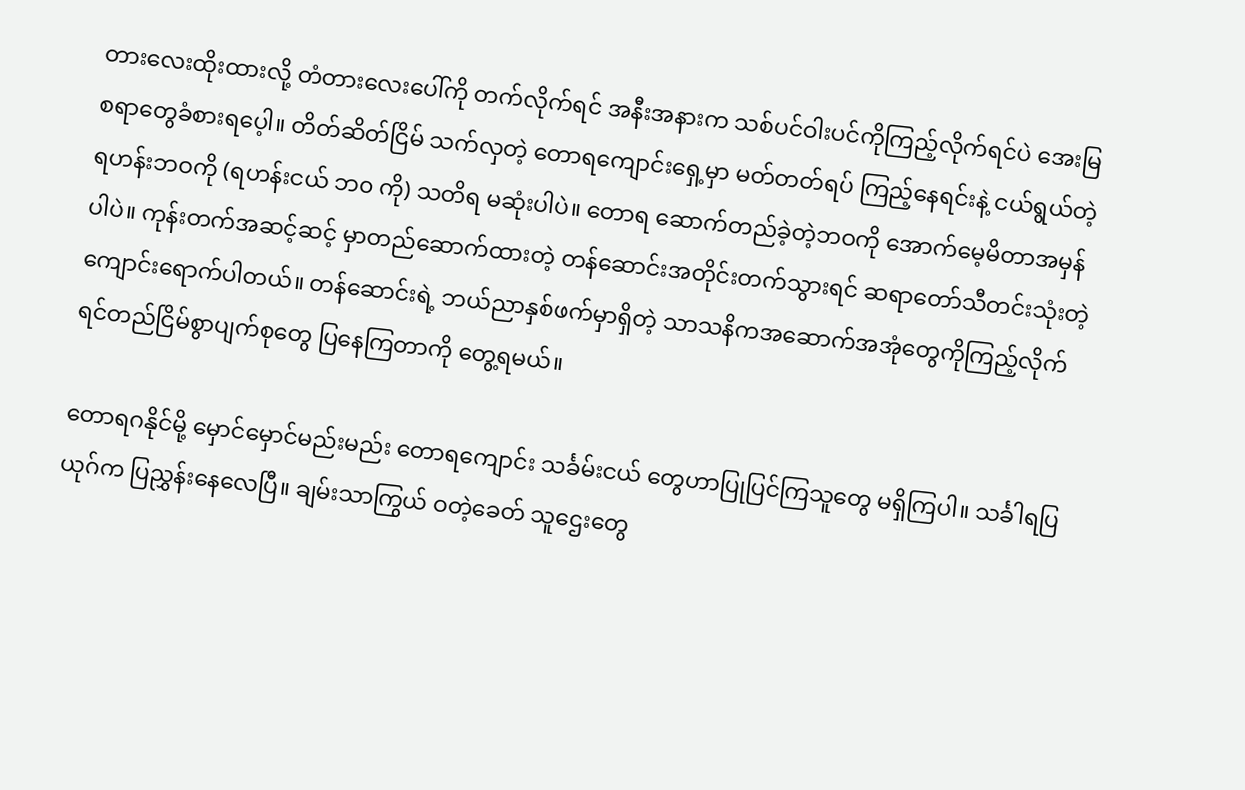တားလေးထိုးထားလို့ တံတားလေးပေါ်ကို တက်လိုက်ရင် အနီးအနားက သစ်ပင်ဝါးပင်ကိုကြည့်လိုက်ရင်ပဲ အေးမြစရာတွေခံစားရပေ့ါ။ တိတ်ဆိတ်ငြိမ် သက်လှတဲ့ တောရကျောင်းရှေ့မှာ မတ်တတ်ရပ် ကြည့်နေရင်းနဲ့ ငယ်ရွယ်တဲ့ ရဟန်းဘဝကို (ရဟန်းငယ် ဘ၀ ကို) သတိရ မဆုံးပါပဲ။ တောရ ဆောက်တည်ခဲ့တဲ့ဘဝကို အောက်မေ့မိတာအမှန်ပါပဲ။ ကုန်းတက်အဆင့်ဆင့် မှာတည်ဆောက်ထားတဲ့ တန်ဆောင်းအတိုင်းတက်သွားရင် ဆရာတော်သီတင်းသုံးတဲ့ ကျောင်းရောက်ပါတယ်။ တန်ဆောင်းရဲ့ ဘယ်ညာနှစ်ဖက်မှာရှိတဲ့ သာသနိကအဆောက်အအုံတွေကိုကြည့်လိုက်ရင်တည်ငြိမ်စွာပျက်စုတွေ ပြနေကြတာကို တွေ့ရမယ်။

တောရဂနိုင်မို့ မှောင်မှောင်မည်းမည်း တောရကျောင်း သင်္ခမ်းငယ် တွေဟာပြုပြင်ကြသူတွေ မရှိကြပါ။ သင်္ခါရပြယုဂ်က ပြညွှန်းနေလေပြီ။ ချမ်းသာကြွယ် ဝတဲ့ခေတ် သူဌေးတွေ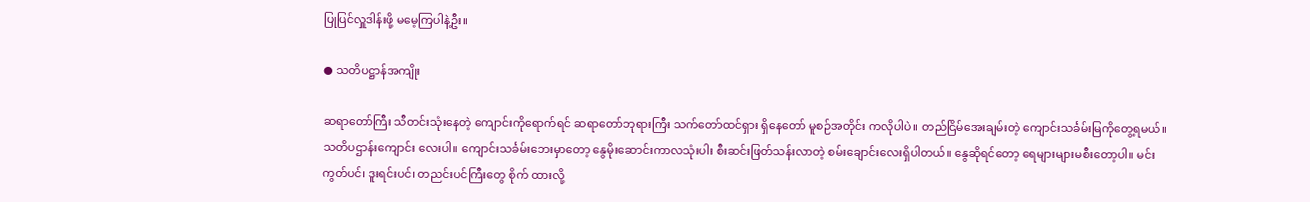ပြုပြင်လှူဒါန်းဖို့ မမေ့ကြပါနဲ့ဦး။

● သတိပဋ္ဌာန်အကျိုး

ဆရာတော်ကြီး သီတင်းသုံးနေတဲ့ ကျောင်းကိုရောက်ရင် ဆရာတော်ဘုရားကြီး သက်တော်ထင်ရှား ရှိနေတော် မူစဉ်အတိုင်း ကလိုပါပဲ။ တည်ငြိမ်အေးချမ်းတဲ့ ကျောင်းသင်္ခမ်းမြကိုတွေ့ရမယ်။ သတိပဌာန်းကျောင်း လေးပါ။ ကျောင်းသင်္ခမ်းဘေးမှာတော့ နွေမိုးဆောင်းကာလသုံးပါး စီးဆင်းဖြတ်သန်းလာတဲ့ စမ်းချောင်းလေးရှိပါတယ်။ နွေဆိုရင်တော့ ရေများများမစီးတော့ပါ။ မင်းကွတ်ပင်၊ ဒူးရင်းပင်၊ တညင်းပင်ကြီးတွေ စိုက် ထားလို့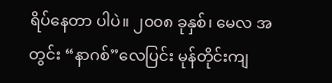ရိပ်နေတာ ပါပဲ။ ၂၀၀၈ ခုနှစ်၊ မေလ အတွင်း “နာဂစ်”လေပြင်း မုန်တိုင်းကျ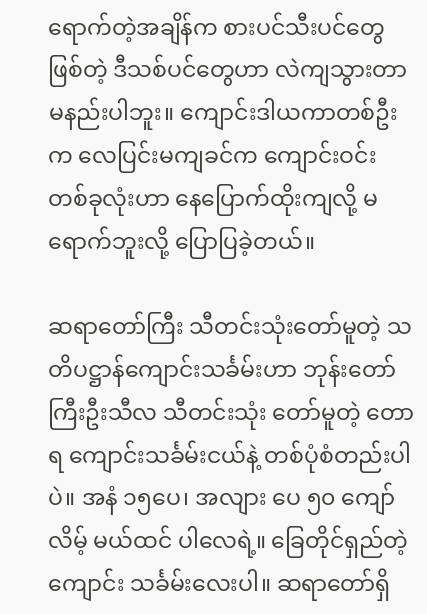ရောက်တဲ့အချိန်က စားပင်သီးပင်တွေဖြစ်တဲ့ ဒီသစ်ပင်တွေဟာ လဲကျသွားတာ မနည်းပါဘူး။ ကျောင်းဒါယကာတစ်ဦး က လေပြင်းမကျခင်က ကျောင်းဝင်း တစ်ခုလုံးဟာ နေပြောက်ထိုးကျလို့ မရောက်ဘူးလို့ ပြောပြခဲ့တယ်။

ဆရာတော်ကြီး သီတင်းသုံးတော်မူတဲ့ သတိပဋ္ဌာန်ကျောင်းသင်္ခမ်းဟာ ဘုန်းတော်ကြီးဦးသီလ သီတင်းသုံး တော်မူတဲ့ တောရ ကျောင်းသင်္ခမ်းငယ်နဲ့ တစ်ပုံစံတည်းပါပဲ။ အနံ ၁၅ပေ၊ အလျား ပေ ၅၀ ကျော်လိမ့် မယ်ထင် ပါလေရဲ့။ ခြေတိုင်ရှည်တဲ့ကျောင်း သင်္ခမ်းလေးပါ။ ဆရာတော်ရှိ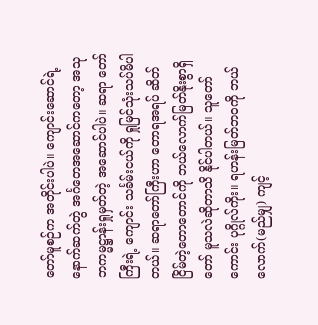တော်မူစဉ်က အတိုင်းပါပဲ။ ကျောင်းဆောင်ရဲ့ နောက်ဆက်တွဲ အင်္ဂတေအဆောင်ကတော့ အသုဘကမ္မဋ္ဌာန်းရှုမှတ်တဲ့ အဆောင်ပါပဲ။ ဆရာ တော်ကြီးရဲ့ ကျောင်း သင်္ခမ်းငယ်ကို ရှုမြင်သုံးသပ်မိပါတယ်။ ဆရာတော်ကြီးဟာ တောရအရပ် ဆိတ်ငြိမ်တဲ့တောတောင်ကို ဘယ်လောက်မြတ်နိုးစွာရှိတော် မူသလဲဆိုတာသိ နိုင်ပါတယ်။ သူတော်ကောင်း ပုဂ္ဂိုလ်ကိုး။ ရဟန်းမြတ်ဘဝကို ဘယ်လောက်(မည်မျှ) ကျင့်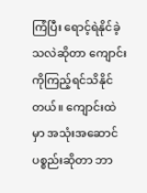ကြံပြီး ရောင့်ရဲနိုင်ခဲ့သလဲဆိုတာ ကျောင်းကိုကြည့်ရင်သိနိုင်တယ်။ ကျောင်းထဲမှာ အသုံးအဆောင်ပစ္စည်းဆိုတာ ဘာ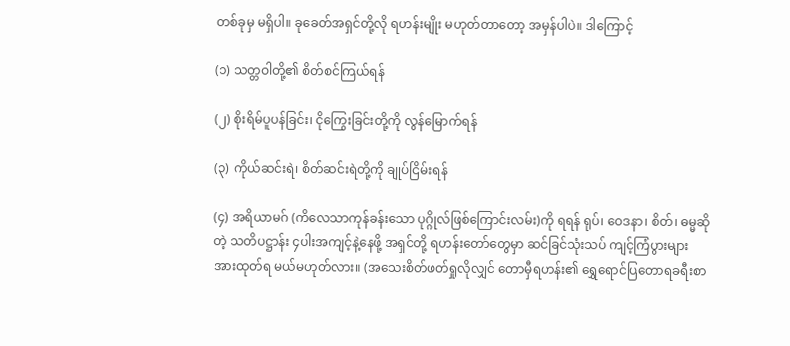တစ်ခုမှ မရှိပါ။ ခုခေတ်အရှင်တို့လို ရဟန်းမျိုး မဟုတ်တာတော့ အမှန်ပါပဲ။ ဒါကြောင့်

(၁) သတ္တဝါတို့၏ စိတ်စင်ကြယ်ရန်

(၂) စိုးရိမ်ပူပန်ခြင်း၊ ငိုကြွေးခြင်းတို့ကို လွန်မြောက်ရန်

(၃) ကိုယ်ဆင်းရဲ၊ စိတ်ဆင်းရဲတို့ကို ချုပ်ငြိမ်းရန်

(၄) အရိယာမဂ် (ကိလေသာကုန်ခန်းသော ပုဂ္ဂိုလ်ဖြစ်ကြောင်းလမ်း)ကို ရရန် ရုပ်၊ ဝေဒနာ၊ စိတ်၊ ဓမ္မဆိုတဲ့ သတိပဋ္ဌာန်း ၄ပါးအကျင့်နဲ့နေဖို့ အရှင်တို့ ရဟန်းတော်တွေမှာ ဆင်ခြင်သုံးသပ် ကျင့်ကြံပွားများ အားထုတ်ရ မယ်မဟုတ်လား။ (အသေးစိတ်ဖတ်ရှုလိုလျှင် တောမှီရဟန်း၏ ရွှေရောင်ပြတောရခရီးစာ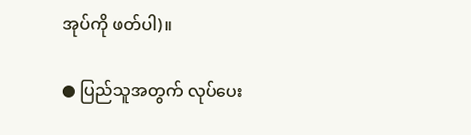အုပ်ကို ဖတ်ပါ)။

● ပြည်သူအတွက် လုပ်ပေး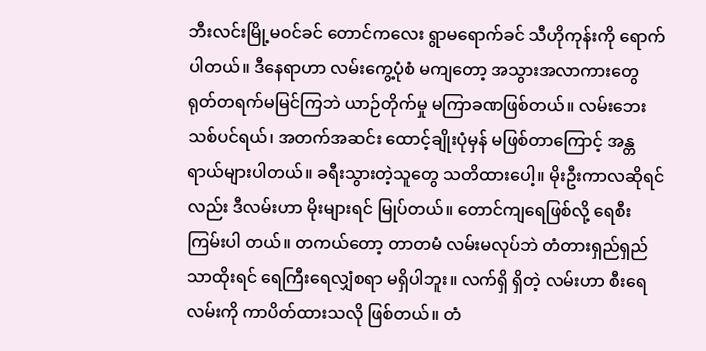ဘီးလင်းမြို့မဝင်ခင် တောင်ကလေး ရွာမရောက်ခင် သီဟိုကုန်းကို ရောက်ပါတယ်။ ဒီနေရာဟာ လမ်းကွေ့ပုံစံ မကျတော့ အသွားအလာကားတွေ ရုတ်တရက်မမြင်ကြဘဲ ယာဉ်တိုက်မှု မကြာခဏဖြစ်တယ်။ လမ်းဘေး သစ်ပင်ရယ်၊ အတက်အဆင်း ထောင့်ချိုးပုံမှန် မဖြစ်တာကြောင့် အန္တရာယ်များပါတယ်။ ခရီးသွားတဲ့သူတွေ သတိထားပေါ့။ မိုးဦးကာလဆိုရင်လည်း ဒီလမ်းဟာ မိုးများရင် မြုပ်တယ်။ တောင်ကျရေဖြစ်လို့ ရေစီးကြမ်းပါ တယ်။ တကယ်တော့ တာတမံ လမ်းမလုပ်ဘဲ တံတားရှည်ရှည်သာထိုးရင် ရေကြီးရေလျှံစရာ မရှိပါဘူး။ လက်ရှိ ရှိတဲ့ လမ်းဟာ စီးရေလမ်းကို ကာပိတ်ထားသလို ဖြစ်တယ်။ တံ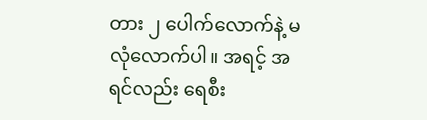တား ၂ ပေါက်လောက်နဲ့ မလုံလောက်ပါ။ အရင့် အရင်လည်း ရေစီး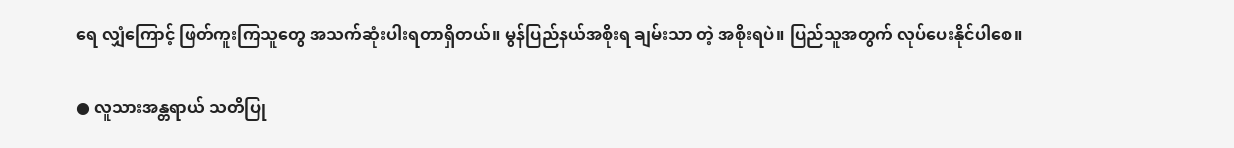ရေ လျှံကြောင့် ဖြတ်ကူးကြသူတွေ အသက်ဆုံးပါးရတာရှိတယ်။ မွန်ပြည်နယ်အစိုးရ ချမ်းသာ တဲ့ အစိုးရပဲ။ ပြည်သူအတွက် လုပ်ပေးနိုင်ပါစေ။

● လူသားအန္တရာယ် သတိပြု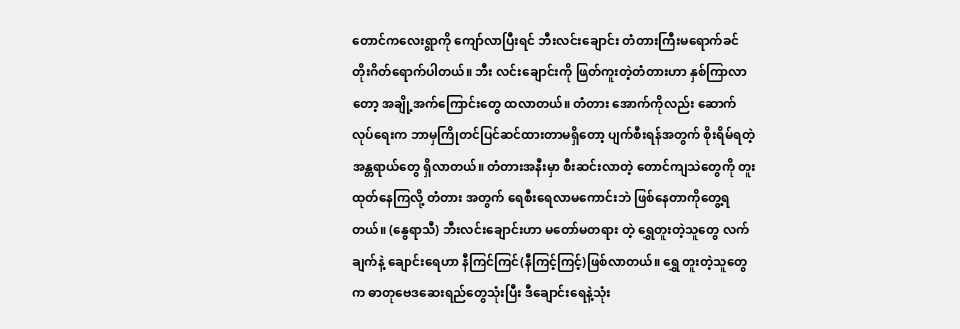တောင်ကလေးရွာကို ကျော်လာပြီးရင် ဘီးလင်းချောင်း တံတားကြီးမရောက်ခင် တိုးဂိတ်ရောက်ပါတယ်။ ဘီး လင်းချောင်းကို ဖြတ်ကူးတဲ့တံတားဟာ နှစ်ကြာလာတော့ အချို့အက်ကြောင်းတွေ ထလာတယ်။ တံတား အောက်ကိုလည်း ဆောက်လုပ်ရေးက ဘာမှကြိုတင်ပြင်ဆင်ထားတာမရှိတော့ ပျက်စီးရန်အတွက် စိုးရိမ်ရတဲ့ အန္တရာယ်တွေ ရှိလာတယ်။ တံတားအနီးမှာ စီးဆင်းလာတဲ့ တောင်ကျသဲတွေကို တူးထုတ်နေကြလို့ တံတား အတွက် ရေစီးရေလာမကောင်းဘဲ ဖြစ်နေတာကိုတွေ့ရတယ်။ (နွေရာသီ) ဘီးလင်းချောင်းဟာ မတော်မတရား တဲ့ ရွှေတူးတဲ့သူတွေ လက်ချက်နဲ့ ချောင်းရေဟာ နီကြင်ကြင်(နီကြင့်ကြင့်)ဖြစ်လာတယ်။ ရွှေ တူးတဲ့သူတွေက ဓာတုဗေဒဆေးရည်တွေသုံးပြီး ဒီချောင်းရေနဲ့သုံး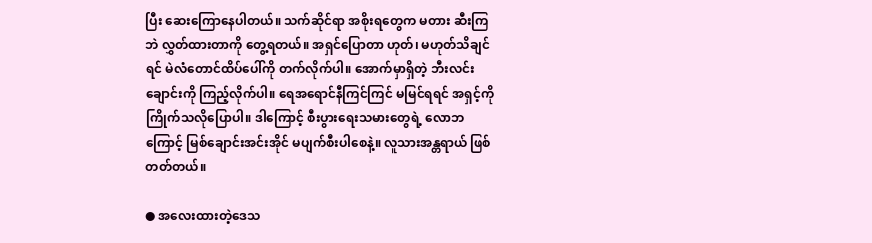ပြီး ဆေးကြောနေပါတယ်။ သက်ဆိုင်ရာ အစိုးရတွေက မတား ဆီးကြဘဲ လွှတ်ထားတာကို တွေ့ရတယ်။ အရှင်ပြောတာ ဟုတ်၊ မဟုတ်သိချင်ရင် မဲလံတောင်ထိပ်ပေါ်ကို တက်လိုက်ပါ။ အောက်မှာရှိတဲ့ ဘီးလင်းချောင်းကို ကြည့်လိုက်ပါ။ ရေအရောင်နီကြင်ကြင် မမြင်ရရင် အရှင့်ကို ကြိုက်သလိုပြောပါ။ ဒါကြောင့် စီးပွားရေးသမားတွေရဲ့ လောဘကြောင့် မြစ်ချောင်းအင်းအိုင် မပျက်စီးပါစေနဲ့။ လူသားအန္တရာယ် ဖြစ်တတ်တယ်။

● အလေးထားတဲ့ဒေသ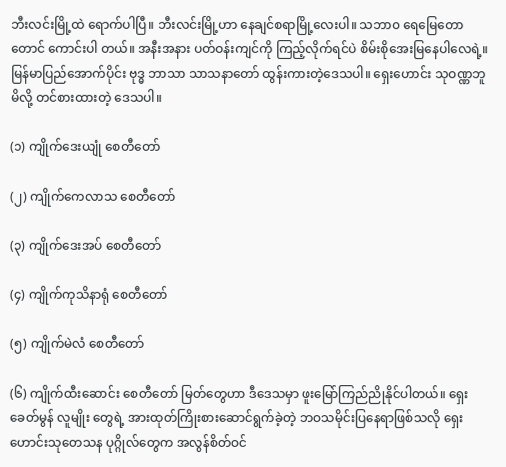ဘီးလင်းမြို့ထဲ ရောက်ပါပြီ။ ဘီးလင်းမြို့ဟာ နေချင်စရာမြို့လေးပါ။ သဘာ၀ ရေမြေတောတောင် ကောင်းပါ တယ်။ အနီးအနား ပတ်ဝန်းကျင်ကို ကြည့်လိုက်ရင်ပဲ စိမ်းစိုအေးမြနေပါလေရဲ့။ မြန်မာပြည်အောက်ပိုင်း ဗုဒ္ဓ ဘာသာ သာသနာတော် ထွန်းကားတဲ့ဒေသပါ။ ရှေးဟောင်း သုဝဏ္ဏဘူမိလို့ တင်စားထားတဲ့ ဒေသပါ။

(၁) ကျိုက်ဒေးယျုံ စေတီတော်

(၂) ကျိုက်ကေလာသ စေတီတော်

(၃) ကျိုက်ဒေးအပ် စေတီတော်

(၄) ကျိုက်ကုသိနာရုံ စေတီတော်

(၅) ကျိုက်မဲလံ စေတီတော်

(၆) ကျိုက်ထီးဆောင်း စေတီတော် မြတ်တွေဟာ ဒီဒေသမှာ ဖူးမြော်ကြည်ညိုနိုင်ပါတယ်။ ရှေးခေတ်မွန် လူမျိုး တွေရဲ့ အားထုတ်ကြိုးစားဆောင်ရွက်ခဲ့တဲ့ ဘဝသမိုင်းပြနေရာဖြစ်သလို ရှေးဟောင်းသုတေသန ပုဂ္ဂိုလ်တွေက အလွန်စိတ်ဝင်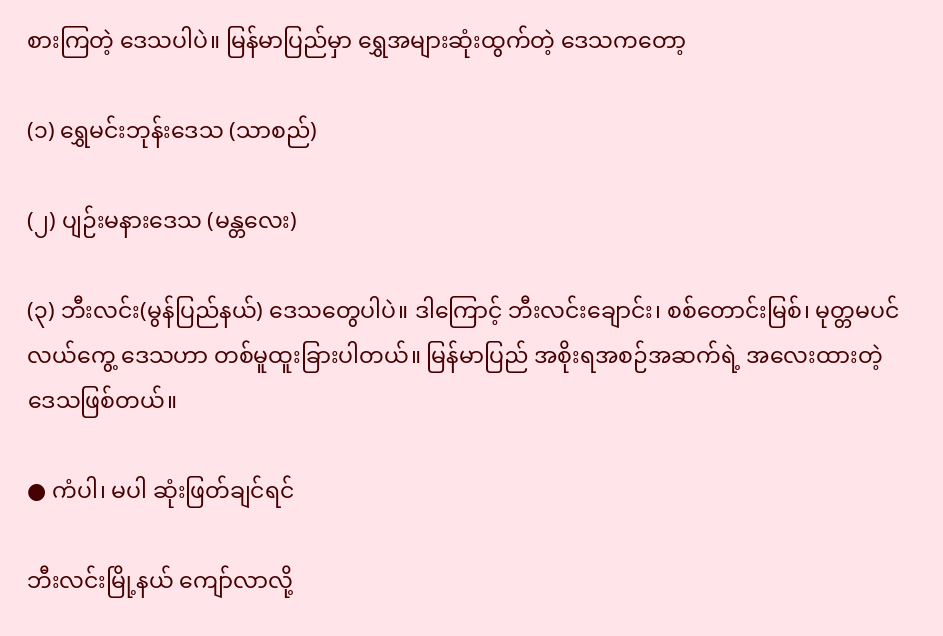စားကြတဲ့ ဒေသပါပဲ။ မြန်မာပြည်မှာ ရွှေအများဆုံးထွက်တဲ့ ဒေသကတော့

(၁) ရွှေမင်းဘုန်းဒေသ (သာစည်)

(၂) ပျဉ်းမနားဒေသ (မန္တလေး)

(၃) ဘီးလင်း(မွန်ပြည်နယ်) ဒေသတွေပါပဲ။ ဒါကြောင့် ဘီးလင်းချောင်း၊ စစ်တောင်းမြစ်၊ မုတ္တမပင်လယ်ကွေ့ ဒေသဟာ တစ်မူထူးခြားပါတယ်။ မြန်မာပြည် အစိုးရအစဉ်အဆက်ရဲ့ အလေးထားတဲ့ ဒေသဖြစ်တယ်။

● ကံပါ၊ မပါ ဆုံးဖြတ်ချင်ရင်

ဘီးလင်းမြို့နယ် ကျော်လာလို့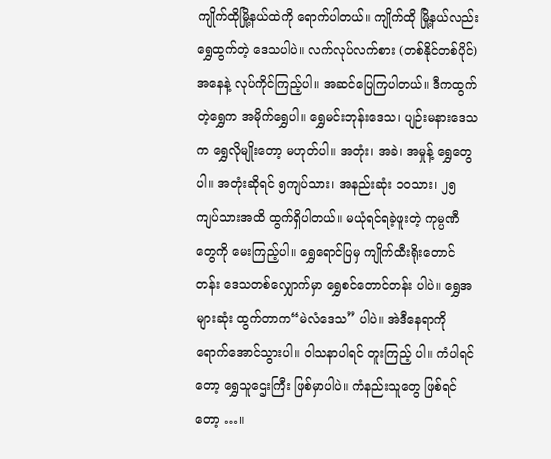ကျိုက်ထိုမြို့နယ်ထဲကို ရောက်ပါတယ်။ ကျိုက်ထို မြို့နယ်လည်း ရွှေထွက်တဲ့ ဒေသပါပဲ။ လက်လုပ်လက်စား (တစ်နိုင်တစ်ပိုင်) အနေနဲ့ လုပ်ကိုင်ကြည့်ပါ။ အဆင်ပြေကြပါတယ်။ ဒီကထွက် တဲ့ရွှေက အမိုက်ရွှေပါ။ ရွှေမင်းဘုန်းဒေသ၊ ပျဉ်းမနားဒေသက ရွှေလိုမျိုးတော့ မဟုတ်ပါ။ အတုံး၊ အခဲ၊ အမှုန့် ရွှေတွေပါ။ အတုံးဆိုရင် ၅ကျပ်သား၊ အနည်းဆုံး ၁၀သား၊ ၂၅ ကျပ်သားအထိ ထွက်ရှိပါတယ်။ မယုံရင်ရခဲ့ဖူးတဲ့ ကုမ္ပဏီတွေကို မေးကြည့်ပါ။ ရွှေရောင်ပြမှ ကျိုက်ထီးရိုးတောင်တန်း ဒေသတစ်လျှောက်မှာ ရွှေစင်တောင်တန်း ပါပဲ။ ရွှေအများဆုံး ထွက်တာက“မဲလံဒေသ” ပါပဲ။ အဲဒီနေရာကို ရောက်အောင်သွားပါ။ ဝါသနာပါရင် တူးကြည့် ပါ။ ကံပါရင်တော့ ရွှေသူဌေးကြီး ဖြစ်မှာပါပဲ။ ကံနည်းသူတွေ ဖြစ်ရင်တော့ …။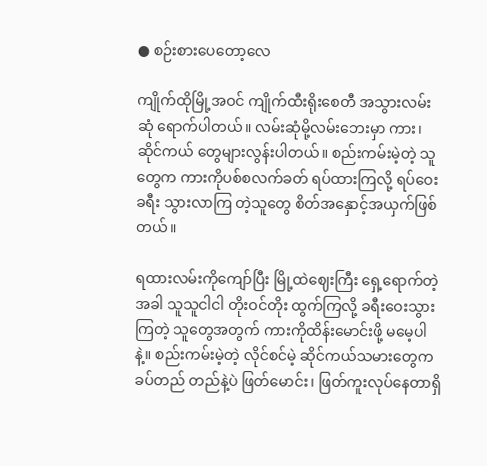● စဉ်းစားပေတော့လေ

ကျိုက်ထိုမြို့အဝင် ကျိုက်ထီးရိုးစေတီ အသွားလမ်းဆုံ ရောက်ပါတယ်။ လမ်းဆုံမို့လမ်းဘေးမှာ ကား၊ ဆိုင်ကယ် တွေများလွန်းပါတယ်။ စည်းကမ်းမဲ့တဲ့ သူတွေက ကားကိုပစ်စလက်ခတ် ရပ်ထားကြလို့ ရပ်ဝေးခရီး သွားလာကြ တဲ့သူတွေ စိတ်အနှောင့်အယှက်ဖြစ်တယ်။

ရထားလမ်းကိုကျော်ပြီး မြို့ထဲဈေးကြီး ရှေ့ရောက်တဲ့အခါ သူသူငါငါ တိုးဝင်တိုး ထွက်ကြလို့ ခရီးဝေးသွားကြတဲ့ သူတွေအတွက် ကားကိုထိန်းမောင်းဖို့ မမေ့ပါနဲ့။ စည်းကမ်းမဲ့တဲ့ လိုင်စင်မဲ့ ဆိုင်ကယ်သမားတွေက ခပ်တည် တည်နဲ့ပဲ ဖြတ်မောင်း၊ ဖြတ်ကူးလုပ်နေတာရှိ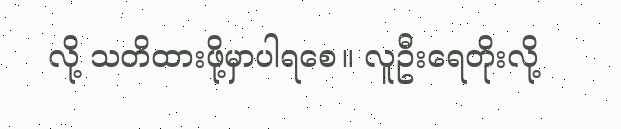လို့ သတိထားဖို့မှာပါရစေ။ လူဦးရေတိုးလို့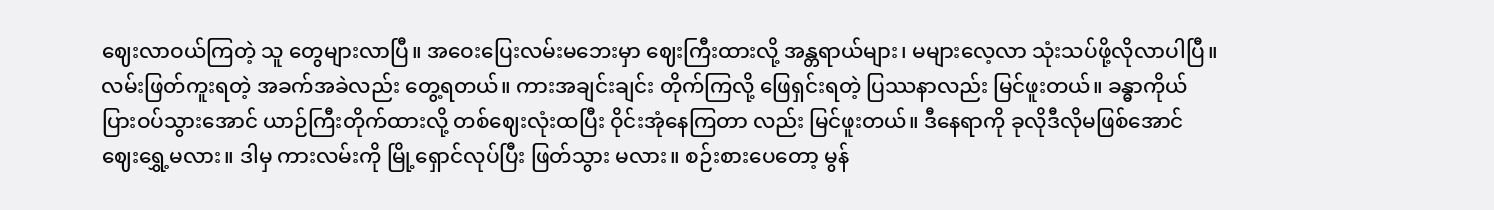ဈေးလာဝယ်ကြတဲ့ သူ တွေများလာပြီ။ အဝေးပြေးလမ်းမဘေးမှာ ဈေးကြီးထားလို့ အန္တရာယ်များ၊ မများလေ့လာ သုံးသပ်ဖို့လိုလာပါပြီ။ လမ်းဖြတ်ကူးရတဲ့ အခက်အခဲလည်း တွေ့ရတယ်။ ကားအချင်းချင်း တိုက်ကြလို့ ဖြေရှင်းရတဲ့ ပြဿနာလည်း မြင်ဖူးတယ်။ ခန္ဓာကိုယ်ပြားဝပ်သွားအောင် ယာဉ်ကြီးတိုက်ထားလို့ တစ်ဈေးလုံးထပြီး ဝိုင်းအုံနေကြတာ လည်း မြင်ဖူးတယ်။ ဒီနေရာကို ခုလိုဒီလိုမဖြစ်အောင် ဈေးရွှေ့မလား။ ဒါမှ ကားလမ်းကို မြို့ရှောင်လုပ်ပြီး ဖြတ်သွား မလား။ စဉ်းစားပေတော့ မွန်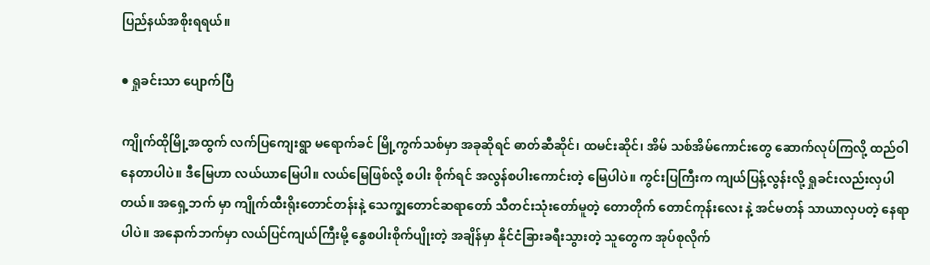ပြည်နယ်အစိုးရရယ်။

● ရှုခင်းသာ ပျောက်ပြီ

ကျိုက်ထိုမြို့အထွက် လက်ပြကျေးရွာ မရောက်ခင် မြို့ကွက်သစ်မှာ အခုဆိုရင် ဓာတ်ဆီဆိုင်၊ ထမင်းဆိုင်၊ အိမ် သစ်အိမ်ကောင်းတွေ ဆောက်လုပ်ကြလို့ ထည်ဝါနေတာပါပဲ။ ဒီမြေဟာ လယ်ယာမြေပါ။ လယ်မြေဖြစ်လို့ စပါး စိုက်ရင် အလွန်စပါးကောင်းတဲ့ မြေပါပဲ။ ကွင်းပြကြီးက ကျယ်ပြန့်လွန်းလို့ ရှုခင်းလည်းလှပါတယ်။ အရှေ့ဘက် မှာ ကျိုက်ထီးရိုးတောင်တန်းနဲ့ သေက္ချတောင်ဆရာတော် သီတင်းသုံးတော်မူတဲ့ တောတိုက် တောင်ကုန်းလေး နဲ့ အင်မတန် သာယာလှပတဲ့ နေရာပါပဲ။ အနောက်ဘက်မှာ လယ်ပြင်ကျယ်ကြီးမို့ နွေစပါးစိုက်ပျိုးတဲ့ အချိန်မှာ နိုင်ငံခြားခရီးသွားတဲ့ သူတွေက အုပ်စုလိုက်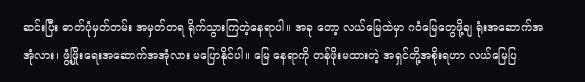ဆင်းပြီး ဓာတ်ပုံမှတ်တမ်း အမှတ်တရ ရိုက်သွားကြတဲ့နေရာပါ။ အခု တော့ လယ်မြေထဲမှာ ဂဝံမြေတွေဖို့ချ ရုံးအဆောက်အအုံလား၊ ဖွံ့ဖြိုးရေးအဆောက်အအုံလား မပြောနိုင်ပါ။ မြေ နေရာကို တန်ဖိုးမထားတဲ့ အရှင်တို့အစိုးရဟာ လယ်မြေပြ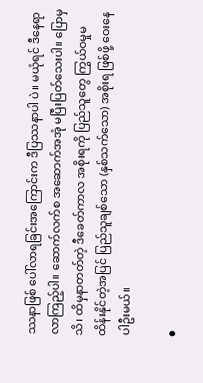ဿနာဖြစ် ပေါ်လာရခြင်းအကြောင်းက ဒီပြဿနာပါ ပဲ။ မယုံရင် ဒီနေရာလာကြည့်ပါ။ ဆောက်လက်စ အဆောက်အအုံ မပြီးပြတ်သေးပါ။ ပြောမှသိ၊ ထိမှနာတတ်တဲ့ ဒီခေတ်ကာလ အစိုးရကို ပြည်သူတွေ ကြွယ်ဝမှုမထိန်းနိုင်တဲ့အပြင် ပြည်သူချစ်သော (နှစ်သက်သော) အစိုးရ ဖြစ်ဖို့ ဝေးနေပါဦးမယ်။

●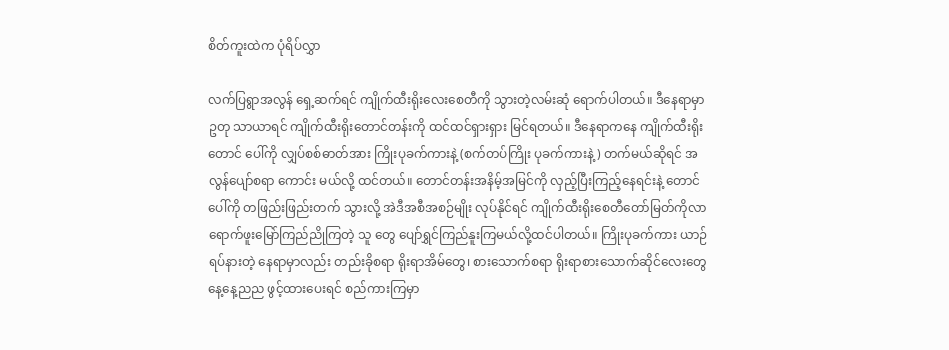စိတ်ကူးထဲက ပုံရိပ်လွှာ

လက်ပြရွာအလွန် ရှေ့ဆက်ရင် ကျိုက်ထီးရိုးလေးစေတီကို သွားတဲ့လမ်းဆုံ ရောက်ပါတယ်။ ဒီနေရာမှာ ဥတု သာယာရင် ကျိုက်ထီးရိုးတောင်တန်းကို ထင်ထင်ရှားရှား မြင်ရတယ်။ ဒီနေရာကနေ ကျိုက်ထီးရိုးတောင် ပေါ်ကို လျှပ်စစ်ဓာတ်အား ကြိုးပုခက်ကားနဲ့ (စက်တပ်ကြိုး ပုခက်ကားနဲ့) တက်မယ်ဆိုရင် အလွန်ပျော်စရာ ကောင်း မယ်လို့ ထင်တယ်။ တောင်တန်းအနိမ့်အမြင်ကို လှည့်ပြီးကြည့်နေရင်းနဲ့ တောင်ပေါ်ကို တဖြည်းဖြည်းတက် သွားလို့ အဲဒီအစီအစဉ်မျိုး လုပ်နိုင်ရင် ကျိုက်ထီးရိုးစေတီတော်မြတ်ကိုလာ ရောက်ဖူးမြော်ကြည်ညိုကြတဲ့ သူ တွေ ပျော်ရွှင်ကြည်နူးကြမယ်လို့ထင်ပါတယ်။ ကြိုးပုခက်ကား ယာဉ်ရပ်နားတဲ့ နေရာမှာလည်း တည်းခိုစရာ ရိုးရာအိမ်တွေ၊ စားသောက်စရာ ရိုးရာစားသောက်ဆိုင်လေးတွေ နေ့နေ့ညည ဖွင့်ထားပေးရင် စည်ကားကြမှာ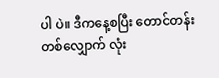ပါ ပဲ။ ဒီကနေ့စပြီး တောင်တန်းတစ်လျှောက် လုံး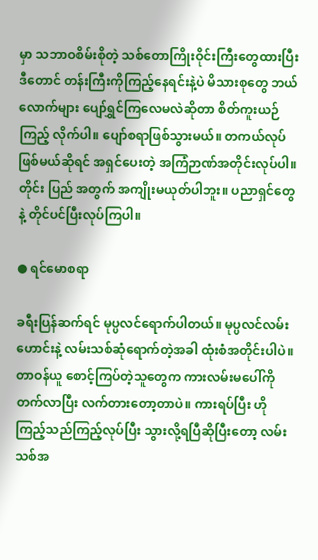မှာ သဘာဝစိမ်းစိုတဲ့ သစ်တောကြိုးဝိုင်းကြီးတွေထားပြီး ဒီတောင် တန်းကြီးကိုကြည့်နေရင်းနဲ့ပဲ မိသားစုတွေ ဘယ်လောက်များ ပျော်ရွှင်ကြလေမလဲဆိုတာ စိတ်ကူးယဉ် ကြည့် လိုက်ပါ။ ပျော်စရာဖြစ်သွားမယ်။ တကယ်လုပ်ဖြစ်မယ်ဆိုရင် အရှင်ပေးတဲ့ အကြံဉာဏ်အတိုင်းလုပ်ပါ။ တိုင်း ပြည် အတွက် အကျိုးမယုတ်ပါဘူး။ ပညာရှင်တွေနဲ့ တိုင်ပင်ပြီးလုပ်ကြပါ။

● ရင်မောစရာ

ခရီးပြန်ဆက်ရင် မုပ္ပလင်ရောက်ပါတယ်။ မုပ္ပလင်လမ်းဟောင်းနဲ့ လမ်းသစ်ဆုံရောက်တဲ့အခါ ထုံးစံအတိုင်းပါပဲ။ တာဝန်ယူ စောင့်ကြပ်တဲ့သူတွေက ကားလမ်းမပေါ်ကို တက်လာပြီး လက်တားတော့တာပဲ။ ကားရပ်ပြီး ဟို ကြည့်သည်ကြည့်လုပ်ပြီး သွားလို့ရပြီဆိုပြီးတော့ လမ်းသစ်အ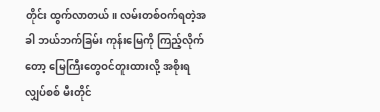တိုင်း ထွက်လာတယ်။ လမ်းတစ်ဝက်ရတဲ့အခါ ဘယ်ဘက်ခြမ်း ကုန်းမြေကို ကြည့်လိုက်တော့ မြေကြီးတွေဝင်တူးထားလို့ အစိုးရလျှပ်စစ် မီးတိုင်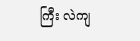ကြီး လဲကျ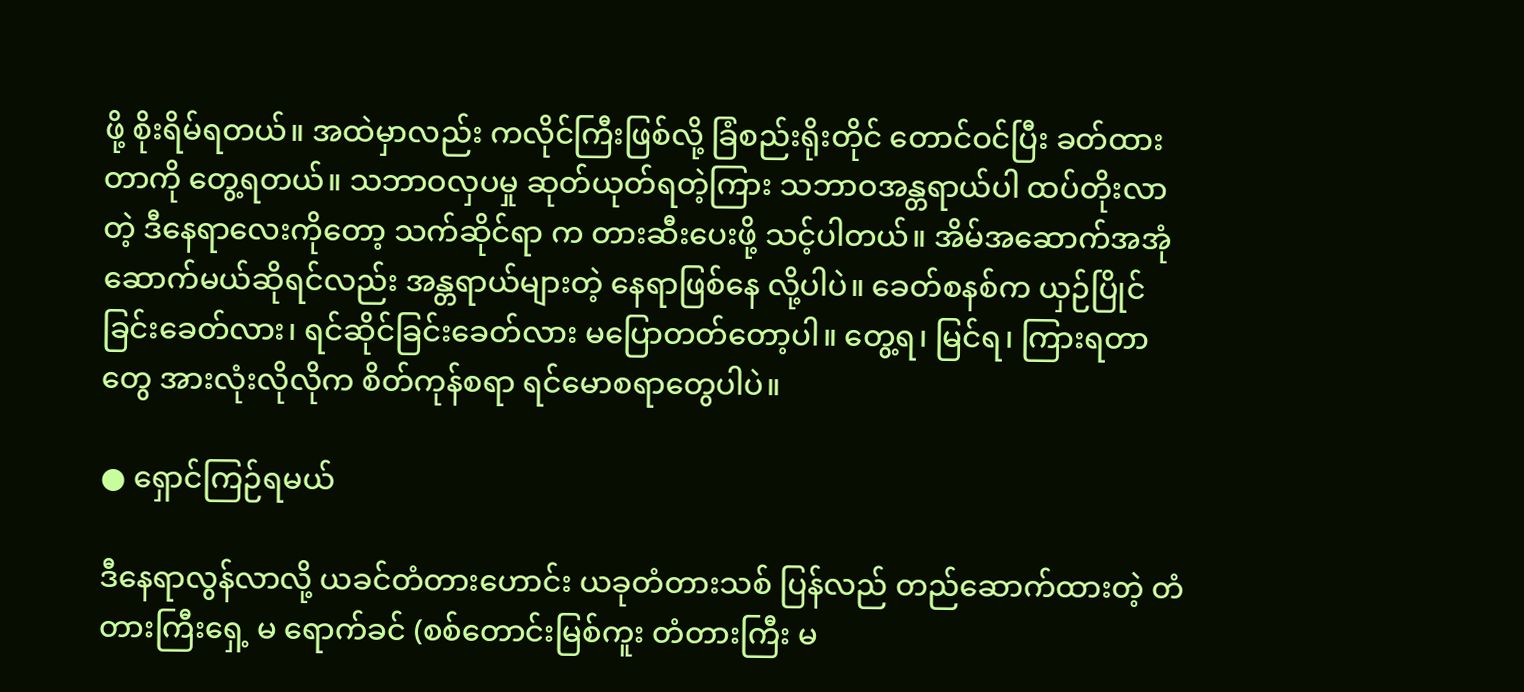ဖို့ စိုးရိမ်ရတယ်။ အထဲမှာလည်း ကလိုင်ကြီးဖြစ်လို့ ခြံစည်းရိုးတိုင် တောင်ဝင်ပြီး ခတ်ထားတာကို တွေ့ရတယ်။ သဘာဝလှပမှု ဆုတ်ယုတ်ရတဲ့ကြား သဘာဝအန္တရာယ်ပါ ထပ်တိုးလာတဲ့ ဒီနေရာလေးကိုတော့ သက်ဆိုင်ရာ က တားဆီးပေးဖို့ သင့်ပါတယ်။ အိမ်အဆောက်အအုံ ဆောက်မယ်ဆိုရင်လည်း အန္တရာယ်များတဲ့ နေရာဖြစ်နေ လို့ပါပဲ။ ခေတ်စနစ်က ယှဉ်ပြိုင်ခြင်းခေတ်လား၊ ရင်ဆိုင်ခြင်းခေတ်လား မပြောတတ်တော့ပါ။ တွေ့ရ၊ မြင်ရ၊ ကြားရတာတွေ အားလုံးလိုလိုက စိတ်ကုန်စရာ ရင်မောစရာတွေပါပဲ။

● ရှောင်ကြဉ်ရမယ်

ဒီနေရာလွန်လာလို့ ယခင်တံတားဟောင်း ယခုတံတားသစ် ပြန်လည် တည်ဆောက်ထားတဲ့ တံတားကြီးရှေ့ မ ရောက်ခင် (စစ်တောင်းမြစ်ကူး တံတားကြီး မ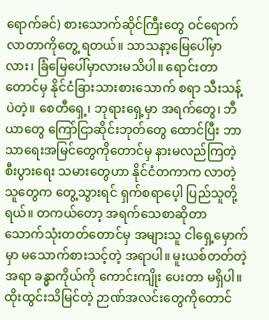ရောက်ခင်) စားသောက်ဆိုင်ကြီးတွေ ဝင်ရောက်လာတာကိုတွေ့ ရတယ်။ သာသနာ့မြေပေါ်မှာလား၊ ခြံမြေပေါ်မှာလားမသိပါ။ ရောင်းတာတောင်မှ နိုင်ငံခြားသားစားသောက် စရာ သီးသန့်ပဲတဲ့။ စေတီရှေ့၊ ဘုရားရှေ့မှာ အရက်တွေ၊ ဘီယာတွေ ကြော်ငြာဆိုင်းဘုတ်တွေ ထောင်ပြီး ဘာ သာရေးအမြင်တွေကိုတောင်မှ နားမလည်ကြတဲ့ စီးပွားရေး သမားတွေဟာ နိုင်ငံတကာက လာတဲ့သူတွေက တွေ့သွားရင် ရှက်စရာပေ့ါ ပြည်သူတို့ရယ်။ တကယ်တော့ အရက်သေစာဆိုတာ သောက်သုံးတတ်တောင်မှ အများသူ ငါရှေ့မှောက်မှာ မသောက်စားသင့်တဲ့ အရာပါ။ မူးယစ်တတ်တဲ့အရာ ခန္ဓာကိုယ်ကို ကောင်းကျိုး ပေးတာ မရှိပါ။ ထိုးထွင်းသိမြင်တဲ့ ဉာဏ်အလင်းတွေကိုတောင်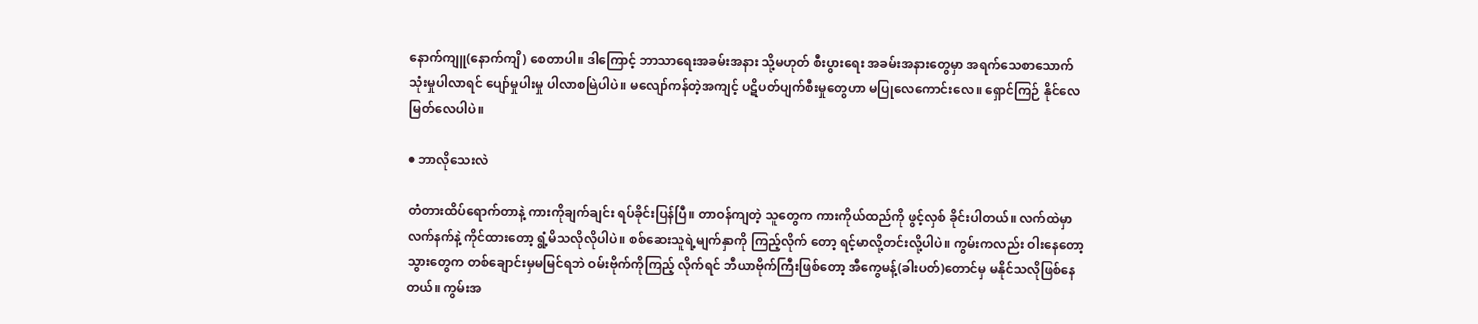နောက်ကျူ(နောက်ကျိ) စေတာပါ။ ဒါကြောင့် ဘာသာရေးအခမ်းအနား သို့မဟုတ် စီးပွားရေး အခမ်းအနားတွေမှာ အရက်သေစာသောက် သုံးမှုပါလာရင် ပျော်မှုပါးမှု ပါလာစမြဲပါပဲ။ မလျော်ကန်တဲ့အကျင့် ပဋိပတ်ပျက်စီးမှုတွေဟာ မပြုလေကောင်းလေ။ ရှောင်ကြဉ် နိုင်လေ မြတ်လေပါပဲ။

● ဘာလိုသေးလဲ

တံတားထိပ်ရောက်တာနဲ့ ကားကိုချက်ချင်း ရပ်ခိုင်းပြန်ပြီ။ တာဝန်ကျတဲ့ သူတွေက ကားကိုယ်ထည်ကို ဖွင့်လှစ် ခိုင်းပါတယ်။ လက်ထဲမှာ လက်နက်နဲ့ ကိုင်ထားတော့ ရွံ့မိသလိုလိုပါပဲ။ စစ်ဆေးသူရဲ့မျက်နှာကို ကြည့်လိုက် တော့ ရင့်မာလို့တင်းလို့ပါပဲ။ ကွမ်းကလည်း ဝါးနေတော့ သွားတွေက တစ်ချောင်းမှမမြင်ရဘဲ ဝမ်းဗိုက်ကိုကြည့် လိုက်ရင် ဘီယာဗိုက်ကြီးဖြစ်တော့ အီကွေမန့်(ခါးပတ်)တောင်မှ မနိုင်သလိုဖြစ်နေတယ်။ ကွမ်းအ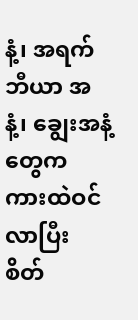နံ့၊ အရက် ဘီယာ အနံ့၊ ချွေးအနံ့တွေက ကားထဲဝင်လာပြီး စိတ်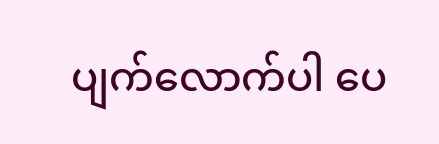ပျက်လောက်ပါ ပေ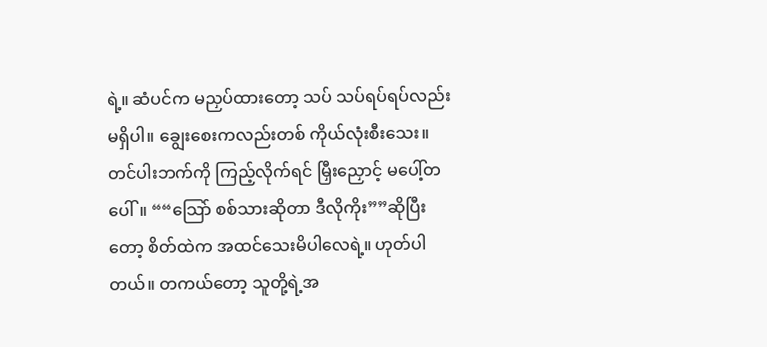ရဲ့။ ဆံပင်က မညှပ်ထားတော့ သပ် သပ်ရပ်ရပ်လည်း မရှိပါ။ ချွေးစေးကလည်းတစ် ကိုယ်လုံးစီးသေး။ တင်ပါးဘက်ကို ကြည့်လိုက်ရင် မြှီးညှောင့် မပေါ့်တပေါ်။ ““သြော် စစ်သားဆိုတာ ဒီလိုကိုး””ဆိုပြီးတော့ စိတ်ထဲက အထင်သေးမိပါလေရဲ့။ ဟုတ်ပါတယ်။ တကယ်တော့ သူတို့ရဲ့အ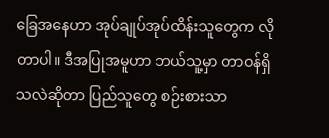ခြေအနေဟာ အုပ်ချုပ်အုပ်ထိန်းသူတွေက လိုတာပါ။ ဒီအပြုအမူဟာ ဘယ်သူ့မှာ တာဝန်ရှိ သလဲဆိုတာ ပြည်သူတွေ စဉ်းစားသာ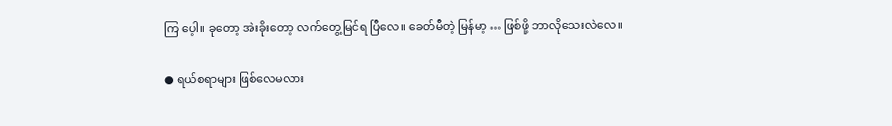ကြ ပေ့ါ။ ခုတော့ အဲးခိုးတော့ လက်တွေ့မြင်ရ ပြီလေ။ ခေတ်မီတဲ့ မြန်မာ့ … ဖြစ်ဖို့ ဘာလိုသေးလဲလေ။

● ရယ်စရာများ ဖြစ်လေမလား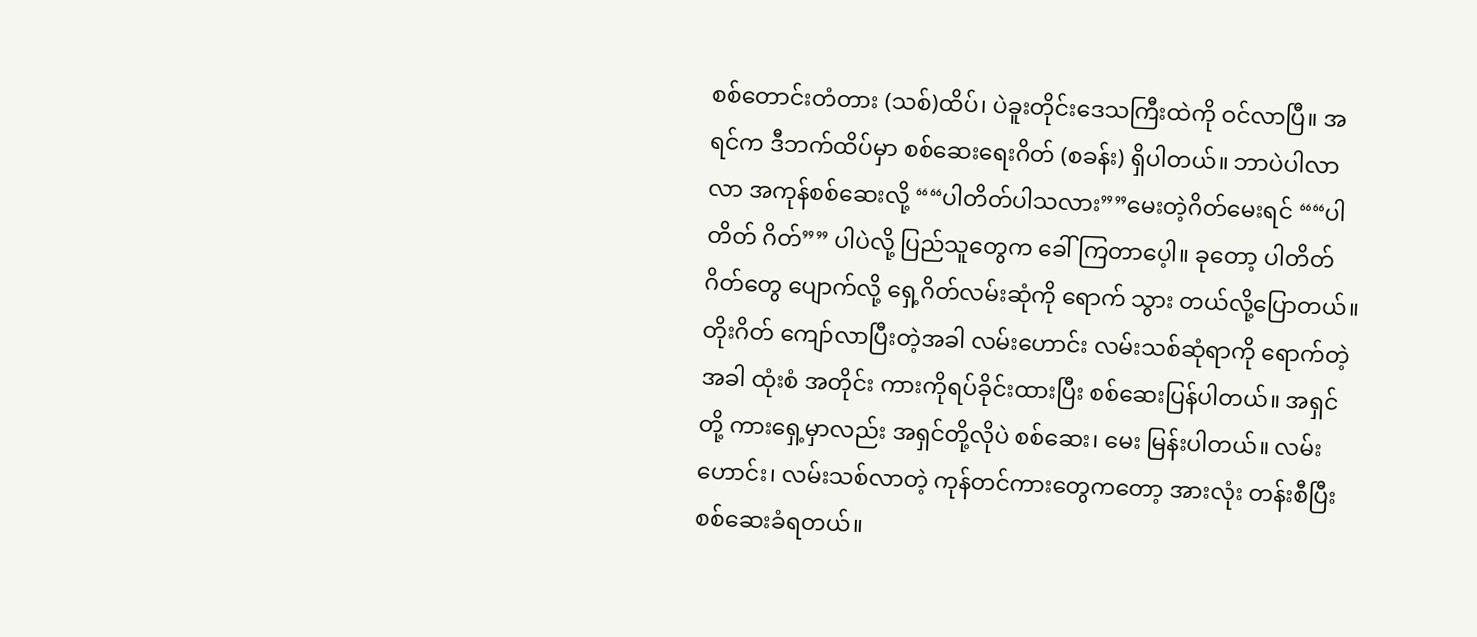စစ်တောင်းတံတား (သစ်)ထိပ်၊ ပဲခူးတိုင်းဒေသကြီးထဲကို ဝင်လာပြီ။ အရင်က ဒီဘက်ထိပ်မှာ စစ်ဆေးရေးဂိတ် (စခန်း) ရှိပါတယ်။ ဘာပဲပါလာလာ အကုန်စစ်ဆေးလို့ ““ပါတိတ်ပါသလား””မေးတဲ့ဂိတ်မေးရင် ““ပါတိတ် ဂိတ်”” ပါပဲလို့ ပြည်သူတွေက ခေါ်ကြတာပေ့ါ။ ခုတော့ ပါတိတ်ဂိတ်တွေ ပျောက်လို့ ရှေ့ဂိတ်လမ်းဆုံကို ရောက် သွား တယ်လို့ပြောတယ်။ တိုးဂိတ် ကျော်လာပြီးတဲ့အခါ လမ်းဟောင်း လမ်းသစ်ဆုံရာကို ရောက်တဲ့အခါ ထုံးစံ အတိုင်း ကားကိုရပ်ခိုင်းထားပြီး စစ်ဆေးပြန်ပါတယ်။ အရှင်တို့ ကားရှေ့မှာလည်း အရှင်တို့လိုပဲ စစ်ဆေး၊ မေး မြန်းပါတယ်။ လမ်းဟောင်း၊ လမ်းသစ်လာတဲ့ ကုန်တင်ကားတွေကတော့ အားလုံး တန်းစီပြီး စစ်ဆေးခံရတယ်။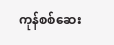ကုန်စစ်ဆေး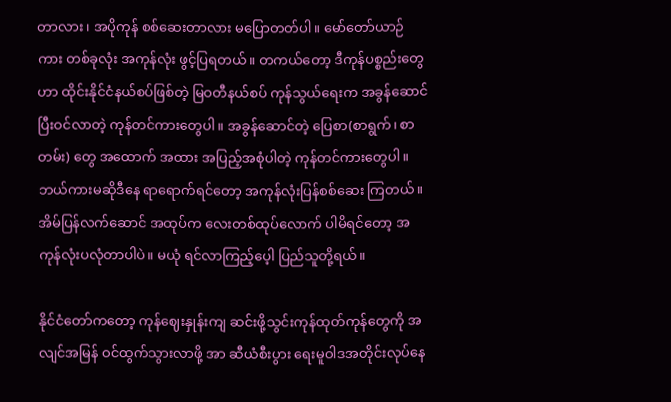တာလား၊ အပိုကုန် စစ်ဆေးတာလား မပြောတတ်ပါ။ မော်တော်ယာဉ်ကား တစ်ခုလုံး အကုန်လုံး ဖွင့်ပြရတယ်။ တကယ်တော့ ဒီကုန်ပစ္စည်းတွေဟာ ထိုင်းနိုင်ငံနယ်စပ်ဖြစ်တဲ့ မြဝတီနယ်စပ် ကုန်သွယ်ရေးက အခွန်ဆောင်ပြီးဝင်လာတဲ့ ကုန်တင်ကားတွေပါ။ အခွန်ဆောင်တဲ့ ပြေစာ(စာရွက်၊ စာတမ်း) တွေ အထောက် အထား အပြည့်အစုံပါတဲ့ ကုန်တင်ကားတွေပါ။ ဘယ်ကားမဆိုဒီနေ ရာရောက်ရင်တော့ အကုန်လုံးပြန်စစ်ဆေး ကြတယ်။ အိမ်ပြန်လက်ဆောင် အထုပ်က လေးတစ်ထုပ်လောက် ပါမိရင်တော့ အကုန်လုံးပလုံတာပါပဲ။ မယုံ ရင်လာကြည့်ပေ့ါ ပြည်သူတို့ရယ်။

နိုင်ငံတော်ကတော့ ကုန်ဈေးနှုန်းကျ ဆင်းဖို့သွင်းကုန်ထုတ်ကုန်တွေကို အလျင်အမြန် ဝင်ထွက်သွားလာဖို့ အာ ဆီယံစီးပွား ရေးမူဝါဒအတိုင်းလုပ်နေ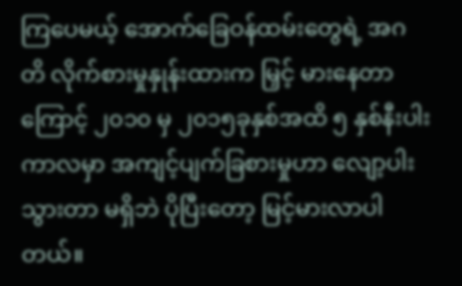ကြပေမယ့် အောက်ခြေဝန်ထမ်းတွေရဲ့ အဂတိ လိုက်စားမှုနှုန်းထားက မြှင့် မားနေတာကြောင့် ၂၀၁၀ မှ ၂၀၁၅ခုနှစ်အထိ ၅ နှစ်နီးပါးကာလမှာ အကျင့်ပျက်ခြစားမှုဟာ လျော့ပါးသွားတာ မရှိဘဲ ပိုပြီးတော့ မြင့်မားလာပါတယ်။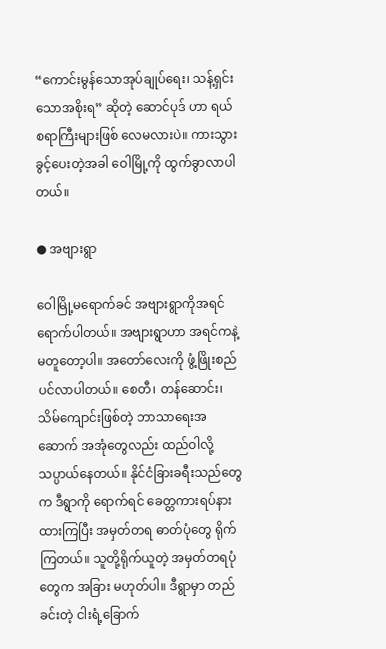“ကောင်းမွန်သောအုပ်ချုပ်ရေး၊ သန့်ရှင်းသောအစိုးရ” ဆိုတဲ့ ဆောင်ပုဒ် ဟာ ရယ်စရာကြီးများဖြစ် လေမလားပဲ။ ကားသွားခွင့်ပေးတဲ့အခါ ဝေါမြို့ကို ထွက်ခွာလာပါတယ်။

● အဗျားရွာ

ဝေါမြို့မရောက်ခင် အဗျားရွာကိုအရင် ရောက်ပါတယ်။ အဗျားရွာဟာ အရင်ကနဲ့ မတူတော့ပါ။ အတော်လေးကို ဖွံ့ဖြိုးစည်ပင်လာပါတယ်။ စေတီ၊ တန်ဆောင်း၊ သိမ်ကျောင်းဖြစ်တဲ့ ဘာသာရေးအဆောက် အအုံတွေလည်း ထည်ဝါလို့ သပ္ပာယ်နေတယ်။ နိုင်ငံခြားခရီးသည်တွေက ဒီရွာကို ရောက်ရင် ခေတ္တကားရပ်နားထားကြပြီး အမှတ်တရ ဓာတ်ပုံတွေ ရိုက်ကြတယ်။ သူတို့ရိုက်ယူတဲ့ အမှတ်တရပုံတွေက အခြား မဟုတ်ပါ။ ဒီရွာမှာ တည်ခင်းတဲ့ ငါးရံ့ခြောက်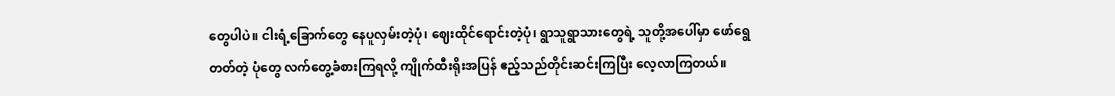တွေပါပဲ။ ငါးရံ့ခြောက်တွေ နေပူလှမ်းတဲ့ပုံ၊ ဈေးထိုင်ရောင်းတဲ့ပုံ၊ ရွာသူရွာသားတွေရဲ့ သူတို့အပေါ်မှာ ဖော်ရွေတတ်တဲ့ ပုံတွေ လက်တွေ့ခံစားကြရလို့ ကျိုက်ထီးရိုးအပြန် ဧည့်သည်တိုင်းဆင်းကြပြီး လေ့လာကြတယ်။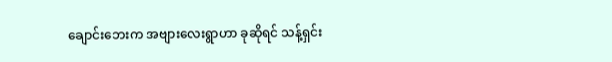ချောင်းဘေးက အဗျားလေးရွာဟာ ခုဆိုရင် သန့်ရှင်း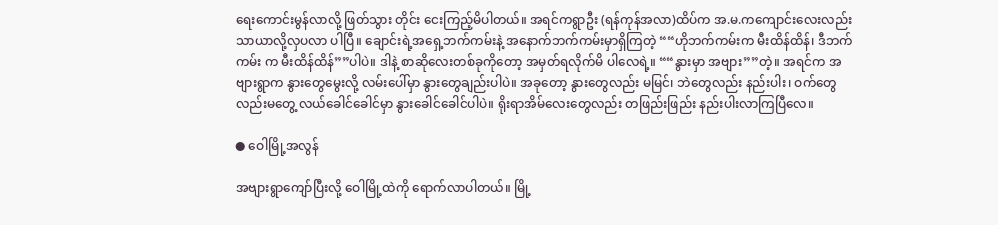ရေးကောင်းမွန်လာလို့ ဖြတ်သွား တိုင်း ငေးကြည့်မိပါတယ်။ အရင်ကရွာဦး (ရန်ကုန်အလာ)ထိပ်က အ.မ.ကကျောင်းလေးလည်း သာယာလို့လှပလာ ပါပြီ။ ချောင်းရဲ့အရှေ့ဘက်ကမ်းနဲ့ အနောက်ဘက်ကမ်းမှာရှိကြတဲ့ ““ဟိုဘက်ကမ်းက မီးထိန်ထိန်၊ ဒီဘက်ကမ်း က မီးထိန်ထိန်””ပါပဲ။ ဒါနဲ့ စာဆိုလေးတစ်ခုကိုတော့ အမှတ်ရလိုက်မိ ပါလေရဲ့။ ““နွားမှာ အဗျား””တဲ့။ အရင်က အဗျားရွာက နွားတွေမွေးလို့ လမ်းပေါ်မှာ နွားတွေချည်းပါပဲ။ အခုတော့ နွားတွေလည်း မမြင်၊ ဘဲတွေလည်း နည်းပါး၊ ဝက်တွေလည်းမတွေ့ လယ်ခေါင်ခေါင်မှာ နွားခေါင်ခေါင်ပါပဲ။ ရိုးရာအိမ်လေးတွေလည်း တဖြည်းဖြည်း နည်းပါးလာကြပြီလေ။

● ဝေါမြို့အလွန်

အဗျားရွာကျော်ပြီးလို့ ဝေါမြို့ထဲကို ရောက်လာပါတယ်။ မြို့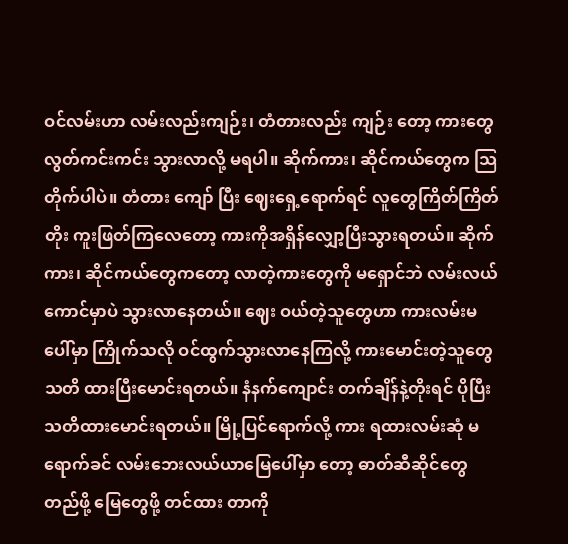ဝင်လမ်းဟာ လမ်းလည်းကျဉ်း၊ တံတားလည်း ကျဉ်း တော့ ကားတွေ လွတ်ကင်းကင်း သွားလာလို့ မရပါ။ ဆိုက်ကား၊ ဆိုင်ကယ်တွေက သြတိုက်ပါပဲ။ တံတား ကျော် ပြီး ဈေးရှေ့ရောက်ရင် လူတွေကြိတ်ကြိတ်တိုး ကူးဖြတ်ကြလေတော့ ကားကိုအရှိန်လျှော့ပြီးသွားရတယ်။ ဆိုက် ကား၊ ဆိုင်ကယ်တွေကတော့ လာတဲ့ကားတွေကို မရှောင်ဘဲ လမ်းလယ်ကောင်မှာပဲ သွားလာနေတယ်။ ဈေး ဝယ်တဲ့သူတွေဟာ ကားလမ်းမပေါ်မှာ ကြိုက်သလို ဝင်ထွက်သွားလာနေကြလို့ ကားမောင်းတဲ့သူတွေ သတိ ထားပြီးမောင်းရတယ်။ နံနက်ကျောင်း တက်ချိန်နဲ့တိုးရင် ပိုပြီးသတိထားမောင်းရတယ်။ မြို့ပြင်ရောက်လို့ ကား ရထားလမ်းဆုံ မရောက်ခင် လမ်းဘေးလယ်ယာမြေပေါ်မှာ တော့ ဓာတ်ဆီဆိုင်တွေတည်ဖို့ မြေတွေဖို့ တင်ထား တာကို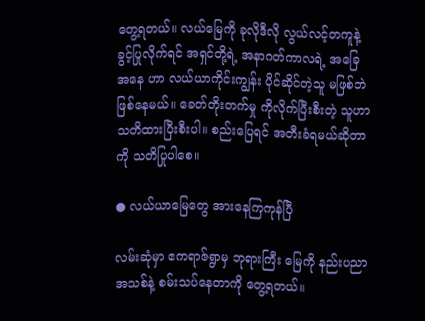တွေ့ရတယ်။ လယ်မြေကို ခုလိုဒီလို လွယ်လင့်တကူနဲ့ ခွင့်ပြုလိုက်ရင် အရှင်တို့ရဲ့ အနာဂတ်ကာလရဲ့ အခြေအနေ ဟာ လယ်ယာကိုင်းကျွန်း ပိုင်ဆိုင်တဲ့သူ မဖြစ်ဘဲဖြစ်နေမယ်။ ခေတ်တိုးတက်မှု ကိုလိုက်ပြီးစီးတဲ့ သူဟာ သတိထားပြီးစီးပါ။ စည်းပြေရင် အတီးခံရမယ်ဆိုတာကို သတိပြုပါစေ။

● လယ်ယာမြေတွေ အားနေကြကုန်ပြီ

လမ်းဆုံမှာ ဧကရာဇ်ရွာမှ ဘုရားကြီး မြေကို နည်းပညာအသစ်နဲ့ စမ်းသပ်နေတာကို တွေ့ရတယ်။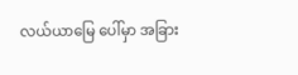လယ်ယာမြေ ပေါ်မှာ အခြား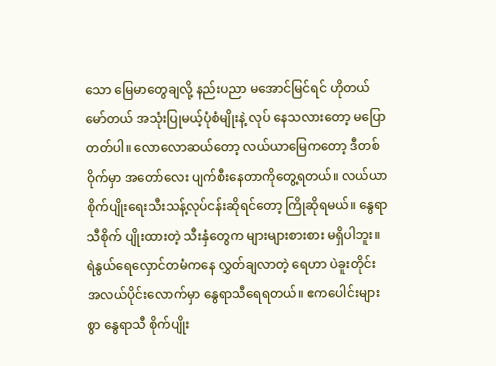သော မြေမာတွေချလို့ နည်းပညာ မအောင်မြင်ရင် ဟိုတယ်မော်တယ် အသုံးပြုမယ့်ပုံစံမျိုးနဲ့ လုပ် နေသလားတော့ မပြောတတ်ပါ။ လောလောဆယ်တော့ လယ်ယာမြေကတော့ ဒီတစ်ဝိုက်မှာ အတော်လေး ပျက်စီးနေတာကိုတွေ့ရတယ်။ လယ်ယာ စိုက်ပျိုးရေးသီးသန့်လုပ်ငန်းဆိုရင်တော့ ကြိုဆိုရမယ်။ နွေရာသီစိုက် ပျိုးထားတဲ့ သီးနှံတွေက များများစားစား မရှိပါဘူး။ ရဲနွယ်ရေလှောင်တမံကနေ လွှတ်ချလာတဲ့ ရေဟာ ပဲခူးတိုင်း အလယ်ပိုင်းလောက်မှာ နွေရာသီရေရတယ်။ ဧကပေါင်းများစွာ နွေရာသီ စိုက်ပျိုး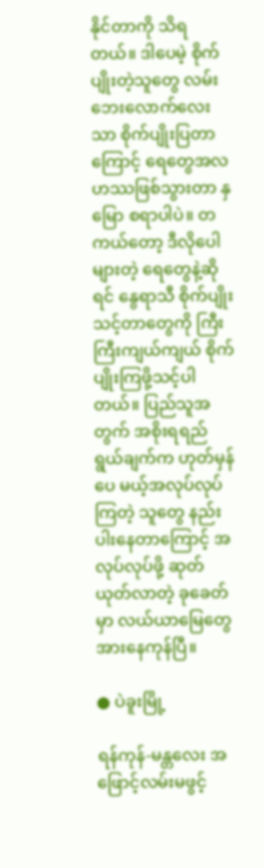နိုင်တာကို သိရတယ်။ ဒါပေမဲ့ စိုက်ပျိုးတဲ့သူတွေ လမ်းဘေးလောက်လေးသာ စိုက်ပျိုးပြတာကြောင့် ရေတွေအလဟဿဖြစ်သွားတာ နှမြော စရာပါပဲ။ တကယ်တော့ ဒီလိုပေါများတဲ့ ရေတွေနဲ့ဆိုရင် နွေရာသီ စိုက်ပျိုးသင့်တာတွေကို ကြီးကြီးကျယ်ကျယ် စိုက်ပျိုးကြဖို့သင့်ပါတယ်။ ပြည်သူအတွက် အစိုးရရည်ရွယ်ချက်က ဟုတ်မှန်ပေ မယ့်အလုပ်လုပ်ကြတဲ့ သူတွေ နည်းပါးနေတာကြောင့် အလုပ်လုပ်ဖို့ ဆုတ်ယုတ်လာတဲ့ ခုခေတ်မှာ လယ်ယာမြေတွေအားနေကုန်ပြီ။

● ပဲခူးမြို့

ရန်ကုန်-မန္တလေး အဖြောင့်လမ်းမဖွင့်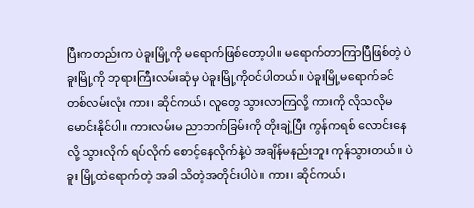ပြီးကတည်းက ပဲခူးမြို့ကို မရောက်ဖြစ်တော့ပါ။ မရောက်တာကြာပြီဖြစ်တဲ့ ပဲခူးမြို့ကို ဘုရားကြီးလမ်းဆုံမှ ပဲခူးမြို့ကိုဝင်ပါတယ်။ ပဲခူးမြို့မရောက်ခင် တစ်လမ်းလုံး ကား၊ ဆိုင်ကယ်၊ လူတွေ သွားလာကြလို့ ကားကို လိုသလိုမမောင်းနိုင်ပါ။ ကားလမ်းမ ညာဘက်ခြမ်းကို တိုးချဲ့ပြီး ကွန်ကရစ် လောင်းနေလို့ သွားလိုက် ရပ်လိုက် စောင့်နေလိုက်နဲ့ပဲ အချိန်မနည်းဘူး ကုန်သွားတယ်။ ပဲခူး မြို့ထဲရောက်တဲ့ အခါ သိတဲ့အတိုင်းပါပဲ။ ကား၊ ဆိုင်ကယ်၊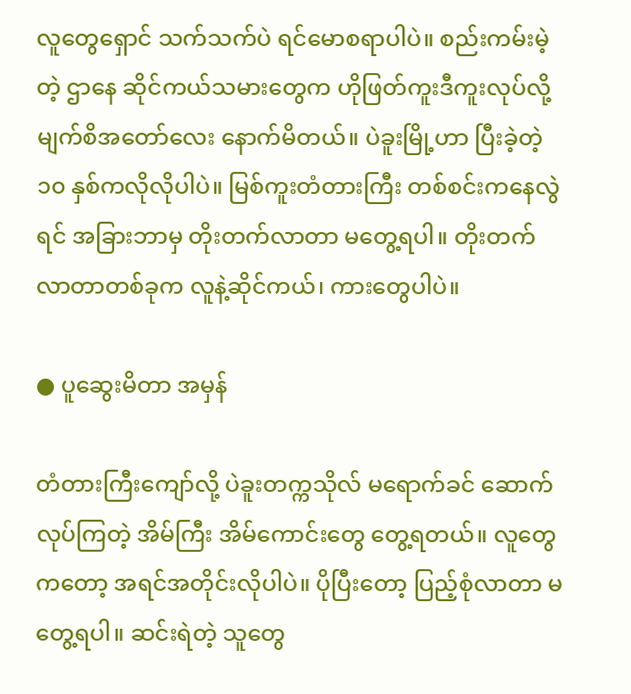လူတွေရှောင် သက်သက်ပဲ ရင်မောစရာပါပဲ။ စည်းကမ်းမဲ့တဲ့ ဌာနေ ဆိုင်ကယ်သမားတွေက ဟိုဖြတ်ကူးဒီကူးလုပ်လို့ မျက်စိအတော်လေး နောက်မိတယ်။ ပဲခူးမြို့ဟာ ပြီးခဲ့တဲ့ ၁၀ နှစ်ကလိုလိုပါပဲ။ မြစ်ကူးတံတားကြီး တစ်စင်းကနေလွဲရင် အခြားဘာမှ တိုးတက်လာတာ မတွေ့ရပါ။ တိုးတက် လာတာတစ်ခုက လူနဲ့ဆိုင်ကယ်၊ ကားတွေပါပဲ။

● ပူဆွေးမိတာ အမှန်

တံတားကြီးကျော်လို့ ပဲခူးတက္ကသိုလ် မရောက်ခင် ဆောက်လုပ်ကြတဲ့ အိမ်ကြီး အိမ်ကောင်းတွေ တွေ့ရတယ်။ လူတွေကတော့ အရင်အတိုင်းလိုပါပဲ။ ပိုပြီးတော့ ပြည့်စုံလာတာ မတွေ့ရပါ။ ဆင်းရဲတဲ့ သူတွေ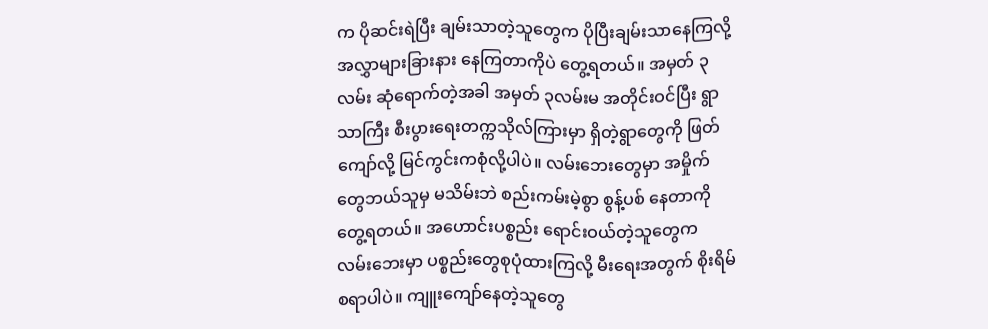က ပိုဆင်းရဲပြီး ချမ်းသာတဲ့သူတွေက ပိုပြီးချမ်းသာနေကြလို့ အလွှာများခြားနား နေကြတာကိုပဲ တွေ့ရတယ်။ အမှတ် ၃ လမ်း ဆုံရောက်တဲ့အခါ အမှတ် ၃လမ်းမ အတိုင်းဝင်ပြီး ရွာသာကြီး စီးပွားရေးတက္ကသိုလ်ကြားမှာ ရှိတဲ့ရွာတွေကို ဖြတ်ကျော်လို့ မြင်ကွင်းကစုံလို့ပါပဲ။ လမ်းဘေးတွေမှာ အမှိုက်တွေဘယ်သူမှ မသိမ်းဘဲ စည်းကမ်းမဲ့စွာ စွန့်ပစ် နေတာကိုတွေ့ရတယ်။ အဟောင်းပစ္စည်း ရောင်းဝယ်တဲ့သူတွေက လမ်းဘေးမှာ ပစ္စည်းတွေစုပုံထားကြလို့ မီးရေးအတွက် စိုးရိမ်စရာပါပဲ။ ကျူးကျော်နေတဲ့သူတွေ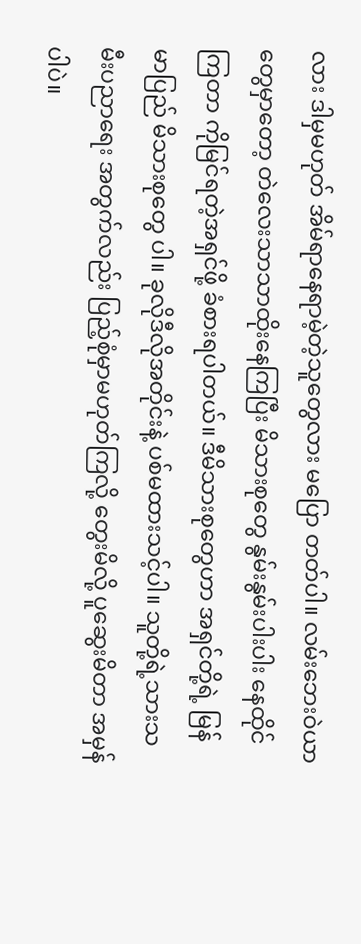လား ဒါမှမဟုတ် အိမ်ရာနေရာမဲ့တဲ့သူတွေလား မပြော တတ်ပါ။ လမ်းဘေးဝဲယာတွေမှာတော့ တဲလေးသာသာထိုးနေကြပြီး မိသားစုတွေ နွမ်းနွမ်းပါးပါး နေထိုင်ကြတာ ကိုမြင်ရတဲ့အရှင်ဖို့ ခံစားရပါတယ်။ ဒီမိသားစုတွေဟာ အရှင်တို့ရဲ့ မြန်မာပြည် မိသားစုတွေ ပါ။ ခုလိုဒီလိုအတိုင်းနဲ့ ပစ်မထားသင့်ပါ။ သူတို့ရဲ့သားသမီးပညာရေး အတွက်လည်း ပြည့်စုံမှာမဟုတ်ကြလို့ တွေးမိလို့ ပူဆွေးမိတာ အမှန်ပါပဲ။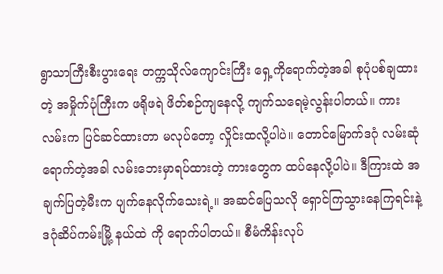ရွာသာကြီးစီးပွားရေး တက္ကသိုလ်ကျောင်းကြီး ရှေ့ကိုရောက်တဲ့အခါ စုပုံပစ်ချထားတဲ့ အမှိုက်ပုံကြီးက ဖရိုဖရဲ ဖိတ်စဉ်ကျနေလို့ ကျက်သရေမဲ့လွန်းပါတယ်။ ကားလမ်းက ပြင်ဆင်ထားတာ မလုပ်တော့ လှိုင်းထလို့ပါပဲ။ တောင်မြောက်ဒဂုံ လမ်းဆုံရောက်တဲ့အခါ လမ်းဘေးမှာရပ်ထားတဲ့ ကားတွေက ထပ်နေလို့ပါပဲ။ ဒီကြားထဲ အချက်ပြတဲ့မီးက ပျက်နေလိုက်သေးရဲ့။ အဆင်ပြေသလို ရှောင်ကြသွားနေကြရင်းနဲ့ ဒဂုံဆိပ်ကမ်းမြို့ နယ်ထဲ ကို ရောက်ပါတယ်။ စီမံကိန်းလုပ်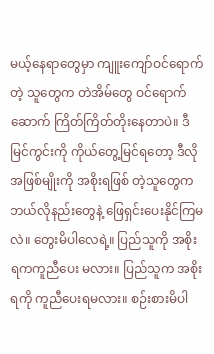မယ့်နေရာတွေမှာ ကျူးကျော်ဝင်ရောက်တဲ့ သူတွေက တဲအိမ်တွေ ဝင်ရောက် ဆောက် ကြိတ်ကြိတ်တိုးနေတာပဲ။ ဒီမြင်ကွင်းကို ကိုယ်တွေ့မြင်ရတော့ ဒီလိုအဖြစ်မျိုးကို အစိုးရဖြစ် တဲ့သူတွေက ဘယ်လိုနည်းတွေနဲ့ ဖြေရှင်းပေးနိုင်ကြမလဲ။ တွေးမိပါလေရဲ့။ ပြည်သူကို အစိုးရကကူညီပေး မလား။ ပြည်သူက အစိုးရကို ကူညီပေးရမလား။ စဉ်းစားမိပါ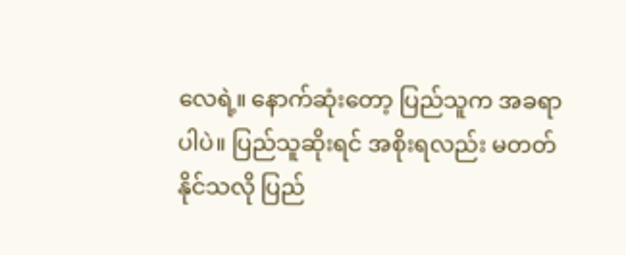လေရဲ့။ နောက်ဆုံးတော့ ပြည်သူက အခရာပါပဲ။ ပြည်သူဆိုးရင် အစိုးရလည်း မတတ်နိုင်သလို ပြည်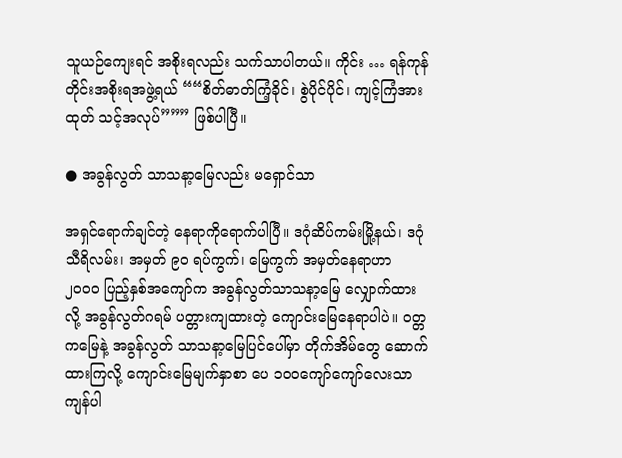သူယဉ်ကျေးရင် အစိုးရလည်း သက်သာပါတယ်။ ကိုင်း … ရန်ကုန်တိုင်းအစိုးရအဖွဲ့ရယ် ““စိတ်ဓာတ်ကြံ့ခိုင်၊ စွဲပိုင်ပိုင်၊ ကျင့်ကြံအားထုတ် သင့်အလုပ်””” ဖြစ်ပါပြီ။

● အခွန်လွတ် သာသနာ့မြေလည်း မရှောင်သာ

အရှင်ရောက်ချင်တဲ့ နေရာကိုရောက်ပါပြီ။ ဒဂုံဆိပ်ကမ်းမြို့နယ်၊ ဒဂုံသီရိလမ်း၊ အမှတ် ၉၀ ရပ်ကွက်၊ မြေကွက် အမှတ်နေရာဟာ ၂၀၀၀ ပြည့်နှစ်အကျော်က အခွန်လွတ်သာသနာ့မြေ လျှောက်ထားလို့ အခွန်လွတ်ဂရမ် ပတ္တားကျထားတဲ့ ကျောင်းမြေနေရာပါပဲ။ ဝတ္တကမြေနဲ့ အခွန်လွတ် သာသနာ့မြေပြင်ပေါ်မှာ တိုက်အိမ်တွေ ဆောက်ထားကြလို့ ကျောင်းမြေမျက်နှာစာ ပေ ၁၀၀ကျော်ကျော်လေးသာ ကျန်ပါ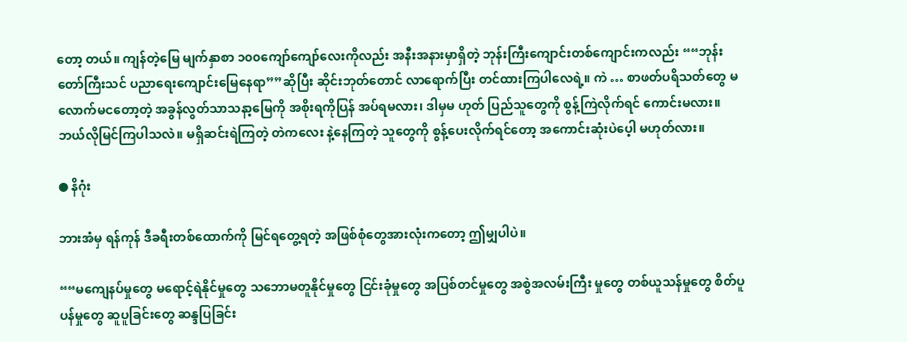တော့ တယ်။ ကျန်တဲ့မြေ မျက်နှာစာ ၁၀၀ကျော်ကျော်လေးကိုလည်း အနီးအနားမှာရှိတဲ့ ဘုန်းကြီးကျောင်းတစ်ကျောင်းကလည်း ““ဘုန်း တော်ကြီးသင် ပညာရေးကျောင်းမြေနေရာ””ဆိုပြီး ဆိုင်းဘုတ်တောင် လာရောက်ပြီး တင်ထားကြပါလေရဲ့။ ကဲ … စာဖတ်ပရိသတ်တွေ မလောက်မငတော့တဲ့ အခွန်လွတ်သာသနာ့မြေကို အစိုးရကိုပြန် အပ်ရမလား၊ ဒါမှမ ဟုတ် ပြည်သူတွေကို စွန့်ကြဲလိုက်ရင် ကောင်းမလား။ ဘယ်လိုမြင်ကြပါသလဲ။ မရှိဆင်းရဲကြတဲ့ တဲကလေး နဲ့နေကြတဲ့ သူတွေကို စွန့်ပေးလိုက်ရင်တော့ အကောင်းဆုံးပဲပေ့ါ မဟုတ်လား။

● နိဂုံး

ဘားအံမှ ရန်ကုန် ဒီခရီးတစ်ထောက်ကို မြင်ရတွေ့ရတဲ့ အဖြစ်စုံတွေအားလုံးကတော့ ဤမျှပါပဲ။

““မကျေနပ်မှုတွေ မရောင့်ရဲနိုင်မှုတွေ သဘောမတူနိုင်မှုတွေ ငြင်းခုံမှုတွေ အပြစ်တင်မှုတွေ အစွဲအလမ်းကြီး မှုတွေ တစ်ယူသန်မှုတွေ စိတ်ပူပန်မှုတွေ ဆူပူခြင်းတွေ ဆန္ဒပြခြင်း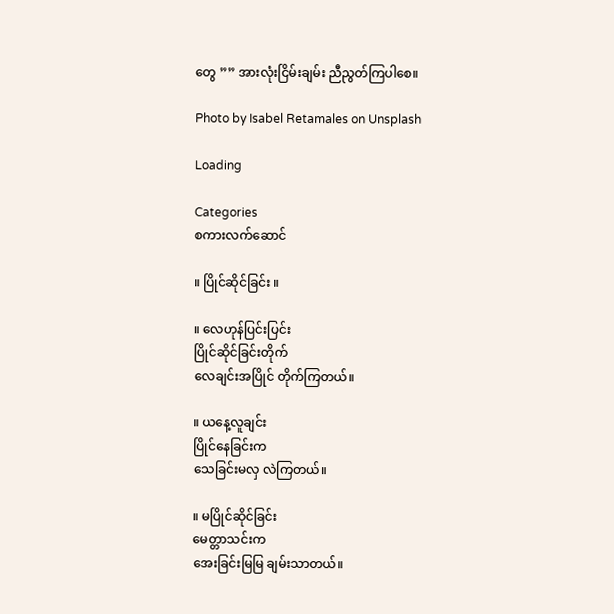တွေ ”” အားလုံးငြိမ်းချမ်း ညီညွတ်ကြပါစေ။

Photo by Isabel Retamales on Unsplash

Loading

Categories
စကားလက်ဆောင်

။ ပြိုင်ဆိုင်ခြင်း ။

။ လေဟုန်ပြင်းပြင်း
ပြိုင်ဆိုင်ခြင်းတိုက်
လေချင်းအပြိုင် တိုက်ကြတယ်။

။ ယနေ့လူချင်း
ပြိုင်နေခြင်းက
သေခြင်းမလှ လဲကြတယ်။

။ မပြိုင်ဆိုင်ခြင်း
မေတ္တာသင်းက
အေးခြင်းမြမြ ချမ်းသာတယ်။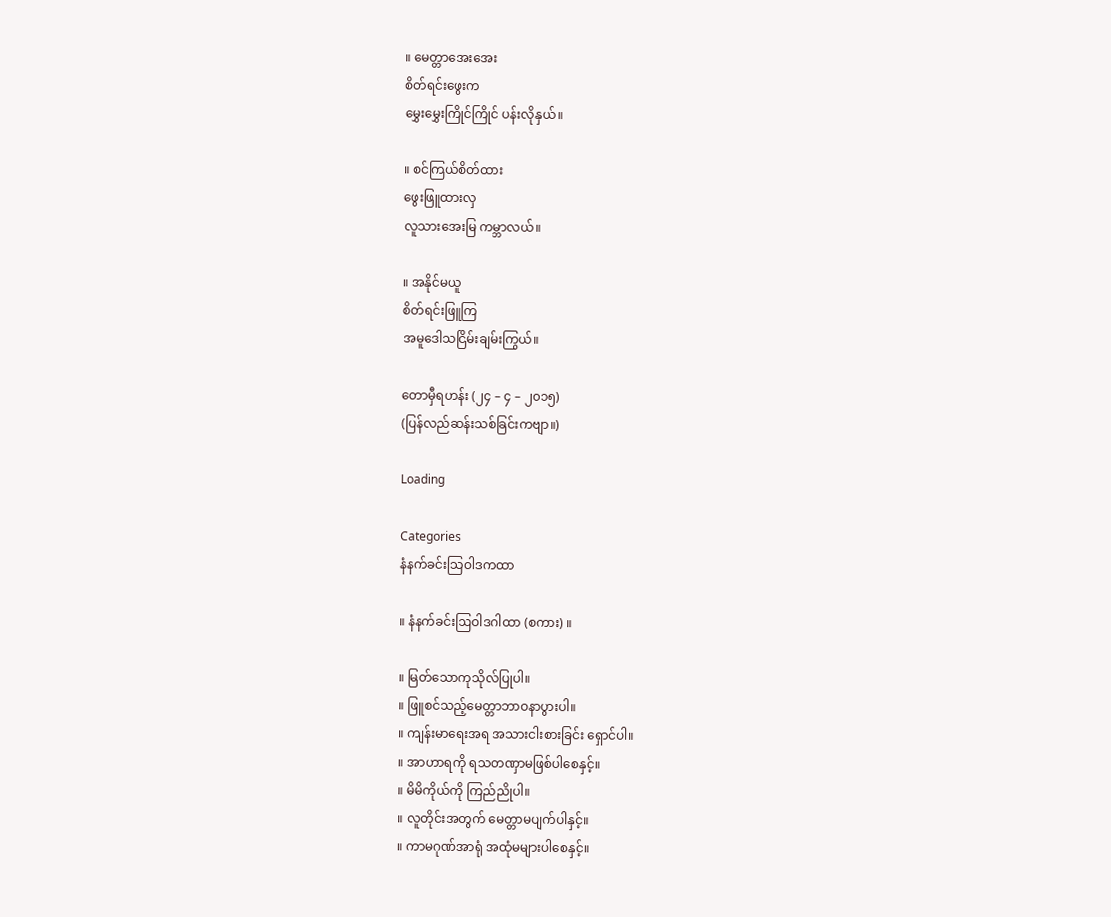။ မေတ္တာအေးအေး
စိတ်ရင်းဖွေးက
မွှေးမွှေးကြိုင်ကြိုင် ပန်းလိုနှယ်။

။ စင်ကြယ်စိတ်ထား
ဖွေးဖြူထားလှ
လူသားအေးမြ ကမ္ဘာလယ်။

။ အနိုင်မယူ
စိတ်ရင်းဖြူကြ
အမူဒေါသငြိမ်းချမ်းကြွယ်။

တောမှီရဟန်း (၂၄ – ၄ – ၂၀၁၅)
(ပြန်လည်ဆန်းသစ်ခြင်းကဗျာ။)

Loading

Categories
နံနက်ခင်းသြဝါဒကထာ

။ နံနက်ခင်းဩဝါဒဂါထာ (စကား) ။

။ မြတ်သောကုသိုလ်ပြုပါ။
။ ဖြူစင်သည့်မေတ္တာဘာဝနာပွားပါ။
။ ကျန်းမာရေးအရ အသားငါးစားခြင်း ရှောင်ပါ။
။ အာဟာရကို ရသတဏှာမဖြစ်ပါစေနှင့်။
။ မိမိကိုယ်ကို ကြည်ညိုပါ။
။ လူတိုင်းအတွက် မေတ္တာမပျက်ပါနှင့်။
။ ကာမဂုဏ်အာရုံ အထုံမများပါစေနှင့်။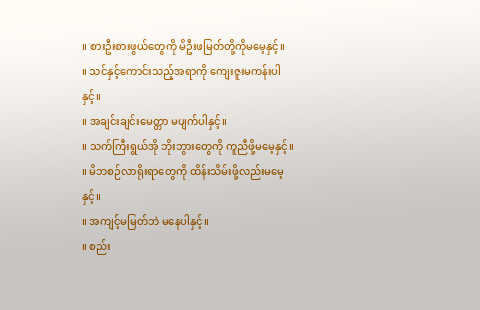။ စားဦးစားဖွယ်တွေကို မိဦးဖမြတ်တို့ကိုမမေ့နှင့်။
။ သင်နှင့်ကောင်းသည့်အရာကို ကျေးဇူးမကန်းပါနှင့်။
။ အချင်းချင်းမေတ္တာ မပျက်ပါနှင့်။
။ သက်ကြီးရွယ်အို ဘိုးဘွားတွေကို ကူညီဖို့မမေ့နှင့်။
။ မိဘစဉ်လာရိုးရာတွေကို ထိန်းသိမ်းဖို့လည်းမမေ့နှင့်။
။ အကျင့်မမြတ်ဘဲ မနေပါနှင့်။
။ စည်း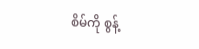စိမ်ကို စွန့်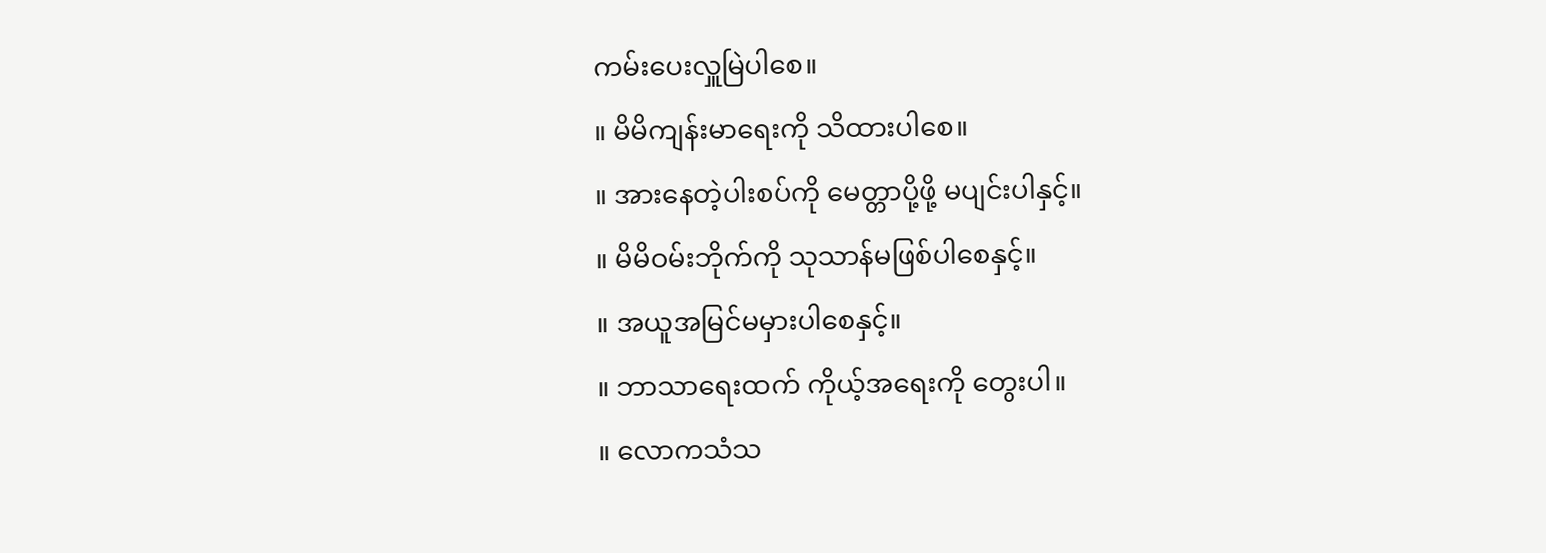ကမ်းပေးလှူမြဲပါစေ။
။ မိမိကျန်းမာရေးကို သိထားပါစေ။
။ အားနေတဲ့ပါးစပ်ကို မေတ္တာပို့ဖို့ မပျင်းပါနှင့်။
။ မိမိဝမ်းဘိုက်ကို သုသာန်မဖြစ်ပါစေနှင့်။
။ အယူအမြင်မမှားပါစေနှင့်။
။ ဘာသာရေးထက် ကိုယ့်အရေးကို တွေးပါ။
။ လောကသံသ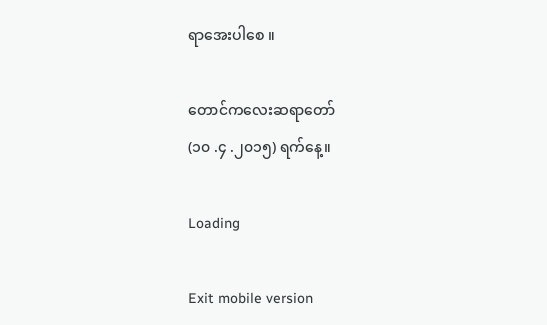ရာအေးပါစေ ။

တောင်ကလေးဆရာတော်
(၁၀ .၄ .၂၀၁၅) ရက်နေ့။

Loading

Exit mobile version